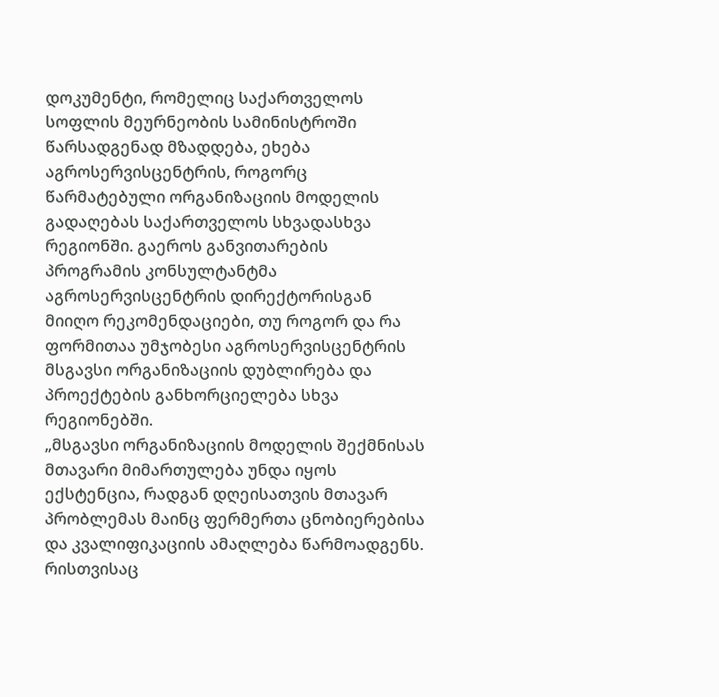დოკუმენტი, რომელიც საქართველოს სოფლის მეურნეობის სამინისტროში წარსადგენად მზადდება, ეხება აგროსერვისცენტრის, როგორც წარმატებული ორგანიზაციის მოდელის გადაღებას საქართველოს სხვადასხვა რეგიონში. გაეროს განვითარების პროგრამის კონსულტანტმა აგროსერვისცენტრის დირექტორისგან მიიღო რეკომენდაციები, თუ როგორ და რა ფორმითაა უმჯობესი აგროსერვისცენტრის მსგავსი ორგანიზაციის დუბლირება და პროექტების განხორციელება სხვა რეგიონებში.
„მსგავსი ორგანიზაციის მოდელის შექმნისას მთავარი მიმართულება უნდა იყოს ექსტენცია, რადგან დღეისათვის მთავარ პრობლემას მაინც ფერმერთა ცნობიერებისა და კვალიფიკაციის ამაღლება წარმოადგენს. რისთვისაც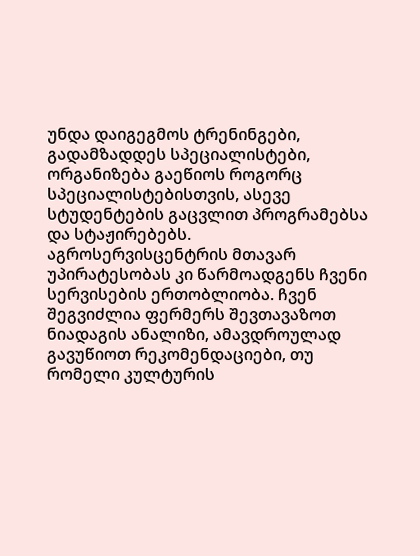უნდა დაიგეგმოს ტრენინგები, გადამზადდეს სპეციალისტები, ორგანიზება გაეწიოს როგორც სპეციალისტებისთვის, ასევე სტუდენტების გაცვლით პროგრამებსა და სტაჟირებებს. აგროსერვისცენტრის მთავარ უპირატესობას კი წარმოადგენს ჩვენი სერვისების ერთობლიობა. ჩვენ შეგვიძლია ფერმერს შევთავაზოთ ნიადაგის ანალიზი, ამავდროულად გავუწიოთ რეკომენდაციები, თუ რომელი კულტურის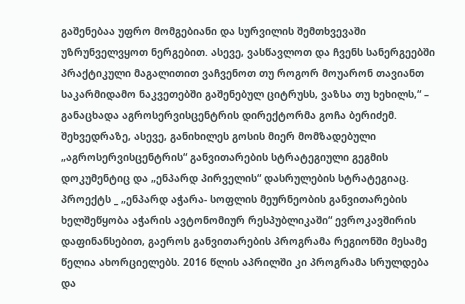გაშენებაა უფრო მომგებიანი და სურვილის შემთხვევაში უზრუნველვყოთ ნერგებით. ასევე, ვასწავლოთ და ჩვენს სანერგეებში პრაქტიკული მაგალითით ვაჩვენოთ თუ როგორ მოუარონ თავიანთ საკარმიდამო ნაკვეთებში გაშენებულ ციტრუსს, ვაზსა თუ ხეხილს,“ – განაცხადა აგროსერვისცენტრის დირექტორმა გოჩა ბერიძემ.
შეხვედრაზე, ასევე, განიხილეს გოსის მიერ მომზადებული „აგროსერვისცენტრის“ განვითარების სტრატეგიული გეგმის დოკუმენტიც და „ენპარდ პირველის“ დასრულების სტრატეგიაც. პროექტს _ „ენპარდ აჭარა- სოფლის მეურნეობის განვითარების ხელშეწყობა აჭარის ავტონომიურ რესპუბლიკაში“ ევროკავშირის დაფინანსებით, გაეროს განვითარების პროგრამა რეგიონში მესამე წელია ახორციელებს. 2016 წლის აპრილში კი პროგრამა სრულდება და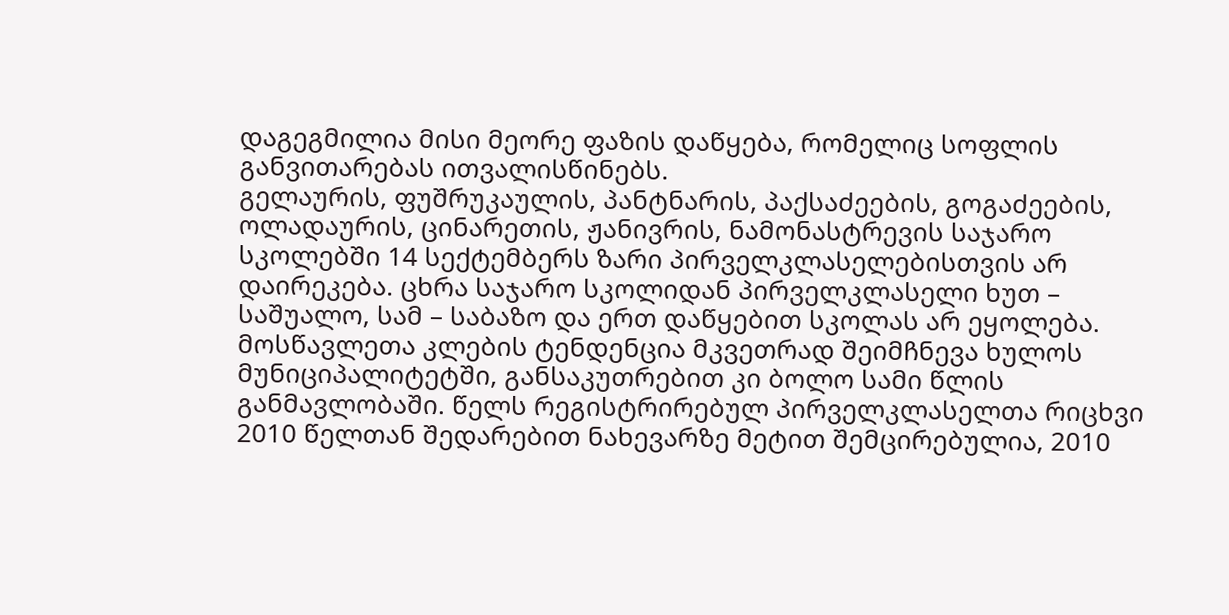დაგეგმილია მისი მეორე ფაზის დაწყება, რომელიც სოფლის განვითარებას ითვალისწინებს.
გელაურის, ფუშრუკაულის, პანტნარის, პაქსაძეების, გოგაძეების, ოლადაურის, ცინარეთის, ჟანივრის, ნამონასტრევის საჯარო სკოლებში 14 სექტემბერს ზარი პირველკლასელებისთვის არ დაირეკება. ცხრა საჯარო სკოლიდან პირველკლასელი ხუთ – საშუალო, სამ – საბაზო და ერთ დაწყებით სკოლას არ ეყოლება.
მოსწავლეთა კლების ტენდენცია მკვეთრად შეიმჩნევა ხულოს მუნიციპალიტეტში, განსაკუთრებით კი ბოლო სამი წლის განმავლობაში. წელს რეგისტრირებულ პირველკლასელთა რიცხვი 2010 წელთან შედარებით ნახევარზე მეტით შემცირებულია, 2010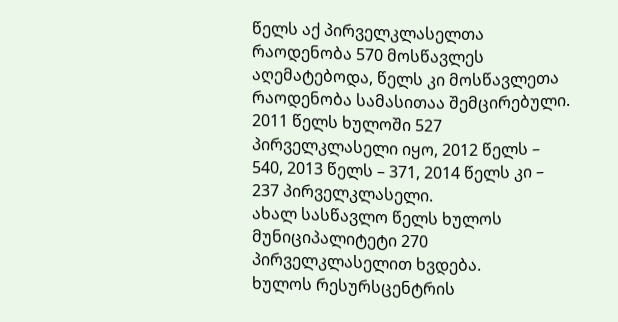წელს აქ პირველკლასელთა რაოდენობა 570 მოსწავლეს აღემატებოდა, წელს კი მოსწავლეთა რაოდენობა სამასითაა შემცირებული.
2011 წელს ხულოში 527 პირველკლასელი იყო, 2012 წელს – 540, 2013 წელს – 371, 2014 წელს კი – 237 პირველკლასელი.
ახალ სასწავლო წელს ხულოს მუნიციპალიტეტი 270 პირველკლასელით ხვდება.
ხულოს რესურსცენტრის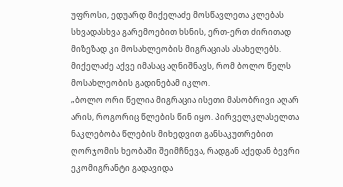უფროსი, ედუარდ მიქელაძე მოსწავლეთა კლებას სხვადასხვა გარემოებით ხსნის, ერთ-ერთ ძირითად მიზეზად კი მოსახლეობის მიგრაციას ასახელებს. მიქელაძე აქვე იმასაც აღნიშნავს, რომ ბოლო წელს მოსახლეობის გადინებამ იკლო.
„ბოლო ორი წელია მიგრაცია ისეთი მასობრივი აღარ არის, როგორიც წლების წინ იყო. პირველკლასელთა ნაკლებობა წლების მიხედვით განსაკუთრებით ღორჯომის ხეობაში შეიმჩნევა, რადგან აქედან ბევრი ეკომიგრანტი გადავიდა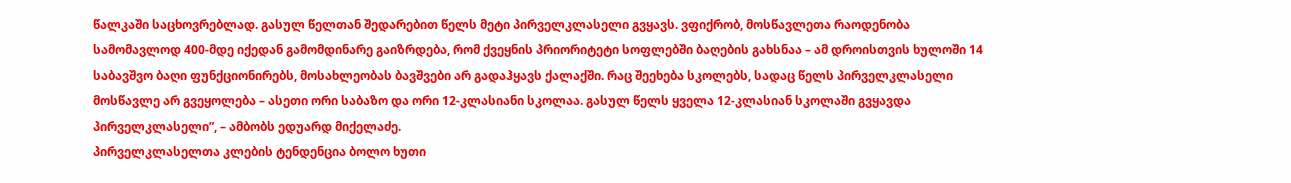წალკაში საცხოვრებლად. გასულ წელთან შედარებით წელს მეტი პირველკლასელი გვყავს. ვფიქრობ, მოსწავლეთა რაოდენობა სამომავლოდ 400-მდე იქედან გამომდინარე გაიზრდება, რომ ქვეყნის პრიორიტეტი სოფლებში ბაღების გახსნაა – ამ დროისთვის ხულოში 14 საბავშვო ბაღი ფუნქციონირებს, მოსახლეობას ბავშვები არ გადაჰყავს ქალაქში. რაც შეეხება სკოლებს, სადაც წელს პირველკლასელი მოსწავლე არ გვეყოლება – ასეთი ორი საბაზო და ორი 12-კლასიანი სკოლაა. გასულ წელს ყველა 12-კლასიან სკოლაში გვყავდა პირველკლასელი”, – ამბობს ედუარდ მიქელაძე.
პირველკლასელთა კლების ტენდენცია ბოლო ხუთი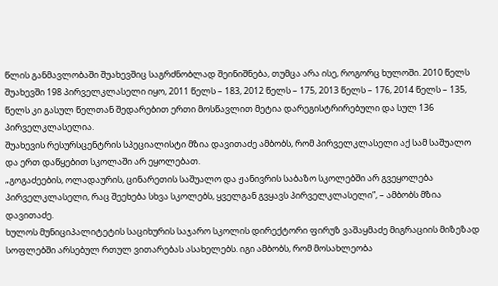წლის განმავლობაში შუახევშიც საგრძნობლად შეინიშნება, თუმცა არა ისე, როგორც ხულოში. 2010 წელს შუახევში 198 პირველკლასელი იყო, 2011 წელს – 183, 2012 წელს – 175, 2013 წელს – 176, 2014 წელს – 135, წელს კი გასულ წელთან შედარებით ერთი მოსწავლით მეტია დარეგისტრირებული და სულ 136 პირველკლასელია.
შუახევის რესურსცენტრის სპეციალისტი მზია დავითაძე ამბობს, რომ პირველკლასელი აქ სამ საშუალო და ერთ დაწყებით სკოლაში არ ეყოლებათ.
„გოგაძეების, ოლადაურის, ცინარეთის საშუალო და ჟანივრის საბაზო სკოლებში არ გვეყოლება პირველკლასელი, რაც შეეხება სხვა სკოლებს, ყველგან გვყავს პირველკლასელი”, – ამბობს მზია დავითაძე.
ხულოს მუნიციპალიტეტის საციხურის საჯარო სკოლის დირექტორი ფირუზ ვაშაყმაძე მიგრაციის მიზეზად სოფლებში არსებულ რთულ ვითარებას ასახელებს. იგი ამბობს, რომ მოსახლეობა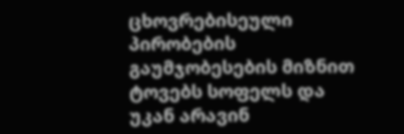ცხოვრებისეული პირობების გაუმჯობესების მიზნით ტოვებს სოფელს და უკან არავინ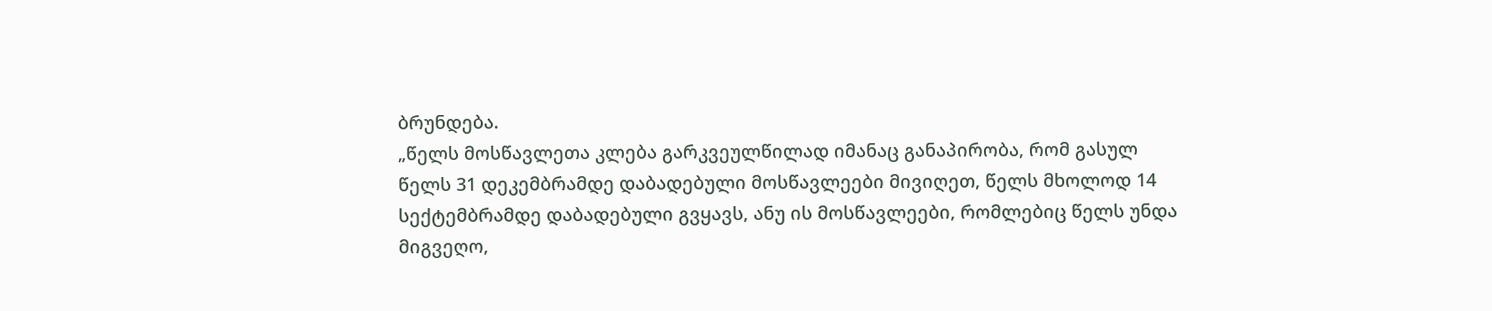ბრუნდება.
„წელს მოსწავლეთა კლება გარკვეულწილად იმანაც განაპირობა, რომ გასულ წელს 31 დეკემბრამდე დაბადებული მოსწავლეები მივიღეთ, წელს მხოლოდ 14 სექტემბრამდე დაბადებული გვყავს, ანუ ის მოსწავლეები, რომლებიც წელს უნდა მიგვეღო,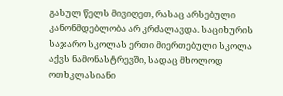გასულ წელს მივიღეთ, რასაც არსებული კანონმდებლობა არ კრძალავდა. საციხურის საჯარო სკოლას ერთი მიერთებული სკოლა აქვს ნამონასტრევში, სადაც მხოლოდ ოთხკლასიანი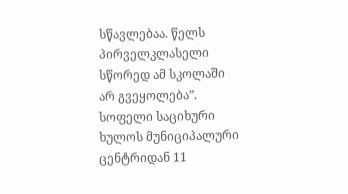სწავლებაა. წელს პირველკლასელი სწორედ ამ სკოლაში არ გვეყოლება”.
სოფელი საციხური ხულოს მუნიციპალური ცენტრიდან 11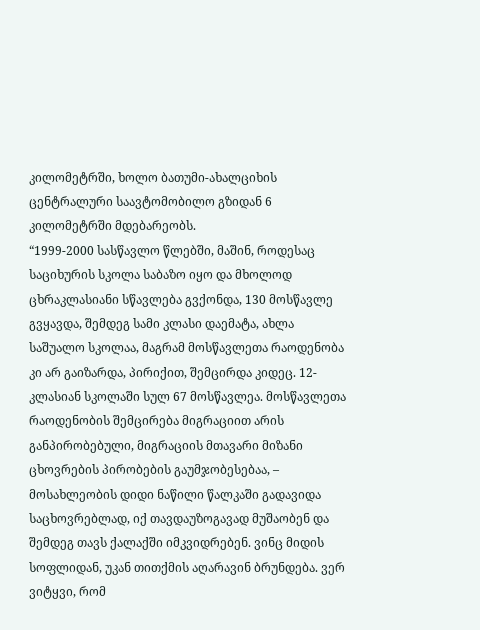კილომეტრში, ხოლო ბათუმი-ახალციხის ცენტრალური საავტომობილო გზიდან 6 კილომეტრში მდებარეობს.
“1999-2000 სასწავლო წლებში, მაშინ, როდესაც საციხურის სკოლა საბაზო იყო და მხოლოდ ცხრაკლასიანი სწავლება გვქონდა, 130 მოსწავლე გვყავდა, შემდეგ სამი კლასი დაემატა, ახლა საშუალო სკოლაა, მაგრამ მოსწავლეთა რაოდენობა კი არ გაიზარდა, პირიქით, შემცირდა კიდეც. 12-კლასიან სკოლაში სულ 67 მოსწავლეა. მოსწავლეთა რაოდენობის შემცირება მიგრაციით არის განპირობებული, მიგრაციის მთავარი მიზანი ცხოვრების პირობების გაუმჯობესებაა, – მოსახლეობის დიდი ნაწილი წალკაში გადავიდა საცხოვრებლად, იქ თავდაუზოგავად მუშაობენ და შემდეგ თავს ქალაქში იმკვიდრებენ. ვინც მიდის სოფლიდან, უკან თითქმის აღარავინ ბრუნდება. ვერ ვიტყვი, რომ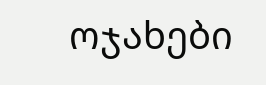ოჯახები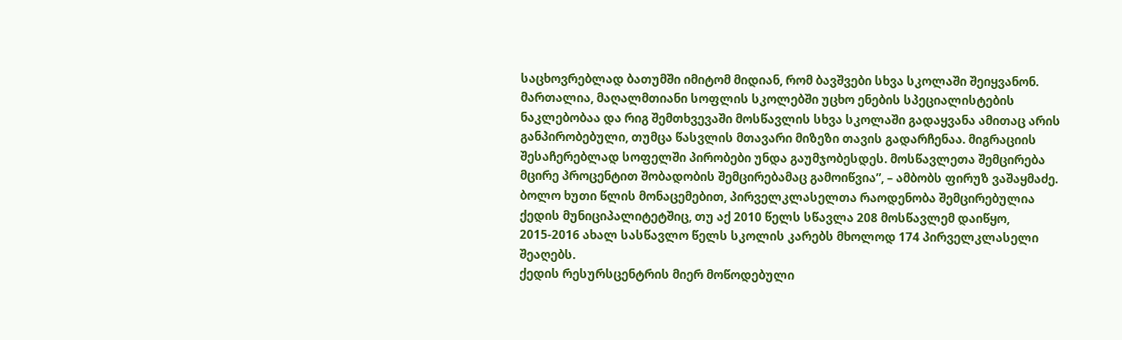საცხოვრებლად ბათუმში იმიტომ მიდიან, რომ ბავშვები სხვა სკოლაში შეიყვანონ. მართალია, მაღალმთიანი სოფლის სკოლებში უცხო ენების სპეციალისტების ნაკლებობაა და რიგ შემთხვევაში მოსწავლის სხვა სკოლაში გადაყვანა ამითაც არის განპირობებული, თუმცა წასვლის მთავარი მიზეზი თავის გადარჩენაა. მიგრაციის შესაჩერებლად სოფელში პირობები უნდა გაუმჯობესდეს. მოსწავლეთა შემცირება მცირე პროცენტით შობადობის შემცირებამაც გამოიწვია”, – ამბობს ფირუზ ვაშაყმაძე.
ბოლო ხუთი წლის მონაცემებით, პირველკლასელთა რაოდენობა შემცირებულია ქედის მუნიციპალიტეტშიც, თუ აქ 2010 წელს სწავლა 208 მოსწავლემ დაიწყო, 2015-2016 ახალ სასწავლო წელს სკოლის კარებს მხოლოდ 174 პირველკლასელი შეაღებს.
ქედის რესურსცენტრის მიერ მოწოდებული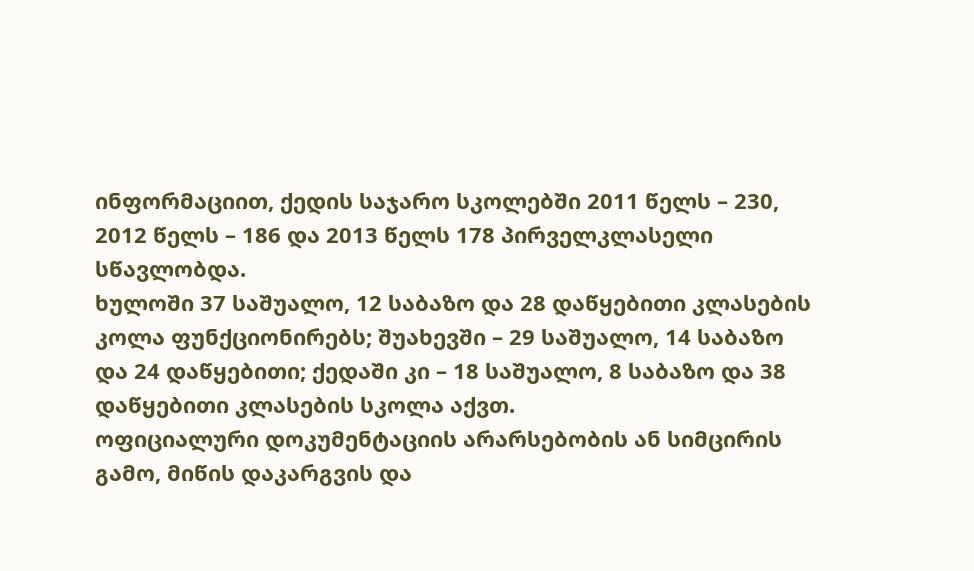ინფორმაციით, ქედის საჯარო სკოლებში 2011 წელს – 230, 2012 წელს – 186 და 2013 წელს 178 პირველკლასელი სწავლობდა.
ხულოში 37 საშუალო, 12 საბაზო და 28 დაწყებითი კლასების კოლა ფუნქციონირებს; შუახევში – 29 საშუალო, 14 საბაზო და 24 დაწყებითი; ქედაში კი – 18 საშუალო, 8 საბაზო და 38 დაწყებითი კლასების სკოლა აქვთ.
ოფიციალური დოკუმენტაციის არარსებობის ან სიმცირის გამო, მიწის დაკარგვის და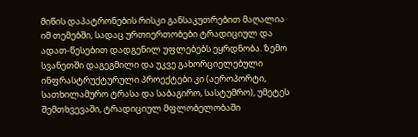მიწის დაპატრონების რისკი განსაკუთრებით მაღალია იმ თემებში, სადაც ურთიერთობები ტრადიციულ და ადათ-წესებით დადგენილ უფლებებს ეყრდნობა. ზემო სვანეთში დაგეგმილი და უკვე გახორციელებული ინფრასტრუქტურული პროექტები კი (აეროპორტი, სათხილამურო ტრასა და საბაგირო, სასტუმრო), უმეტეს შემთხვევაში, ტრადიციულ მფლობელობაში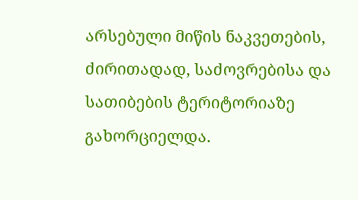არსებული მიწის ნაკვეთების, ძირითადად, საძოვრებისა და სათიბების ტერიტორიაზე გახორციელდა.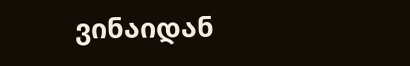ვინაიდან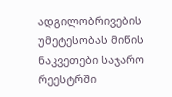ადგილობრივების უმეტესობას მიწის ნაკვეთები საჯარო რეესტრში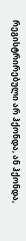რეგისტრირებული არ ჰქონდა, ან ჰქონდა,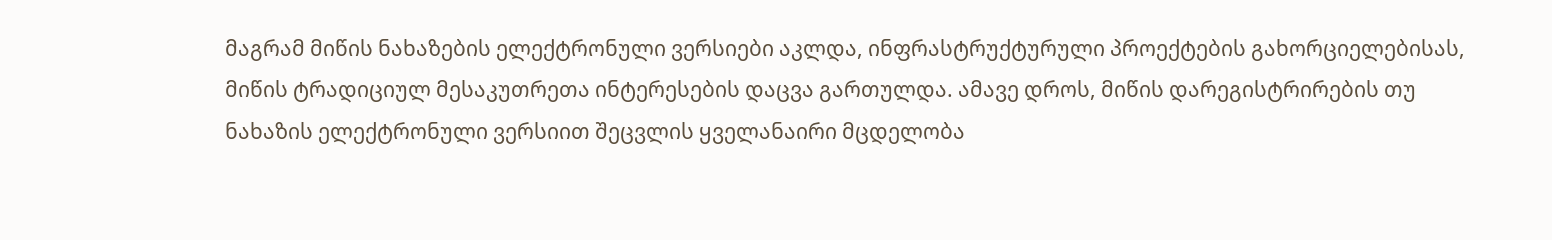მაგრამ მიწის ნახაზების ელექტრონული ვერსიები აკლდა, ინფრასტრუქტურული პროექტების გახორციელებისას, მიწის ტრადიციულ მესაკუთრეთა ინტერესების დაცვა გართულდა. ამავე დროს, მიწის დარეგისტრირების თუ ნახაზის ელექტრონული ვერსიით შეცვლის ყველანაირი მცდელობა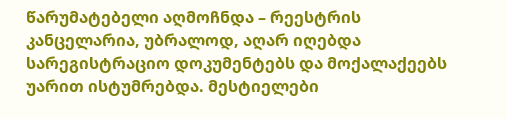წარუმატებელი აღმოჩნდა – რეესტრის კანცელარია, უბრალოდ, აღარ იღებდა სარეგისტრაციო დოკუმენტებს და მოქალაქეებს უარით ისტუმრებდა. მესტიელები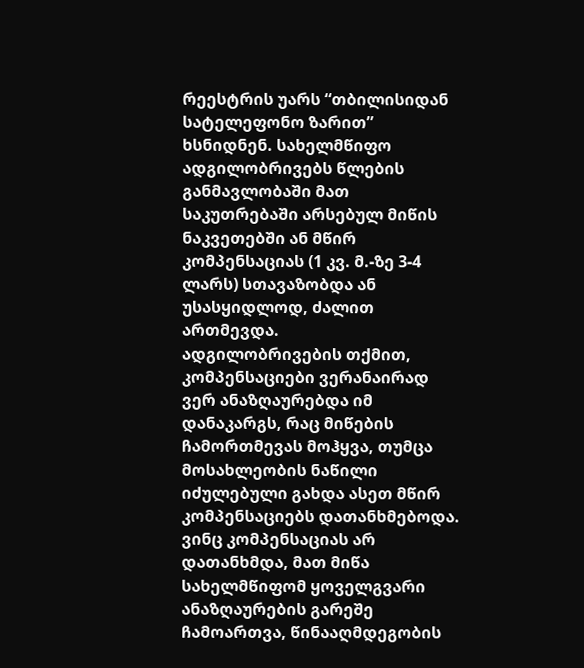რეესტრის უარს “თბილისიდან სატელეფონო ზარით” ხსნიდნენ. სახელმწიფო ადგილობრივებს წლების განმავლობაში მათ საკუთრებაში არსებულ მიწის ნაკვეთებში ან მწირ კომპენსაციას (1 კვ. მ.-ზე 3-4 ლარს) სთავაზობდა ან უსასყიდლოდ, ძალით ართმევდა.
ადგილობრივების თქმით, კომპენსაციები ვერანაირად ვერ ანაზღაურებდა იმ დანაკარგს, რაც მიწების ჩამორთმევას მოჰყვა, თუმცა მოსახლეობის ნაწილი იძულებული გახდა ასეთ მწირ კომპენსაციებს დათანხმებოდა. ვინც კომპენსაციას არ დათანხმდა, მათ მიწა სახელმწიფომ ყოველგვარი ანაზღაურების გარეშე ჩამოართვა, წინააღმდეგობის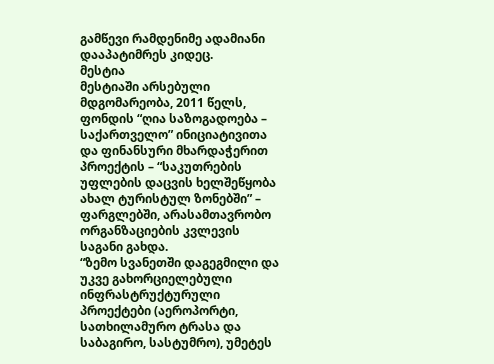გამწევი რამდენიმე ადამიანი დააპატიმრეს კიდეც.
მესტია
მესტიაში არსებული მდგომარეობა, 2011 წელს, ფონდის “ღია საზოგადოება – საქართველო” ინიციატივითა და ფინანსური მხარდაჭერით პროექტის – “საკუთრების უფლების დაცვის ხელშეწყობა ახალ ტურისტულ ზონებში” – ფარგლებში, არასამთავრობო ორგანზაციების კვლევის საგანი გახდა.
“ზემო სვანეთში დაგეგმილი და უკვე გახორციელებული ინფრასტრუქტურული პროექტები (აეროპორტი, სათხილამურო ტრასა და საბაგირო, სასტუმრო), უმეტეს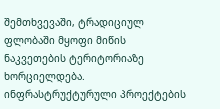შემთხვევაში, ტრადიციულ ფლობაში მყოფი მიწის ნაკვეთების ტერიტორიაზე ხორციელდება. ინფრასტრუქტურული პროექტების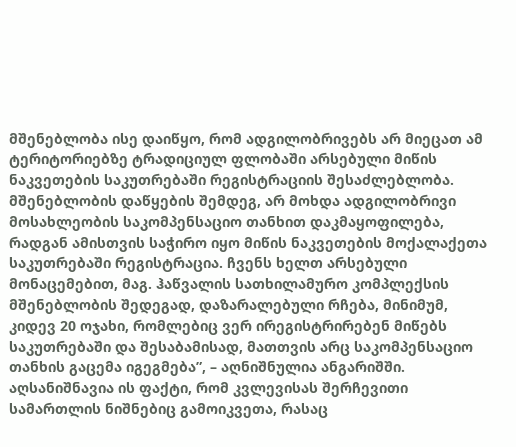მშენებლობა ისე დაიწყო, რომ ადგილობრივებს არ მიეცათ ამ ტერიტორიებზე ტრადიციულ ფლობაში არსებული მიწის ნაკვეთების საკუთრებაში რეგისტრაციის შესაძლებლობა. მშენებლობის დაწყების შემდეგ, არ მოხდა ადგილობრივი მოსახლეობის საკომპენსაციო თანხით დაკმაყოფილება, რადგან ამისთვის საჭირო იყო მიწის ნაკვეთების მოქალაქეთა საკუთრებაში რეგისტრაცია. ჩვენს ხელთ არსებული მონაცემებით, მაგ. ჰაწვალის სათხილამურო კომპლექსის მშენებლობის შედეგად, დაზარალებული რჩება, მინიმუმ, კიდევ 20 ოჯახი, რომლებიც ვერ ირეგისტრირებენ მიწებს საკუთრებაში და შესაბამისად, მათთვის არც საკომპენსაციო თანხის გაცემა იგეგმება”, – აღნიშნულია ანგარიშში.
აღსანიშნავია ის ფაქტი, რომ კვლევისას შერჩევითი სამართლის ნიშნებიც გამოიკვეთა, რასაც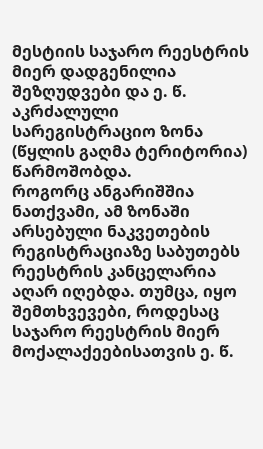მესტიის საჯარო რეესტრის მიერ დადგენილია შეზღუდვები და ე. წ. აკრძალული სარეგისტრაციო ზონა (წყლის გაღმა ტერიტორია) წარმოშობდა.
როგორც ანგარიშშია ნათქვამი, ამ ზონაში არსებული ნაკვეთების რეგისტრაციაზე საბუთებს რეესტრის კანცელარია აღარ იღებდა. თუმცა, იყო შემთხვევები, როდესაც საჯარო რეესტრის მიერ მოქალაქეებისათვის ე. წ.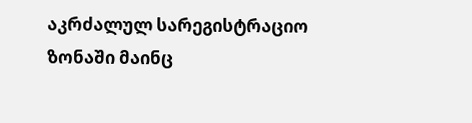აკრძალულ სარეგისტრაციო ზონაში მაინც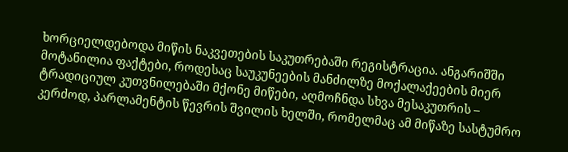ხორციელდებოდა მიწის ნაკვეთების საკუთრებაში რეგისტრაცია. ანგარიშში მოტანილია ფაქტები, როდესაც საუკუნეების მანძილზე მოქალაქეების მიერ ტრადიციულ კუთვნილებაში მქონე მიწები, აღმოჩნდა სხვა მესაკუთრის – კერძოდ, პარლამენტის წევრის შვილის ხელში, რომელმაც ამ მიწაზე სასტუმრო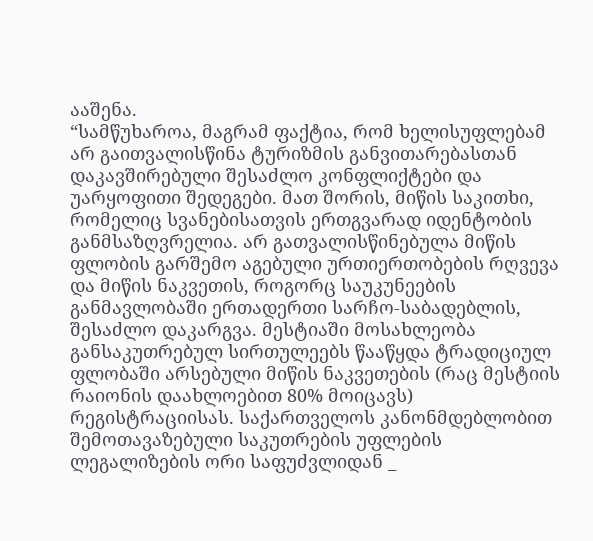ააშენა.
“სამწუხაროა, მაგრამ ფაქტია, რომ ხელისუფლებამ არ გაითვალისწინა ტურიზმის განვითარებასთან დაკავშირებული შესაძლო კონფლიქტები და უარყოფითი შედეგები. მათ შორის, მიწის საკითხი, რომელიც სვანებისათვის ერთგვარად იდენტობის განმსაზღვრელია. არ გათვალისწინებულა მიწის ფლობის გარშემო აგებული ურთიერთობების რღვევა და მიწის ნაკვეთის, როგორც საუკუნეების განმავლობაში ერთადერთი სარჩო-საბადებლის, შესაძლო დაკარგვა. მესტიაში მოსახლეობა განსაკუთრებულ სირთულეებს წააწყდა ტრადიციულ ფლობაში არსებული მიწის ნაკვეთების (რაც მესტიის რაიონის დაახლოებით 80% მოიცავს) რეგისტრაციისას. საქართველოს კანონმდებლობით შემოთავაზებული საკუთრების უფლების ლეგალიზების ორი საფუძვლიდან _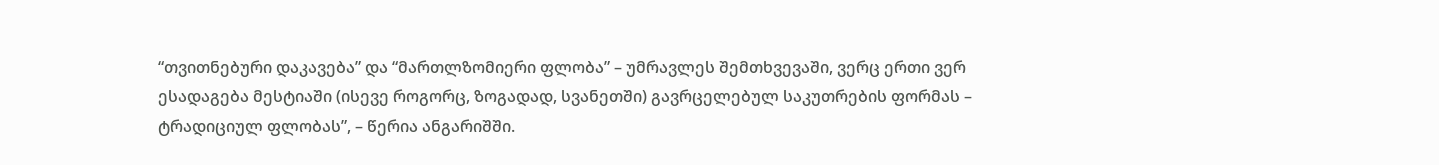“თვითნებური დაკავება” და “მართლზომიერი ფლობა” – უმრავლეს შემთხვევაში, ვერც ერთი ვერ ესადაგება მესტიაში (ისევე როგორც, ზოგადად, სვანეთში) გავრცელებულ საკუთრების ფორმას – ტრადიციულ ფლობას”, – წერია ანგარიშში.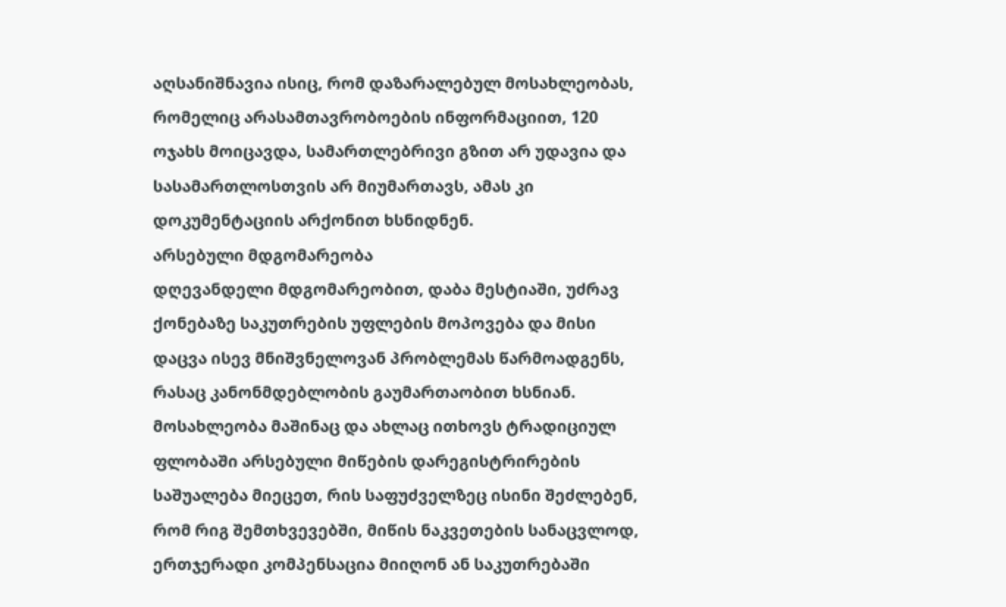აღსანიშნავია ისიც, რომ დაზარალებულ მოსახლეობას, რომელიც არასამთავრობოების ინფორმაციით, 120 ოჯახს მოიცავდა, სამართლებრივი გზით არ უდავია და სასამართლოსთვის არ მიუმართავს, ამას კი დოკუმენტაციის არქონით ხსნიდნენ.
არსებული მდგომარეობა
დღევანდელი მდგომარეობით, დაბა მესტიაში, უძრავ ქონებაზე საკუთრების უფლების მოპოვება და მისი დაცვა ისევ მნიშვნელოვან პრობლემას წარმოადგენს, რასაც კანონმდებლობის გაუმართაობით ხსნიან. მოსახლეობა მაშინაც და ახლაც ითხოვს ტრადიციულ ფლობაში არსებული მიწების დარეგისტრირების საშუალება მიეცეთ, რის საფუძველზეც ისინი შეძლებენ, რომ რიგ შემთხვევებში, მიწის ნაკვეთების სანაცვლოდ, ერთჯერადი კომპენსაცია მიიღონ ან საკუთრებაში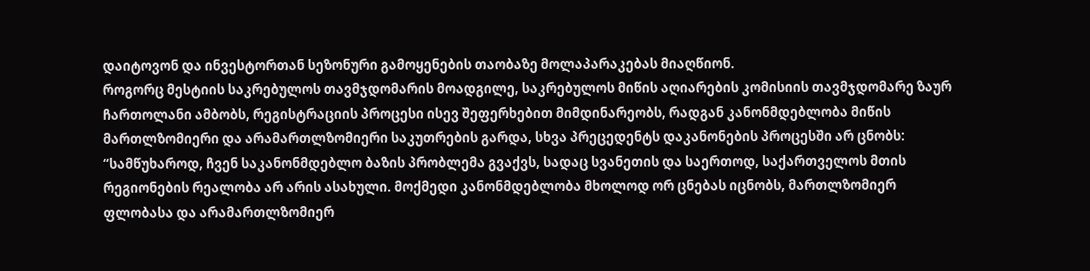დაიტოვონ და ინვესტორთან სეზონური გამოყენების თაობაზე მოლაპარაკებას მიაღწიონ.
როგორც მესტიის საკრებულოს თავმჯდომარის მოადგილე, საკრებულოს მიწის აღიარების კომისიის თავმჯდომარე ზაურ ჩართოლანი ამბობს, რეგისტრაციის პროცესი ისევ შეფერხებით მიმდინარეობს, რადგან კანონმდებლობა მიწის მართლზომიერი და არამართლზომიერი საკუთრების გარდა, სხვა პრეცედენტს დაკანონების პროცესში არ ცნობს:
“სამწუხაროდ, ჩვენ საკანონმდებლო ბაზის პრობლემა გვაქვს, სადაც სვანეთის და საერთოდ, საქართველოს მთის რეგიონების რეალობა არ არის ასახული. მოქმედი კანონმდებლობა მხოლოდ ორ ცნებას იცნობს, მართლზომიერ ფლობასა და არამართლზომიერ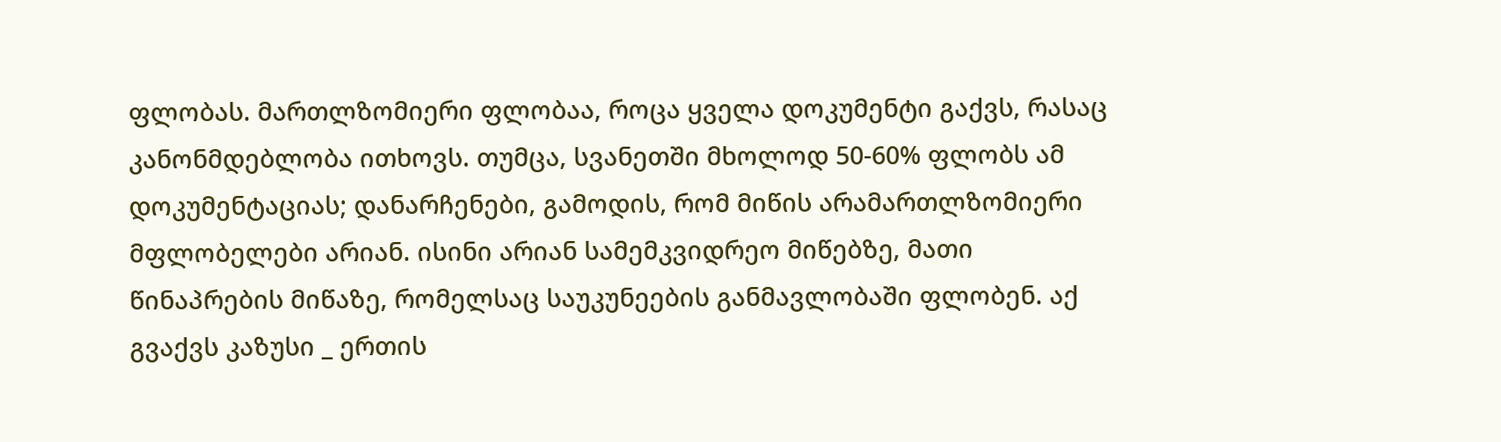ფლობას. მართლზომიერი ფლობაა, როცა ყველა დოკუმენტი გაქვს, რასაც კანონმდებლობა ითხოვს. თუმცა, სვანეთში მხოლოდ 50-60% ფლობს ამ დოკუმენტაციას; დანარჩენები, გამოდის, რომ მიწის არამართლზომიერი მფლობელები არიან. ისინი არიან სამემკვიდრეო მიწებზე, მათი წინაპრების მიწაზე, რომელსაც საუკუნეების განმავლობაში ფლობენ. აქ გვაქვს კაზუსი _ ერთის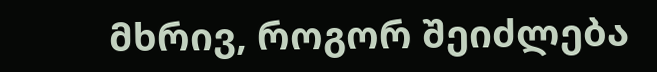მხრივ, როგორ შეიძლება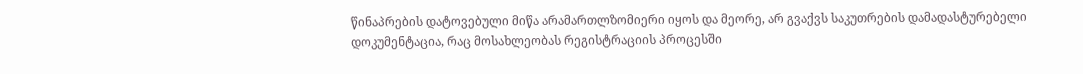წინაპრების დატოვებული მიწა არამართლზომიერი იყოს და მეორე, არ გვაქვს საკუთრების დამადასტურებელი დოკუმენტაცია, რაც მოსახლეობას რეგისტრაციის პროცესში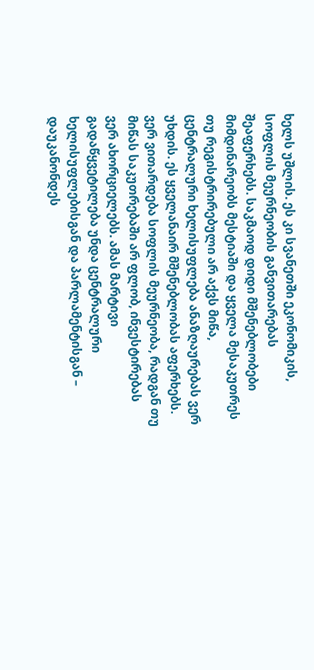ხელს უშლის. ეს კი სვანეთში ეკონომიკის, სოფლის მეურნეობის განვითარებას შეაფერხებს. საკმაოდ დიდი მშენებლობები მიმდინარეობს მესტიაში და ყველა მესაკუთრეს თუ რეგისტრირებული არ აქვს მიწა, ცენტრალური ხელისუფლება ანაზღაურებას ვერ უხდის. ეს ყველანაირ მშენებლობას აფერხებს. ვერ ვითარდება სოფლის მეურნეობა, რადგან თუ მიწას საკუთრებაში არ ფლობ, ინვესტირებას ვერ ახორციელებს. ამას მარტივი გადაწყვეტილება უნდა ცენტრალური ხელისუფლებისგან და პარლამენტისგან – დაუკანონდეს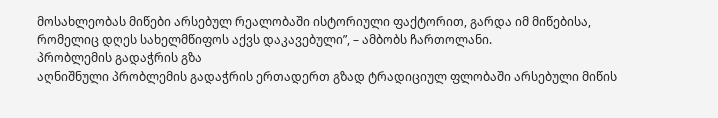მოსახლეობას მიწები არსებულ რეალობაში ისტორიული ფაქტორით, გარდა იმ მიწებისა, რომელიც დღეს სახელმწიფოს აქვს დაკავებული”, – ამბობს ჩართოლანი.
პრობლემის გადაჭრის გზა
აღნიშნული პრობლემის გადაჭრის ერთადერთ გზად ტრადიციულ ფლობაში არსებული მიწის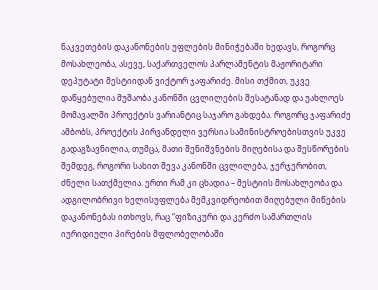ნაკვეთების დაკანონების უფლების მინიჭებაში ხედავს, როგორც მოსახლეობა, ასევე, საქართველოს პარლამენტის მაჟორიტარი დეპუტატი მესტიიდან ვიქტორ ჯაფარიძე. მისი თქმით, უკვე დაწყებულია მუშაობა კანონში ცვლილების შესატანად და უახლოეს მომავალში პროექტის ვარიანტიც საჯარო გახდება. როგორც ჯაფარიძე ამბობს, პროექტის პირვანდელი ვერსია სამინისტროებისთვის უკვე გადაგზავნილია, თუმცა, მათი შენიშვნების მიღებისა და შესწორების შემდეგ, როგორი სახით შევა კანონში ცვლილება, ჯერჯერობით, ძნელი სათქმელია. ერთი რამ კი ცხადია – მესტიის მოსახლეობა და ადგილობრივი ხელისუფლება მემკვიდრეობით მიღებული მიწების დაკანონებას ითხოვს, რაც “ფიზიკური და კერძო სამართლის იურიდიული პირების მფლობელობაში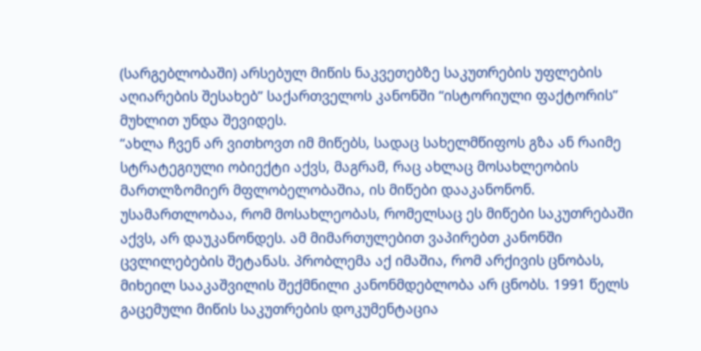(სარგებლობაში) არსებულ მიწის ნაკვეთებზე საკუთრების უფლების აღიარების შესახებ” საქართველოს კანონში “ისტორიული ფაქტორის” მუხლით უნდა შევიდეს.
“ახლა ჩვენ არ ვითხოვთ იმ მიწებს, სადაც სახელმწიფოს გზა ან რაიმე სტრატეგიული ობიექტი აქვს, მაგრამ, რაც ახლაც მოსახლეობის მართლზომიერ მფლობელობაშია, ის მიწები დააკანონონ. უსამართლობაა, რომ მოსახლეობას, რომელსაც ეს მიწები საკუთრებაში აქვს, არ დაუკანონდეს. ამ მიმართულებით ვაპირებთ კანონში ცვლილებების შეტანას. პრობლემა აქ იმაშია, რომ არქივის ცნობას, მიხეილ სააკაშვილის შექმნილი კანონმდებლობა არ ცნობს. 1991 წელს გაცემული მიწის საკუთრების დოკუმენტაცია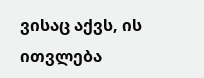ვისაც აქვს, ის ითვლება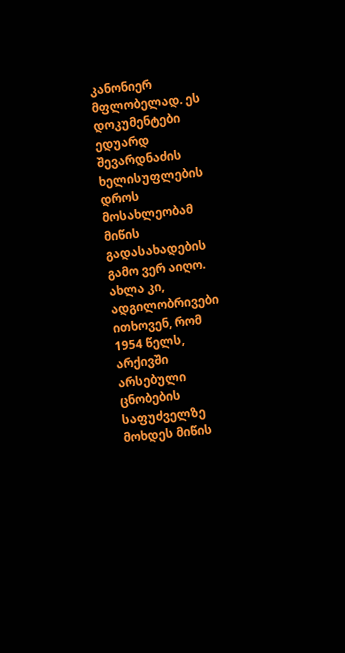კანონიერ მფლობელად. ეს დოკუმენტები ედუარდ შევარდნაძის ხელისუფლების დროს მოსახლეობამ მიწის გადასახადების გამო ვერ აიღო. ახლა კი, ადგილობრივები ითხოვენ, რომ 1954 წელს, არქივში არსებული ცნობების საფუძველზე მოხდეს მიწის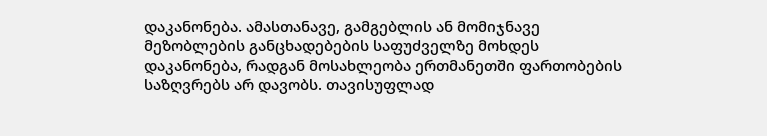დაკანონება. ამასთანავე, გამგებლის ან მომიჯნავე მეზობლების განცხადებების საფუძველზე მოხდეს დაკანონება, რადგან მოსახლეობა ერთმანეთში ფართობების საზღვრებს არ დავობს. თავისუფლად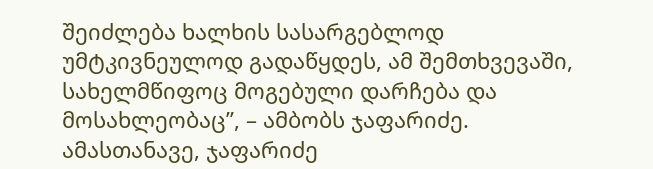შეიძლება ხალხის სასარგებლოდ უმტკივნეულოდ გადაწყდეს, ამ შემთხვევაში, სახელმწიფოც მოგებული დარჩება და მოსახლეობაც”, – ამბობს ჯაფარიძე.
ამასთანავე, ჯაფარიძე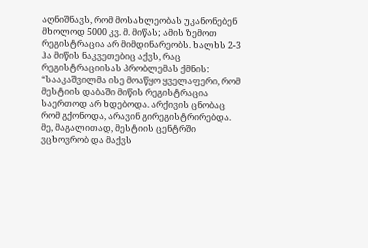აღნიშნავს, რომ მოსახლეობას უკანონებენ მხოლოდ 5000 კვ. მ. მიწას; ამის ზემოთ რეგისტრაცია არ მიმდინარეობს. ხალხს 2-3 ჰა მიწის ნაკვეთებიც აქვს, რაც რეგისტრაციისას პრობლემას ქმნის: “სააკაშვილმა ისე მოაწყო ყველაფერი, რომ მესტიის დაბაში მიწის რეგისტრაცია საერთოდ არ ხდებოდა. არქივის ცნობაც რომ გქონოდა, არავინ გირეგისტრირებდა. მე, მაგალითად, მესტიის ცენტრში ვცხოვრობ და მაქვს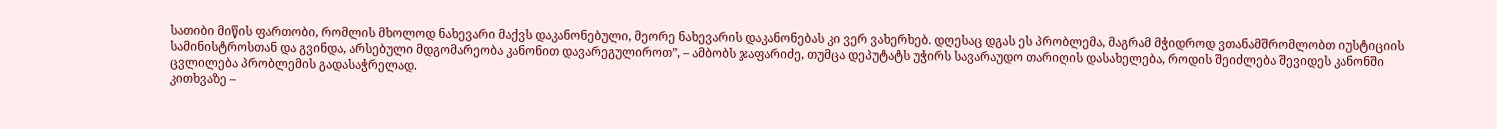სათიბი მიწის ფართობი, რომლის მხოლოდ ნახევარი მაქვს დაკანონებული, მეორე ნახევარის დაკანონებას კი ვერ ვახერხებ. დღესაც დგას ეს პრობლემა, მაგრამ მჭიდროდ ვთანამშრომლობთ იუსტიციის სამინისტროსთან და გვინდა, არსებული მდგომარეობა კანონით დავარეგულიროთ”, – ამბობს ჯაფარიძე, თუმცა დეპუტატს უჭირს სავარაუდო თარიღის დასახელება, როდის შეიძლება შევიდეს კანონში ცვლილება პრობლემის გადასაჭრელად.
კითხვაზე –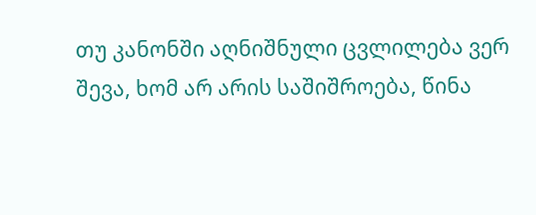თუ კანონში აღნიშნული ცვლილება ვერ შევა, ხომ არ არის საშიშროება, წინა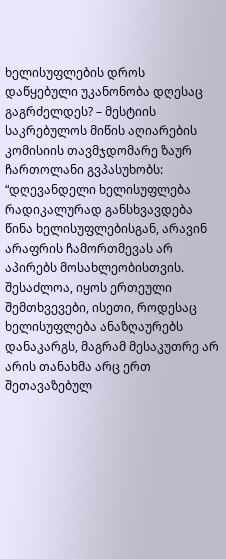ხელისუფლების დროს დაწყებული უკანონობა დღესაც გაგრძელდეს? – მესტიის საკრებულოს მიწის აღიარების კომისიის თავმჯდომარე ზაურ ჩართოლანი გვპასუხობს: “დღევანდელი ხელისუფლება რადიკალურად განსხვავდება წინა ხელისუფლებისგან, არავინ არაფრის ჩამორთმევას არ აპირებს მოსახლეობისთვის. შესაძლოა, იყოს ერთეული შემთხვევები, ისეთი, როდესაც ხელისუფლება ანაზღაურებს დანაკარგს, მაგრამ მესაკუთრე არ არის თანახმა არც ერთ შეთავაზებულ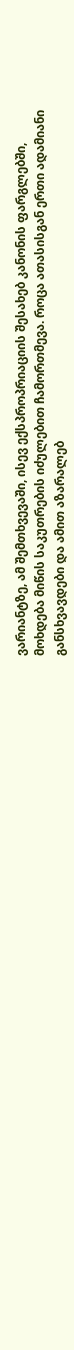ვარიანტზე, ამ შემთხვევაში, ისევ ექსპროპრიაციის შესახებ კანონის ფარგლებში, მოხდება მიწის საკუთრების იძულებით ჩამორთმევა. როცა ათასისგან ერთი ადამიანი განსხვავდები და ამით აზარალებ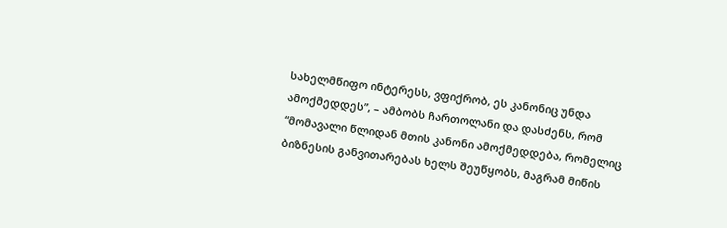სახელმწიფო ინტერესს, ვფიქრობ, ეს კანონიც უნდა ამოქმედდეს”, – ამბობს ჩართოლანი და დასძენს, რომ “მომავალი წლიდან მთის კანონი ამოქმედდება, რომელიც ბიზნესის განვითარებას ხელს შეუწყობს, მაგრამ მიწის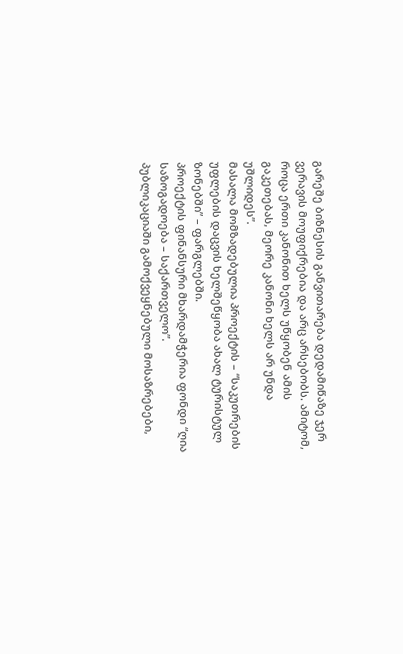გარეშე ბიზნესის განვითარება დედამიწაზე ჯერ ვერავის მოუფიქრებია და არც არსებობს. ამიტომ, როცა ერთი კანონით ხელს უწყობენ ამის გაკეთებას, მეორე კანონი ხელს არ უნდა უშლიდეს”.
მასალა მომზადებულია პროექტის – “საკუთრების უფლების დაცვის ხელშეწყობა ახალ ტურისტულ ზონებში” – ფარგლებში.
პროექტის ფინანსური მხარდამჭერია ფონდი “ღია საზოგადოება – საქართველო”.
პუბლიკაციაში გამოქვეყნებული მოსაზრებები,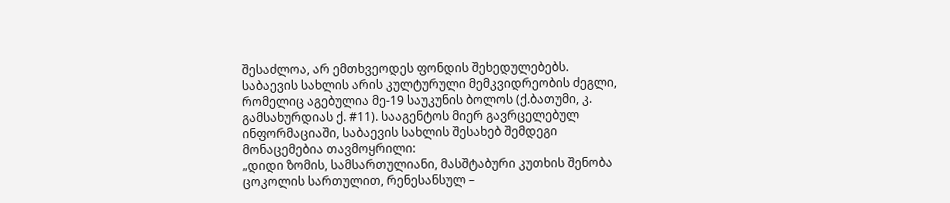შესაძლოა, არ ემთხვეოდეს ფონდის შეხედულებებს.
საბაევის სახლის არის კულტურული მემკვიდრეობის ძეგლი, რომელიც აგებულია მე-19 საუკუნის ბოლოს (ქ.ბათუმი, კ. გამსახურდიას ქ. #11). სააგენტოს მიერ გავრცელებულ ინფორმაციაში, საბაევის სახლის შესახებ შემდეგი მონაცემებია თავმოყრილი:
„დიდი ზომის, სამსართულიანი, მასშტაბური კუთხის შენობა ცოკოლის სართულით, რენესანსულ –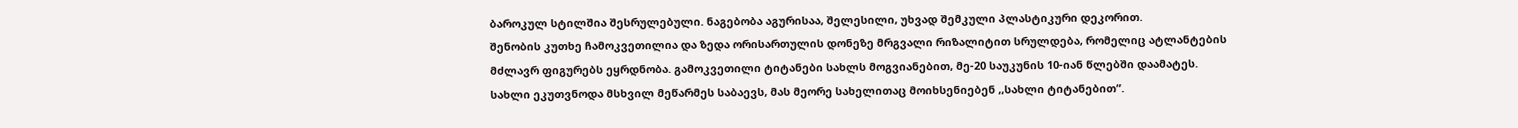ბაროკულ სტილშია შესრულებული. ნაგებობა აგურისაა, შელესილი, უხვად შემკული პლასტიკური დეკორით.
შენობის კუთხე ჩამოკვეთილია და ზედა ორისართულის დონეზე მრგვალი რიზალიტით სრულდება, რომელიც ატლანტების მძლავრ ფიგურებს ეყრდნობა. გამოკვეთილი ტიტანები სახლს მოგვიანებით, მე-20 საუკუნის 10-იან წლებში დაამატეს.
სახლი ეკუთვნოდა მსხვილ მეწარმეს საბაევს, მას მეორე სახელითაც მოიხსენიებენ ,,სახლი ტიტანებით”.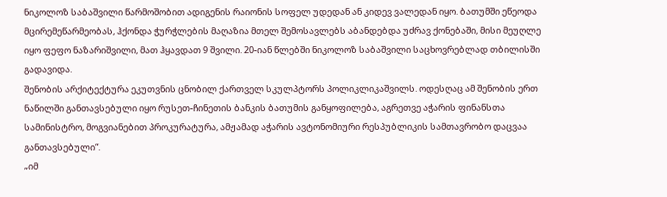ნიკოლოზ საბაშვილი წარმოშობით ადიგენის რაიონის სოფელ უდედან ან კიდევ ვალედან იყო. ბათუმში ეწეოდა მცირემეწარმეობას, ჰქონდა ჭურჭლების მაღაზია მთელ შემოსავლებს აბანდებდა უძრავ ქონებაში, მისი მეუღლე იყო ფეფო ნაზარიშვილი, მათ ჰყავდათ 9 შვილი. 20-იან წლებში ნიკოლოზ საბაშვილი საცხოვრებლად თბილისში გადავიდა.
შენობის არქიტექტურა ეკუთვნის ცნობილ ქართველ სკულპტორს პოლიკლიკაშვილს. ოდესღაც ამ შენობის ერთ ნაწილში განთავსებული იყო რუსეთ-ჩინეთის ბანკის ბათუმის განყოფილება, აგრეთვე აჭარის ფინანსთა სამინისტრო, მოგვიანებით პროკურატურა, ამჟამად აჭარის ავტონომიური რესპუბლიკის სამთავრობო დაცვაა განთავსებული“.
„იმ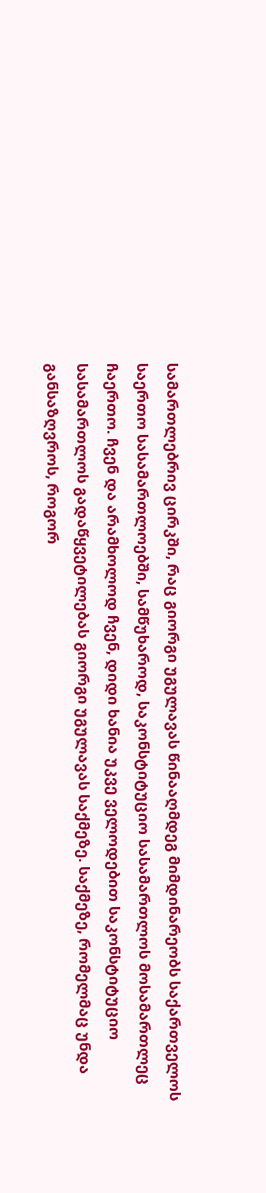სამართლებრივ ცირკში, რაც გიორგი უგულავას წინააღმდეგ მიმდინარეობს საქართველოს საერთო სასამართლოებში, სამწუხაროდ, საკონსტიტუციო სასამართლოს მოსამართლეც ჩაერთო. ჩვენ და არამხოლოდ ჩვენ, დიდი ხანია უკვე ველოდებით საკონსტიტუციო სასამართლოს გადაწყვეტილებას გიორგი უგულავას საქმეზე. საქმეზე, რომელმაც უნდა განსაზღვროს, როგორ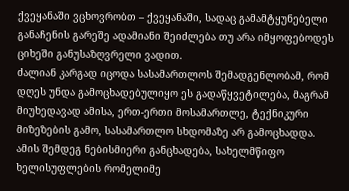ქვეყანაში ვცხოვრობთ – ქვეყანაში, სადაც გამამტყუნებელი განაჩენის გარეშე ადამიანი შეიძლება თუ არა იმყოფებოდეს ციხეში განუსაზღვრელი ვადით.
ძალიან კარგად იცოდა სასამართლოს შემადგენლობამ, რომ დღეს უნდა გამოცხადებულიყო ეს გადაწყვეტილება, მაგრამ მიუხედავად ამისა, ერთ-ერთი მოსამართლე, ტექნიკური მიზეზების გამო, სასამართლო სხდომაზე არ გამოცხადდა. ამის შემდეგ ნებისმიერი განცხადება, სახელმწიფო ხელისუფლების რომელიმე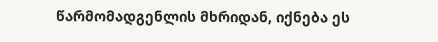წარმომადგენლის მხრიდან, იქნება ეს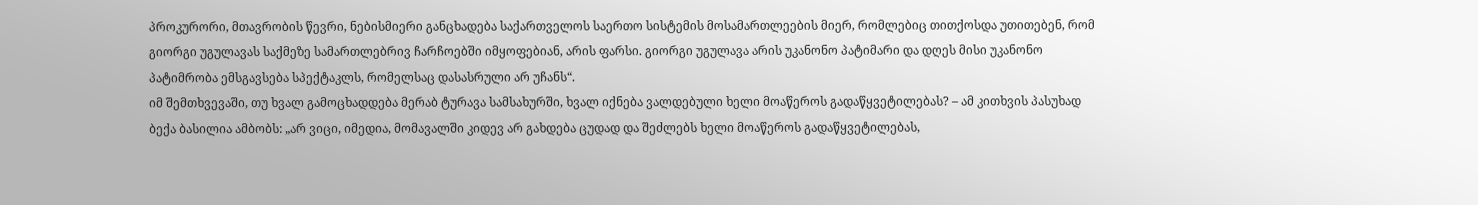პროკურორი, მთავრობის წევრი, ნებისმიერი განცხადება საქართველოს საერთო სისტემის მოსამართლეების მიერ, რომლებიც თითქოსდა უთითებენ, რომ გიორგი უგულავას საქმეზე სამართლებრივ ჩარჩოებში იმყოფებიან, არის ფარსი. გიორგი უგულავა არის უკანონო პატიმარი და დღეს მისი უკანონო პატიმრობა ემსგავსება სპექტაკლს, რომელსაც დასასრული არ უჩანს“.
იმ შემთხვევაში, თუ ხვალ გამოცხადდება მერაბ ტურავა სამსახურში, ხვალ იქნება ვალდებული ხელი მოაწეროს გადაწყვეტილებას? – ამ კითხვის პასუხად ბექა ბასილია ამბობს: „არ ვიცი, იმედია, მომავალში კიდევ არ გახდება ცუდად და შეძლებს ხელი მოაწეროს გადაწყვეტილებას,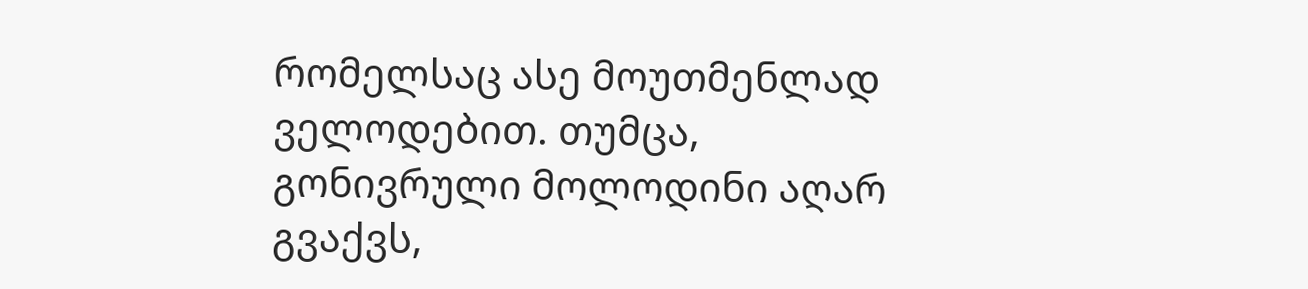რომელსაც ასე მოუთმენლად ველოდებით. თუმცა, გონივრული მოლოდინი აღარ გვაქვს,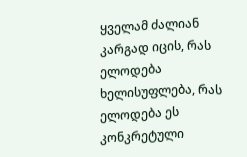ყველამ ძალიან კარგად იცის, რას ელოდება ხელისუფლება, რას ელოდება ეს კონკრეტული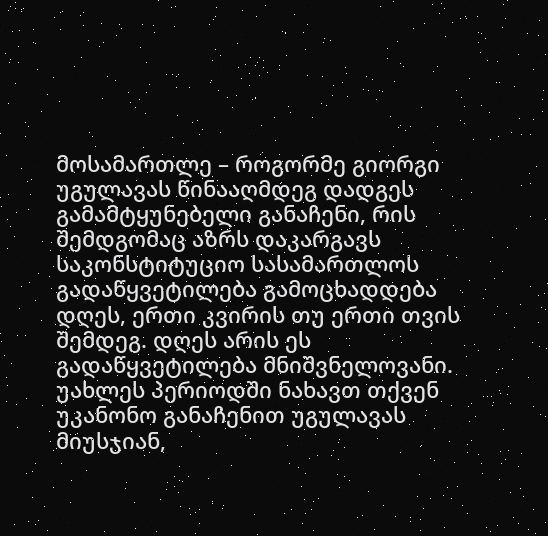მოსამართლე – როგორმე გიორგი უგულავას წინააღმდეგ დადგეს გამამტყუნებელი განაჩენი, რის შემდგომაც აზრს დაკარგავს საკონსტიტუციო სასამართლოს გადაწყვეტილება გამოცხადდება დღეს, ერთი კვირის თუ ერთი თვის შემდეგ. დღეს არის ეს გადაწყვეტილება მნიშვნელოვანი. უახლეს პერიოდში ნახავთ თქვენ უკანონო განაჩენით უგულავას მიუსჯიან,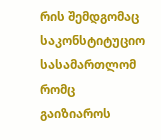რის შემდგომაც საკონსტიტუციო სასამართლომ რომც გაიზიაროს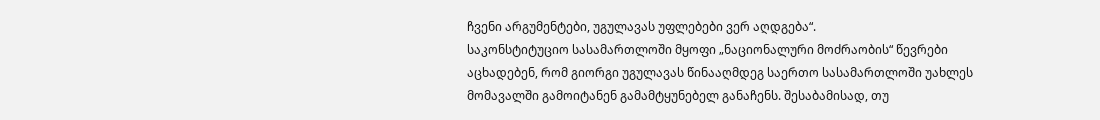ჩვენი არგუმენტები, უგულავას უფლებები ვერ აღდგება“.
საკონსტიტუციო სასამართლოში მყოფი „ნაციონალური მოძრაობის“ წევრები აცხადებენ, რომ გიორგი უგულავას წინააღმდეგ საერთო სასამართლოში უახლეს მომავალში გამოიტანენ გამამტყუნებელ განაჩენს. შესაბამისად, თუ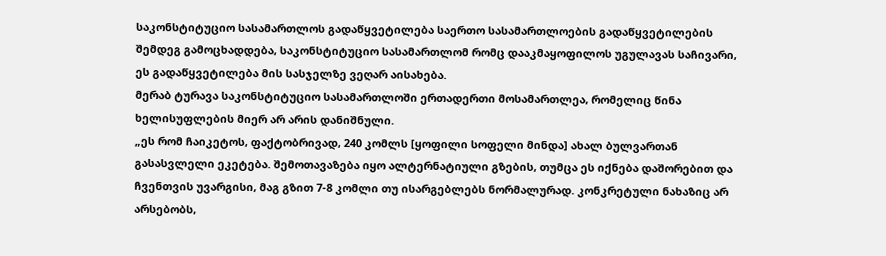საკონსტიტუციო სასამართლოს გადაწყვეტილება საერთო სასამართლოების გადაწყვეტილების შემდეგ გამოცხადდება, საკონსტიტუციო სასამართლომ რომც დააკმაყოფილოს უგულავას საჩივარი, ეს გადაწყვეტილება მის სასჯელზე ვეღარ აისახება.
მერაბ ტურავა საკონსტიტუციო სასამართლოში ერთადერთი მოსამართლეა, რომელიც წინა ხელისუფლების მიერ არ არის დანიშნული.
„ეს რომ ჩაიკეტოს, ფაქტობრივად, 240 კომლს [ყოფილი სოფელი მინდა] ახალ ბულვართან გასასვლელი ეკეტება. შემოთავაზება იყო ალტერნატიული გზების, თუმცა ეს იქნება დაშორებით და ჩვენთვის უვარგისი, მაგ გზით 7-8 კომლი თუ ისარგებლებს ნორმალურად. კონკრეტული ნახაზიც არ არსებობს,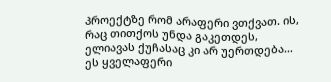პროექტზე რომ არაფერი ვთქვათ. ის, რაც თითქოს უნდა გაკეთდეს, ელიავას ქუჩასაც კი არ უერთდება… ეს ყველაფერი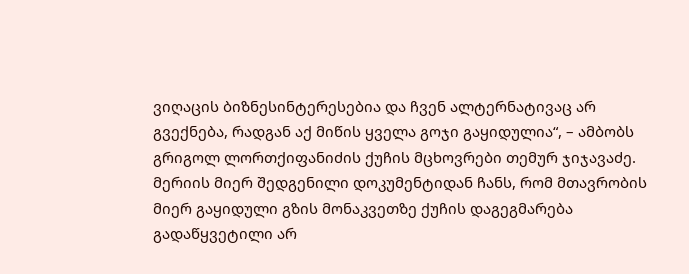ვიღაცის ბიზნესინტერესებია და ჩვენ ალტერნატივაც არ გვექნება, რადგან აქ მიწის ყველა გოჯი გაყიდულია“, – ამბობს გრიგოლ ლორთქიფანიძის ქუჩის მცხოვრები თემურ ჯიჯავაძე.
მერიის მიერ შედგენილი დოკუმენტიდან ჩანს, რომ მთავრობის მიერ გაყიდული გზის მონაკვეთზე ქუჩის დაგეგმარება გადაწყვეტილი არ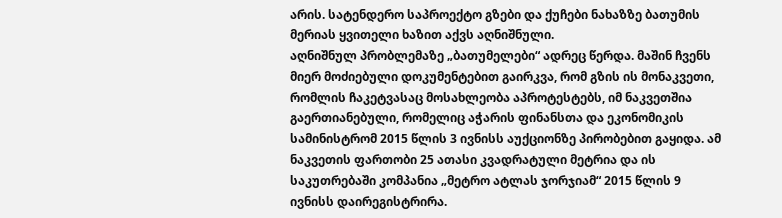არის. სატენდერო საპროექტო გზები და ქუჩები ნახაზზე ბათუმის მერიას ყვითელი ხაზით აქვს აღნიშნული.
აღნიშნულ პრობლემაზე „ბათუმელები“ ადრეც წერდა. მაშინ ჩვენს მიერ მოძიებული დოკუმენტებით გაირკვა, რომ გზის ის მონაკვეთი, რომლის ჩაკეტვასაც მოსახლეობა აპროტესტებს, იმ ნაკვეთშია გაერთიანებული, რომელიც აჭარის ფინანსთა და ეკონომიკის სამინისტრომ 2015 წლის 3 ივნისს აუქციონზე პირობებით გაყიდა. ამ ნაკვეთის ფართობი 25 ათასი კვადრატული მეტრია და ის საკუთრებაში კომპანია „მეტრო ატლას ჯორჯიამ“ 2015 წლის 9 ივნისს დაირეგისტრირა.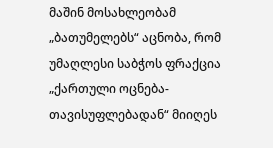მაშინ მოსახლეობამ „ბათუმელებს“ აცნობა, რომ უმაღლესი საბჭოს ფრაქცია „ქართული ოცნება-თავისუფლებადან“ მიიღეს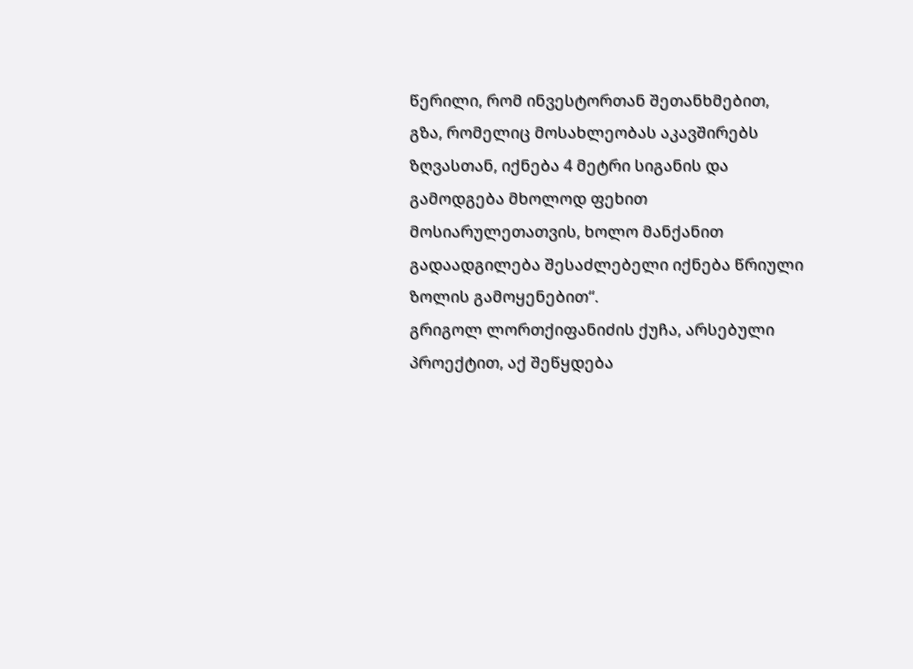წერილი, რომ ინვესტორთან შეთანხმებით, გზა, რომელიც მოსახლეობას აკავშირებს ზღვასთან, იქნება 4 მეტრი სიგანის და გამოდგება მხოლოდ ფეხით მოსიარულეთათვის, ხოლო მანქანით გადაადგილება შესაძლებელი იქნება წრიული ზოლის გამოყენებით“.
გრიგოლ ლორთქიფანიძის ქუჩა, არსებული პროექტით, აქ შეწყდება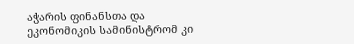აჭარის ფინანსთა და ეკონომიკის სამინისტრომ კი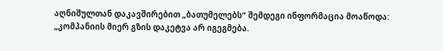აღნიშულთან დაკავშირებით „ბათუმელებს“ შემდეგი ინფორმაცია მოაწოდა: „კომპანიის მიერ გზის დაკეტვა არ იგეგმება.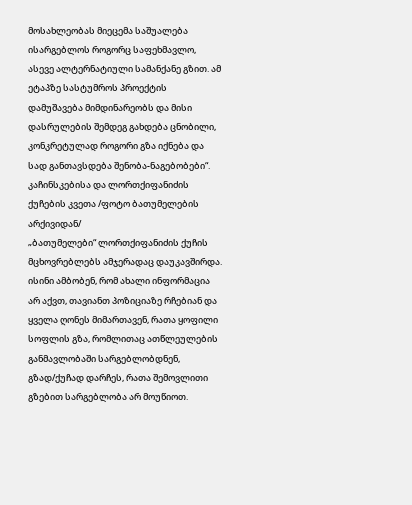მოსახლეობას მიეცემა საშუალება ისარგებლოს როგორც საფეხმავლო, ასევე ალტერნატიული სამანქანე გზით. ამ ეტაპზე სასტუმროს პროექტის დამუშავება მიმდინარეობს და მისი დასრულების შემდეგ გახდება ცნობილი, კონკრეტულად როგორი გზა იქნება და სად განთავსდება შენობა-ნაგებობები“.
კაჩინსკებისა და ლორთქიფანიძის ქუჩების კვეთა /ფოტო ბათუმელების არქივიდან/
„ბათუმელები“ ლორთქიფანიძის ქუჩის მცხოვრებლებს ამჯერადაც დაუკავშირდა. ისინი ამბობენ, რომ ახალი ინფორმაცია არ აქვთ, თავიანთ პოზიციაზე რჩებიან და ყველა ღონეს მიმართავენ, რათა ყოფილი სოფლის გზა, რომლითაც ათწლეულების განმავლობაში სარგებლობდნენ, გზად/ქუჩად დარჩეს, რათა შემოვლითი გზებით სარგებლობა არ მოუწიოთ.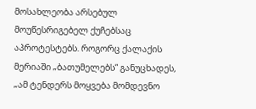მოსახლეობა არსებულ მოუწესრიგებელ ქუჩებსაც აპროტესტებს. როგორც ქალაქის მერიაში „ბათუმელებს“ განუცხადეს, „ამ ტენდერს მოყვება მომდევნო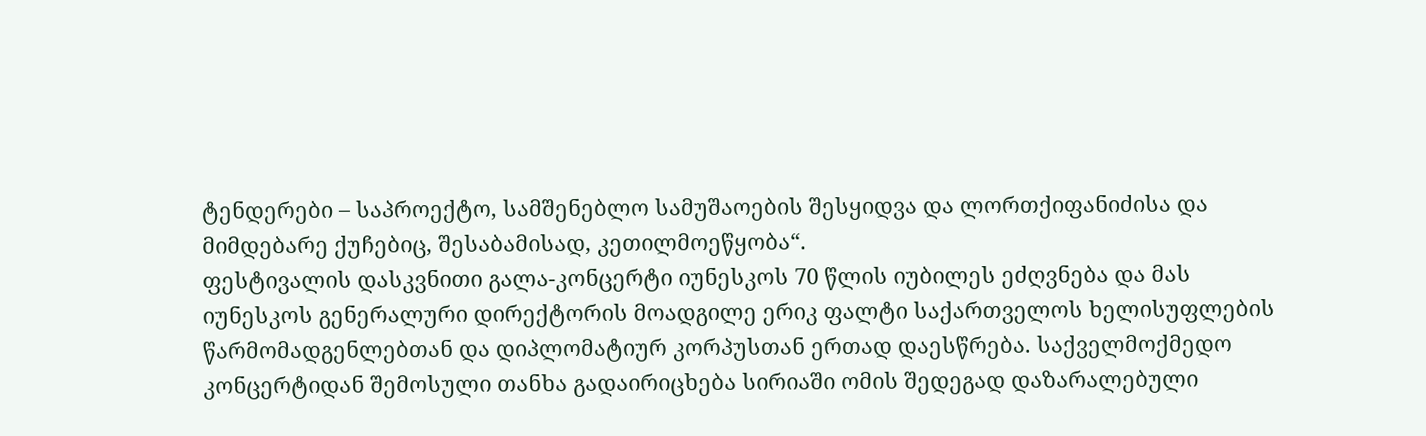ტენდერები – საპროექტო, სამშენებლო სამუშაოების შესყიდვა და ლორთქიფანიძისა და მიმდებარე ქუჩებიც, შესაბამისად, კეთილმოეწყობა“.
ფესტივალის დასკვნითი გალა-კონცერტი იუნესკოს 70 წლის იუბილეს ეძღვნება და მას იუნესკოს გენერალური დირექტორის მოადგილე ერიკ ფალტი საქართველოს ხელისუფლების წარმომადგენლებთან და დიპლომატიურ კორპუსთან ერთად დაესწრება. საქველმოქმედო კონცერტიდან შემოსული თანხა გადაირიცხება სირიაში ომის შედეგად დაზარალებული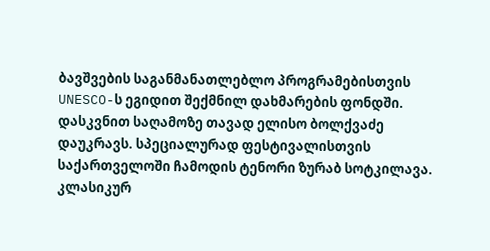ბავშვების საგანმანათლებლო პროგრამებისთვის UNESCO-ს ეგიდით შექმნილ დახმარების ფონდში.
დასკვნით საღამოზე თავად ელისო ბოლქვაძე დაუკრავს. სპეციალურად ფესტივალისთვის საქართველოში ჩამოდის ტენორი ზურაბ სოტკილავა. კლასიკურ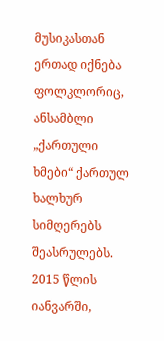მუსიკასთან ერთად იქნება ფოლკლორიც, ანსამბლი „ქართული ხმები“ ქართულ ხალხურ სიმღერებს შეასრულებს.
2015 წლის იანვარში,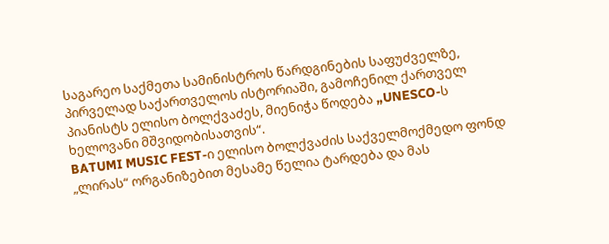საგარეო საქმეთა სამინისტროს წარდგინების საფუძველზე, პირველად საქართველოს ისტორიაში, გამოჩენილ ქართველ პიანისტს ელისო ბოლქვაძეს, მიენიჭა წოდება „UNESCO-ს ხელოვანი მშვიდობისათვის“.
BATUMI MUSIC FEST-ი ელისო ბოლქვაძის საქველმოქმედო ფონდ „ლირას“ ორგანიზებით მესამე წელია ტარდება და მას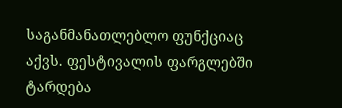საგანმანათლებლო ფუნქციაც აქვს. ფესტივალის ფარგლებში ტარდება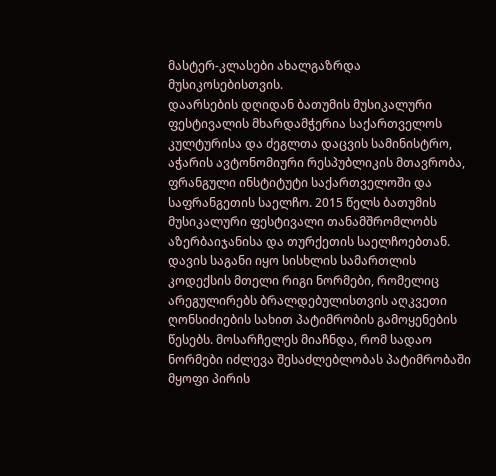მასტერ-კლასები ახალგაზრდა მუსიკოსებისთვის.
დაარსების დღიდან ბათუმის მუსიკალური ფესტივალის მხარდამჭერია საქართველოს კულტურისა და ძეგლთა დაცვის სამინისტრო, აჭარის ავტონომიური რესპუბლიკის მთავრობა, ფრანგული ინსტიტუტი საქართველოში და საფრანგეთის საელჩო. 2015 წელს ბათუმის მუსიკალური ფესტივალი თანამშრომლობს აზერბაიჯანისა და თურქეთის საელჩოებთან.
დავის საგანი იყო სისხლის სამართლის კოდექსის მთელი რიგი ნორმები, რომელიც არეგულირებს ბრალდებულისთვის აღკვეთი ღონსიძიების სახით პატიმრობის გამოყენების წესებს. მოსარჩელეს მიაჩნდა, რომ სადაო ნორმები იძლევა შესაძლებლობას პატიმრობაში მყოფი პირის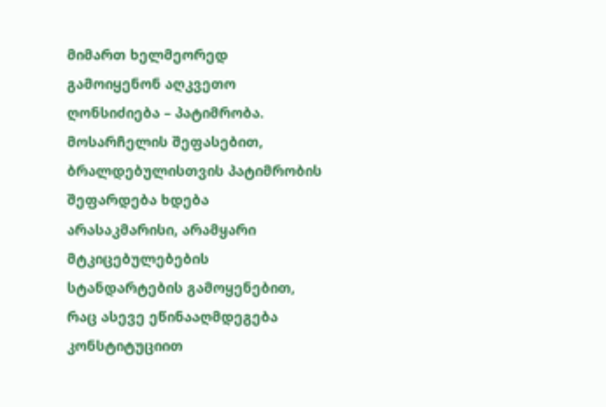მიმართ ხელმეორედ გამოიყენონ აღკვეთო ღონსიძიება – პატიმრობა.
მოსარჩელის შეფასებით, ბრალდებულისთვის პატიმრობის შეფარდება ხდება არასაკმარისი, არამყარი მტკიცებულებების სტანდარტების გამოყენებით, რაც ასევე ეწინააღმდეგება კონსტიტუციით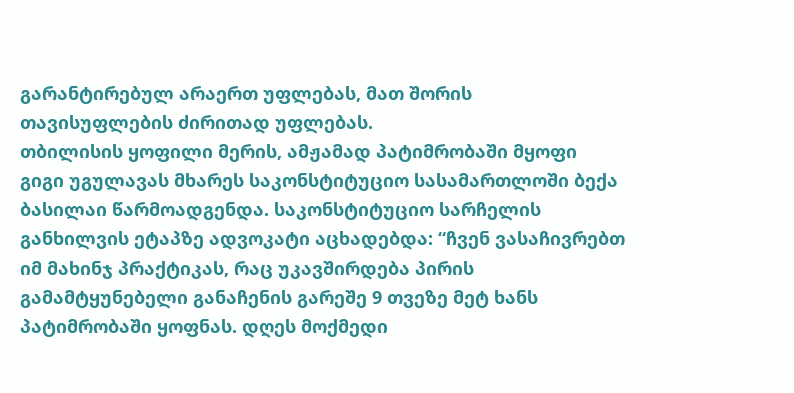გარანტირებულ არაერთ უფლებას, მათ შორის თავისუფლების ძირითად უფლებას.
თბილისის ყოფილი მერის, ამჟამად პატიმრობაში მყოფი გიგი უგულავას მხარეს საკონსტიტუციო სასამართლოში ბექა ბასილაი წარმოადგენდა. საკონსტიტუციო სარჩელის განხილვის ეტაპზე ადვოკატი აცხადებდა: “ჩვენ ვასაჩივრებთ იმ მახინჯ პრაქტიკას, რაც უკავშირდება პირის გამამტყუნებელი განაჩენის გარეშე 9 თვეზე მეტ ხანს პატიმრობაში ყოფნას. დღეს მოქმედი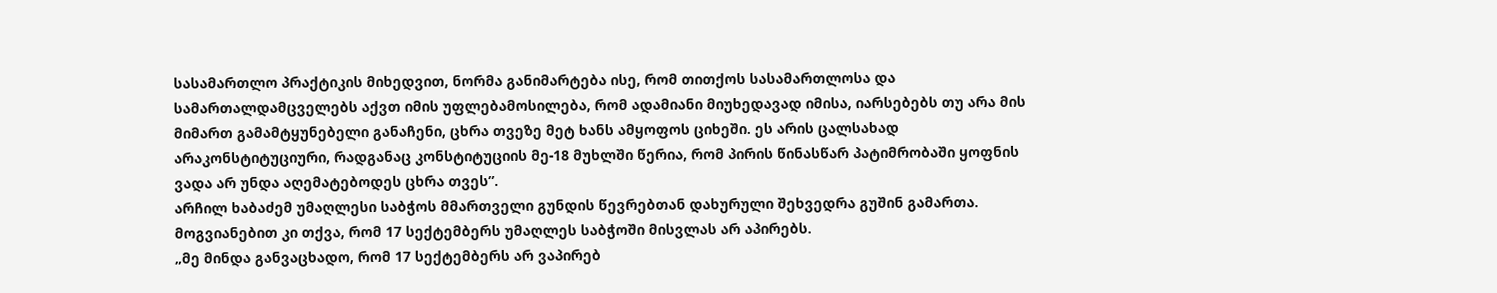სასამართლო პრაქტიკის მიხედვით, ნორმა განიმარტება ისე, რომ თითქოს სასამართლოსა და სამართალდამცველებს აქვთ იმის უფლებამოსილება, რომ ადამიანი მიუხედავად იმისა, იარსებებს თუ არა მის მიმართ გამამტყუნებელი განაჩენი, ცხრა თვეზე მეტ ხანს ამყოფოს ციხეში. ეს არის ცალსახად არაკონსტიტუციური, რადგანაც კონსტიტუციის მე-18 მუხლში წერია, რომ პირის წინასწარ პატიმრობაში ყოფნის ვადა არ უნდა აღემატებოდეს ცხრა თვეს”.
არჩილ ხაბაძემ უმაღლესი საბჭოს მმართველი გუნდის წევრებთან დახურული შეხვედრა გუშინ გამართა. მოგვიანებით კი თქვა, რომ 17 სექტემბერს უმაღლეს საბჭოში მისვლას არ აპირებს.
„მე მინდა განვაცხადო, რომ 17 სექტემბერს არ ვაპირებ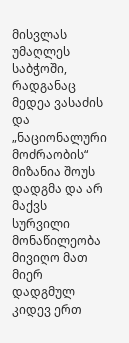მისვლას უმაღლეს საბჭოში, რადგანაც მედეა ვასაძის და „ნაციონალური მოძრაობის“ მიზანია შოუს დადგმა და არ მაქვს სურვილი მონაწილეობა მივიღო მათ მიერ დადგმულ კიდევ ერთ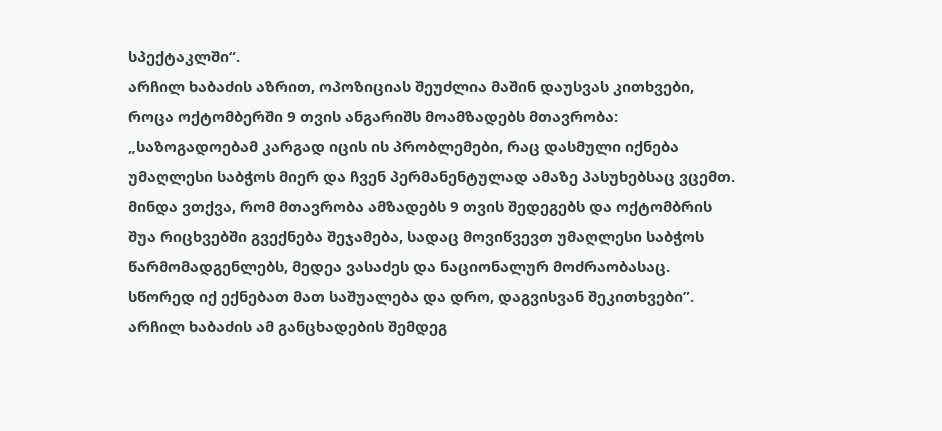სპექტაკლში“.
არჩილ ხაბაძის აზრით, ოპოზიციას შეუძლია მაშინ დაუსვას კითხვები, როცა ოქტომბერში 9 თვის ანგარიშს მოამზადებს მთავრობა: „საზოგადოებამ კარგად იცის ის პრობლემები, რაც დასმული იქნება უმაღლესი საბჭოს მიერ და ჩვენ პერმანენტულად ამაზე პასუხებსაც ვცემთ. მინდა ვთქვა, რომ მთავრობა ამზადებს 9 თვის შედეგებს და ოქტომბრის შუა რიცხვებში გვექნება შეჯამება, სადაც მოვიწვევთ უმაღლესი საბჭოს წარმომადგენლებს, მედეა ვასაძეს და ნაციონალურ მოძრაობასაც. სწორედ იქ ექნებათ მათ საშუალება და დრო, დაგვისვან შეკითხვები”.
არჩილ ხაბაძის ამ განცხადების შემდეგ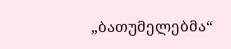„ბათუმელებმა“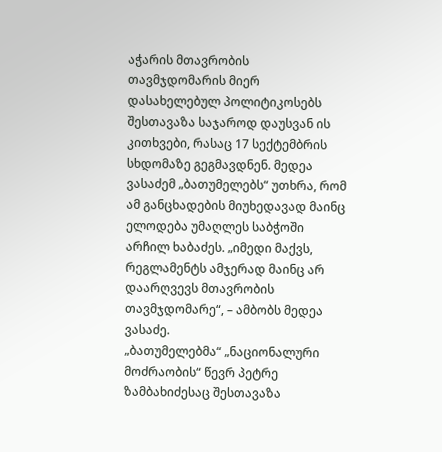აჭარის მთავრობის თავმჯდომარის მიერ დასახელებულ პოლიტიკოსებს შესთავაზა საჯაროდ დაუსვან ის კითხვები, რასაც 17 სექტემბრის სხდომაზე გეგმავდნენ. მედეა ვასაძემ „ბათუმელებს“ უთხრა, რომ ამ განცხადების მიუხედავად მაინც ელოდება უმაღლეს საბჭოში არჩილ ხაბაძეს. „იმედი მაქვს, რეგლამენტს ამჯერად მაინც არ დაარღვევს მთავრობის თავმჯდომარე“, – ამბობს მედეა ვასაძე.
„ბათუმელებმა“ „ნაციონალური მოძრაობის“ წევრ პეტრე ზამბახიძესაც შესთავაზა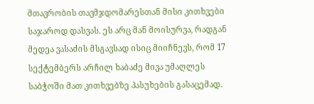მთავრობის თავმჯდომარესთან მისი კითხვები საჯაროდ დასვას. ეს არც მან მოისურვა, რადგან მედეა ვასაძის მსგავსად ისიც მიიჩნევს, რომ 17 სექტემბერს არჩილ ხაბაძე მივა უმაღლეს საბჭოში მათ კითხვებზე პასუხების გასაცემად.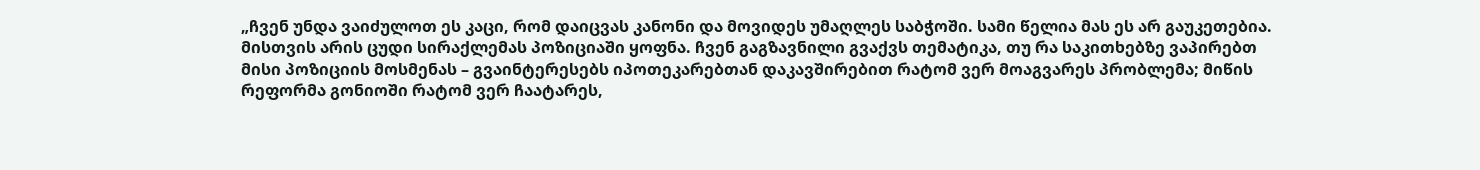„ჩვენ უნდა ვაიძულოთ ეს კაცი, რომ დაიცვას კანონი და მოვიდეს უმაღლეს საბჭოში. სამი წელია მას ეს არ გაუკეთებია. მისთვის არის ცუდი სირაქლემას პოზიციაში ყოფნა. ჩვენ გაგზავნილი გვაქვს თემატიკა, თუ რა საკითხებზე ვაპირებთ მისი პოზიციის მოსმენას – გვაინტერესებს იპოთეკარებთან დაკავშირებით რატომ ვერ მოაგვარეს პრობლემა; მიწის რეფორმა გონიოში რატომ ვერ ჩაატარეს,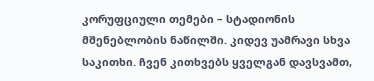კორუფციული თემები – სტადიონის მშენებლობის ნაწილში. კიდევ უამრავი სხვა საკითხი. ჩვენ კითხვებს ყველგან დავსვამთ,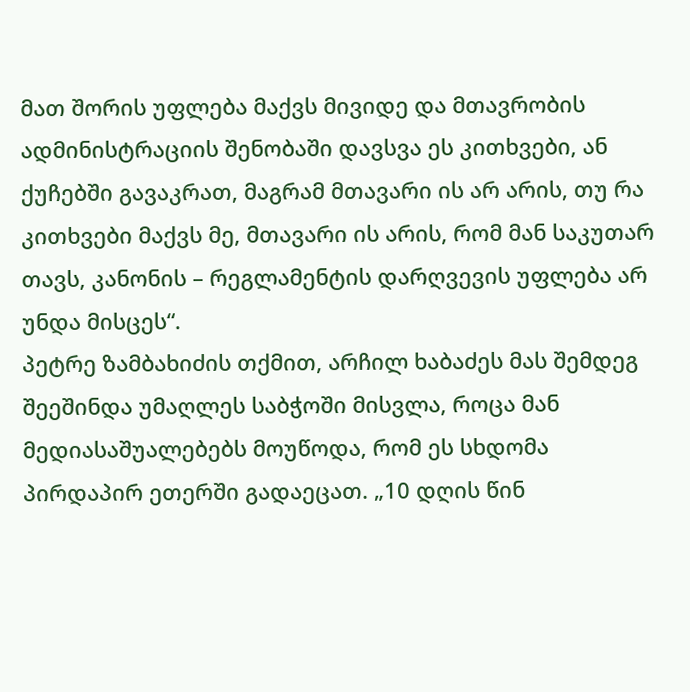მათ შორის უფლება მაქვს მივიდე და მთავრობის ადმინისტრაციის შენობაში დავსვა ეს კითხვები, ან ქუჩებში გავაკრათ, მაგრამ მთავარი ის არ არის, თუ რა კითხვები მაქვს მე, მთავარი ის არის, რომ მან საკუთარ თავს, კანონის – რეგლამენტის დარღვევის უფლება არ უნდა მისცეს“.
პეტრე ზამბახიძის თქმით, არჩილ ხაბაძეს მას შემდეგ შეეშინდა უმაღლეს საბჭოში მისვლა, როცა მან მედიასაშუალებებს მოუწოდა, რომ ეს სხდომა პირდაპირ ეთერში გადაეცათ. „10 დღის წინ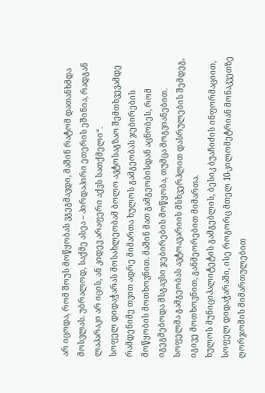არ იცოდა, რომ შოუს მოწყობას ვგეგმავდი, მაშინ რატომ დათანხმდა მოსვლას. უბრალოდ, საქმე ასეა – პირდაპირი ეთერის ეშინია, რადგან ლაპარაკი არ იცის, ან კიდევ არაფერი აქვს სათქმელი“.
სოფელ დიდაჭარას მოსახლეობამ ბოლო ავტოსაგზაო შემთხვევამდე რამდენიმე თვით ადრე მიმართა ხულოს გამგეობას ჯებირების მოწყობის მოთხოვნით. მაშინ მათ გამგეობისდან აცნობეს, რომ იგეგმებოდა მსგავსი ჯებირების მოწყობა, თუმცა მოგვიანებით. სოფელმა გამგეობას ავტოავარიის მსხვერპლით დასრულების შემდეგ, იგივე მოთხოვნით, განმეორებით მიმართა.
ხულოს მუნიციპალიტეტის გამგებლის, ბესიკ ბუაჩიძის ინფორმაციით, სოფელ დიდაჭარაში, ისე როგორც მთელ 10-კილომეტრიან მონაკვეთზე ღორჯომის მიმართულებით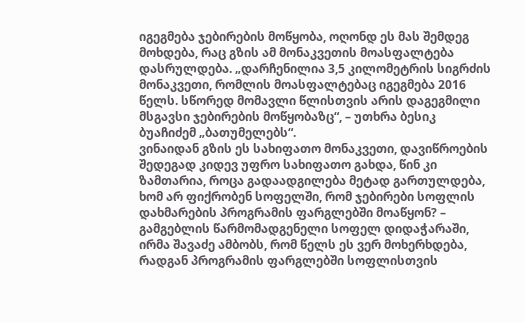იგეგმება ჯებირების მოწყობა, ოღონდ ეს მას შემდეგ მოხდება, რაც გზის ამ მონაკვეთის მოასფალტება დასრულდება. „დარჩენილია 3,5 კილომეტრის სიგრძის მონაკვეთი, რომლის მოასფალტებაც იგეგმება 2016 წელს. სწორედ მომავლი წლისთვის არის დაგეგმილი მსგავსი ჯებირების მოწყობაზც“, – უთხრა ბესიკ ბუაჩიძემ „ბათუმელებს“.
ვინაიდან გზის ეს სახიფათო მონაკვეთი, დავიწროების შედეგად კიდევ უფრო სახიფათო გახდა, წინ კი ზამთარია, როცა გადაადგილება მეტად გართულდება, ხომ არ ფიქრობენ სოფელში, რომ ჯებირები სოფლის დახმარების პროგრამის ფარგლებში მოაწყონ? – გამგებლის წარმომადგენელი სოფელ დიდაჭარაში, ირმა შავაძე ამბობს, რომ წელს ეს ვერ მოხერხდება, რადგან პროგრამის ფარგლებში სოფლისთვის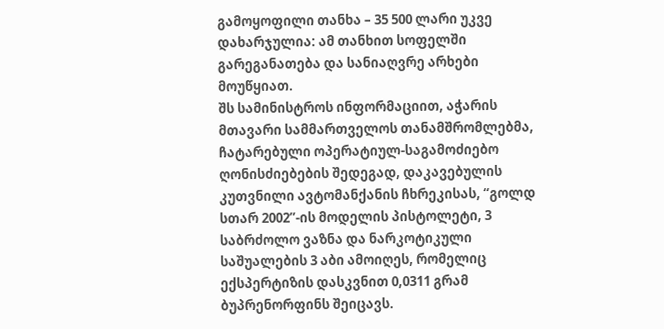გამოყოფილი თანხა – 35 500 ლარი უკვე დახარჯულია: ამ თანხით სოფელში გარეგანათება და სანიაღვრე არხები მოუწყიათ.
შს სამინისტროს ინფორმაციით, აჭარის მთავარი სამმართველოს თანამშრომლებმა, ჩატარებული ოპერატიულ-საგამოძიებო ღონისძიებების შედეგად, დაკავებულის კუთვნილი ავტომანქანის ჩხრეკისას, “გოლდ სთარ 2002”-ის მოდელის პისტოლეტი, 3 საბრძოლო ვაზნა და ნარკოტიკული საშუალების 3 აბი ამოიღეს, რომელიც ექსპერტიზის დასკვნით 0,0311 გრამ ბუპრენორფინს შეიცავს.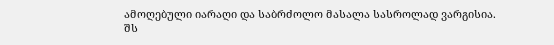ამოღებული იარაღი და საბრძოლო მასალა სასროლად ვარგისია.
შს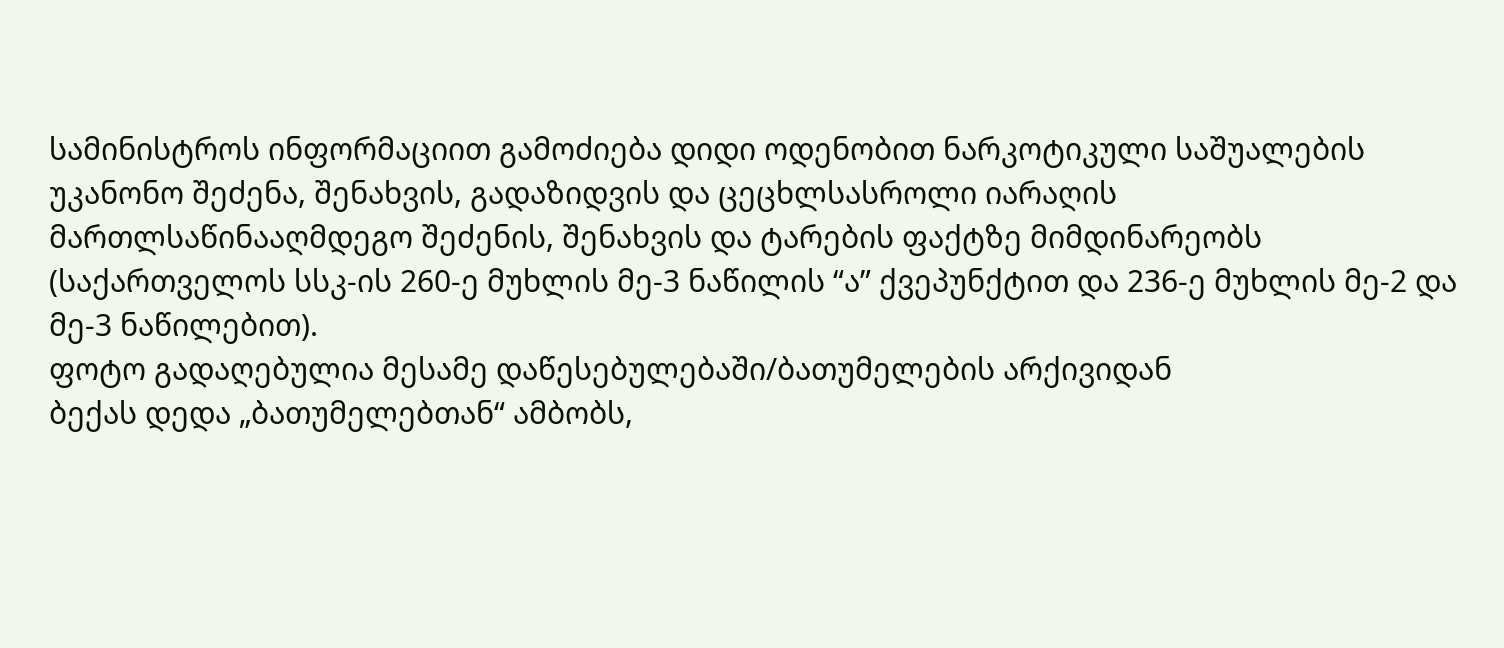სამინისტროს ინფორმაციით გამოძიება დიდი ოდენობით ნარკოტიკული საშუალების უკანონო შეძენა, შენახვის, გადაზიდვის და ცეცხლსასროლი იარაღის მართლსაწინააღმდეგო შეძენის, შენახვის და ტარების ფაქტზე მიმდინარეობს (საქართველოს სსკ-ის 260-ე მუხლის მე-3 ნაწილის “ა” ქვეპუნქტით და 236-ე მუხლის მე-2 და მე-3 ნაწილებით).
ფოტო გადაღებულია მესამე დაწესებულებაში/ბათუმელების არქივიდან
ბექას დედა „ბათუმელებთან“ ამბობს,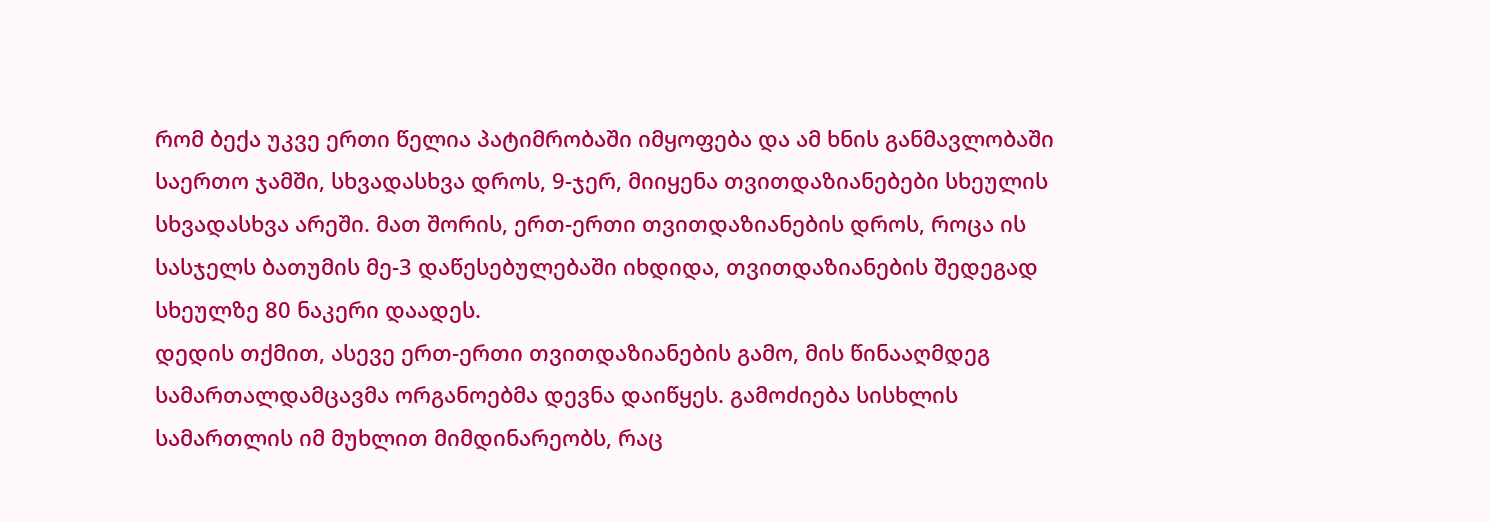რომ ბექა უკვე ერთი წელია პატიმრობაში იმყოფება და ამ ხნის განმავლობაში საერთო ჯამში, სხვადასხვა დროს, 9-ჯერ, მიიყენა თვითდაზიანებები სხეულის სხვადასხვა არეში. მათ შორის, ერთ-ერთი თვითდაზიანების დროს, როცა ის სასჯელს ბათუმის მე-3 დაწესებულებაში იხდიდა, თვითდაზიანების შედეგად სხეულზე 80 ნაკერი დაადეს.
დედის თქმით, ასევე ერთ-ერთი თვითდაზიანების გამო, მის წინააღმდეგ სამართალდამცავმა ორგანოებმა დევნა დაიწყეს. გამოძიება სისხლის სამართლის იმ მუხლით მიმდინარეობს, რაც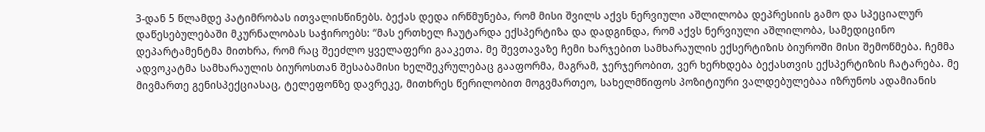3-დან 5 წლამდე პატიმრობას ითვალისწინებს. ბექას დედა ირწმუნება, რომ მისი შვილს აქვს ნერვიული აშლილობა დეპრესიის გამო და სპეციალურ დაწესებულებაში მკურნალობას საჭიროებს: “მას ერთხელ ჩაუტარდა ექსპერტიზა და დადგინდა, რომ აქვს ნერვიული აშლილობა, სამედიცინო დეპარტამენტმა მითხრა, რომ რაც შეეძლო ყველაფერი გააკეთა. მე შევთავაზე ჩემი ხარჯებით სამხარაულის ექსერტიზის ბიუროში მისი შემოწმება. ჩემმა ადვოკატმა სამხარაულის ბიუროსთან შესაბამისი ხელშეკრულებაც გააფორმა, მაგრამ, ჯერჯერობით, ვერ ხერხდება ბექასთვის ექსპერტიზის ჩატარება. მე მივმართე გენისპექციასაც, ტელეფონზე დავრეკე, მითხრეს წერილობით მოგვმართეო, სახელმწიფოს პოზიტიური ვალდებულებაა იზრუნოს ადამიანის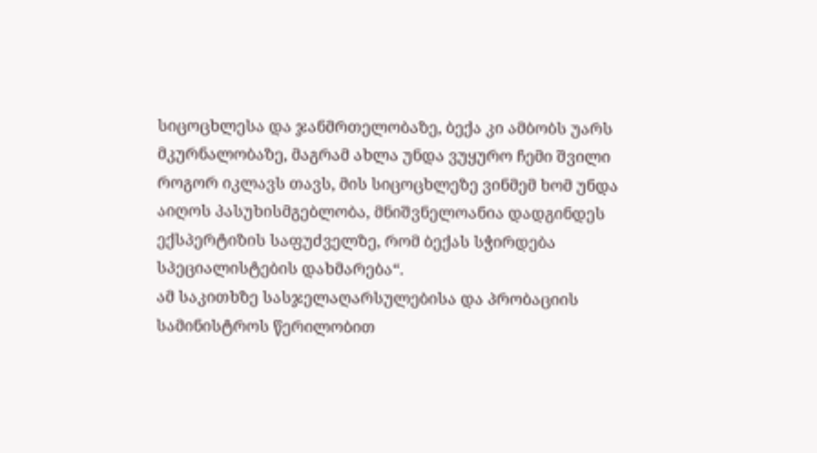სიცოცხლესა და ჯანმრთელობაზე, ბექა კი ამბობს უარს მკურნალობაზე, მაგრამ ახლა უნდა ვუყურო ჩემი შვილი როგორ იკლავს თავს, მის სიცოცხლეზე ვინმემ ხომ უნდა აიღოს პასუხისმგებლობა, მნიშვნელოანია დადგინდეს ექსპერტიზის საფუძველზე, რომ ბექას სჭირდება სპეციალისტების დახმარება“.
ამ საკითხზე სასჯელაღარსულებისა და პრობაციის სამინისტროს წერილობით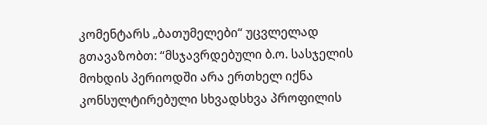კომენტარს „ბათუმელები“ უცვლელად გთავაზობთ: “მსჯავრდებული ბ.ო. სასჯელის მოხდის პერიოდში არა ერთხელ იქნა კონსულტირებული სხვადსხვა პროფილის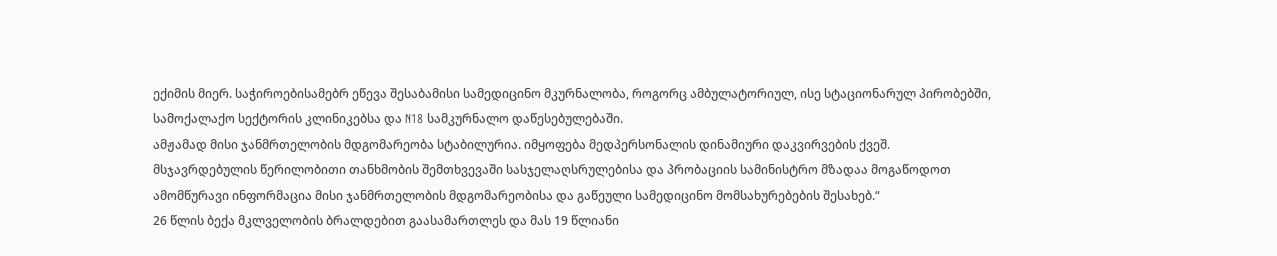ექიმის მიერ. საჭიროებისამებრ ეწევა შესაბამისი სამედიცინო მკურნალობა, როგორც ამბულატორიულ, ისე სტაციონარულ პირობებში, სამოქალაქო სექტორის კლინიკებსა და N18 სამკურნალო დაწესებულებაში.
ამჟამად მისი ჯანმრთელობის მდგომარეობა სტაბილურია. იმყოფება მედპერსონალის დინამიური დაკვირვების ქვეშ.
მსჯავრდებულის წერილობითი თანხმობის შემთხვევაში სასჯელაღსრულებისა და პრობაციის სამინისტრო მზადაა მოგაწოდოთ ამომწურავი ინფორმაცია მისი ჯანმრთელობის მდგომარეობისა და გაწეული სამედიცინო მომსახურებების შესახებ.“
26 წლის ბექა მკლველობის ბრალდებით გაასამართლეს და მას 19 წლიანი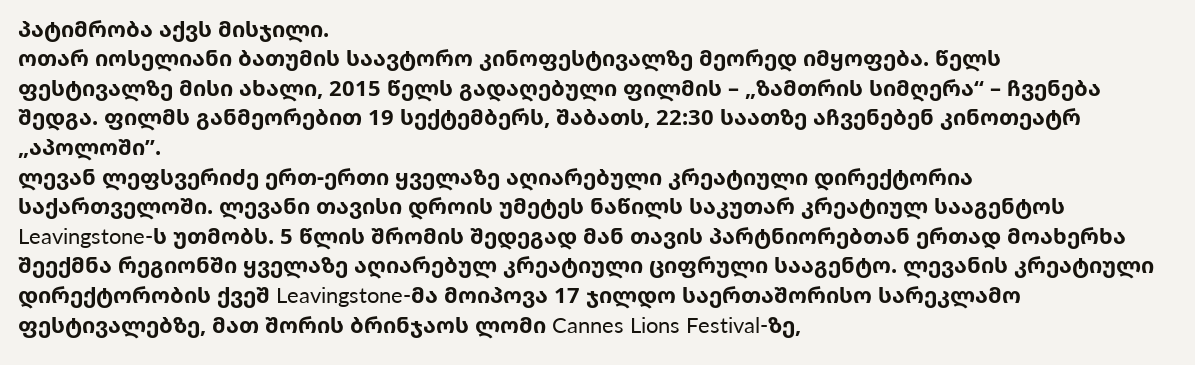პატიმრობა აქვს მისჯილი.
ოთარ იოსელიანი ბათუმის საავტორო კინოფესტივალზე მეორედ იმყოფება. წელს ფესტივალზე მისი ახალი, 2015 წელს გადაღებული ფილმის – „ზამთრის სიმღერა“ – ჩვენება შედგა. ფილმს განმეორებით 19 სექტემბერს, შაბათს, 22:30 საათზე აჩვენებენ კინოთეატრ „აპოლოში”.
ლევან ლეფსვერიძე ერთ-ერთი ყველაზე აღიარებული კრეატიული დირექტორია საქართველოში. ლევანი თავისი დროის უმეტეს ნაწილს საკუთარ კრეატიულ სააგენტოს Leavingstone-ს უთმობს. 5 წლის შრომის შედეგად მან თავის პარტნიორებთან ერთად მოახერხა შეექმნა რეგიონში ყველაზე აღიარებულ კრეატიული ციფრული სააგენტო. ლევანის კრეატიული დირექტორობის ქვეშ Leavingstone-მა მოიპოვა 17 ჯილდო საერთაშორისო სარეკლამო ფესტივალებზე, მათ შორის ბრინჯაოს ლომი Cannes Lions Festival-ზე,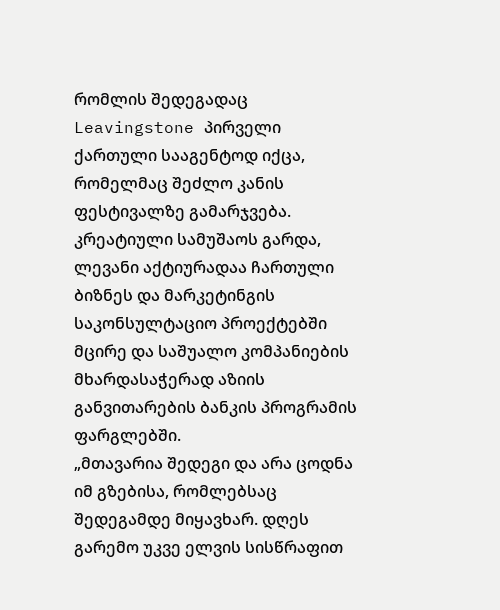რომლის შედეგადაც Leavingstone პირველი ქართული სააგენტოდ იქცა, რომელმაც შეძლო კანის ფესტივალზე გამარჯვება.
კრეატიული სამუშაოს გარდა, ლევანი აქტიურადაა ჩართული ბიზნეს და მარკეტინგის საკონსულტაციო პროექტებში მცირე და საშუალო კომპანიების მხარდასაჭერად აზიის განვითარების ბანკის პროგრამის ფარგლებში.
„მთავარია შედეგი და არა ცოდნა იმ გზებისა, რომლებსაც შედეგამდე მიყავხარ. დღეს გარემო უკვე ელვის სისწრაფით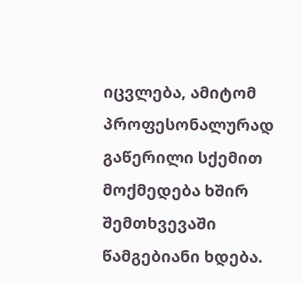იცვლება, ამიტომ პროფესონალურად გაწერილი სქემით მოქმედება ხშირ შემთხვევაში წამგებიანი ხდება.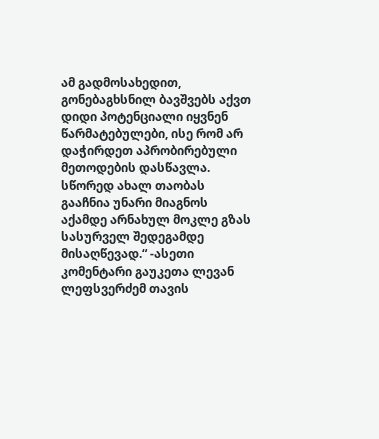ამ გადმოსახედით, გონებაგხსნილ ბავშვებს აქვთ დიდი პოტენციალი იყვნენ წარმატებულები, ისე რომ არ დაჭირდეთ აპრობირებული მეთოდების დასწავლა. სწორედ ახალ თაობას გააჩნია უნარი მიაგნოს აქამდე არნახულ მოკლე გზას სასურველ შედეგამდე მისაღწევად.“ -ასეთი კომენტარი გაუკეთა ლევან ლეფსვერძემ თავის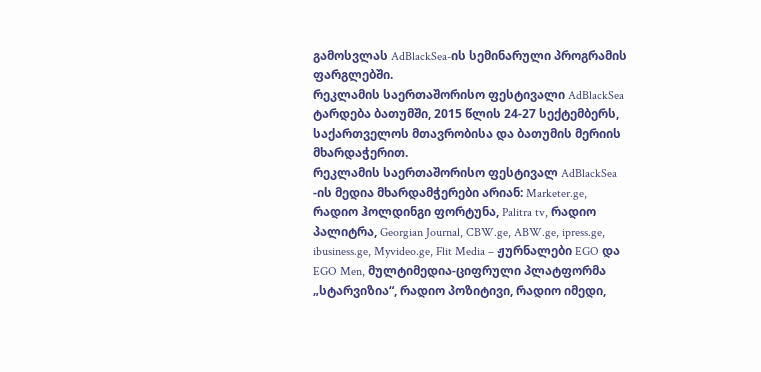გამოსვლას AdBlackSea-ის სემინარული პროგრამის ფარგლებში.
რეკლამის საერთაშორისო ფესტივალი AdBlackSea ტარდება ბათუმში, 2015 წლის 24-27 სექტემბერს, საქართველოს მთავრობისა და ბათუმის მერიის მხარდაჭერით.
რეკლამის საერთაშორისო ფესტივალ AdBlackSea -ის მედია მხარდამჭერები არიან: Marketer.ge, რადიო ჰოლდინგი ფორტუნა, Palitra tv, რადიო პალიტრა, Georgian Journal, CBW.ge, ABW.ge, ipress.ge, ibusiness.ge, Myvideo.ge, Flit Media – ჟურნალები EGO და EGO Men, მულტიმედია-ციფრული პლატფორმა „სტარვიზია“, რადიო პოზიტივი, რადიო იმედი,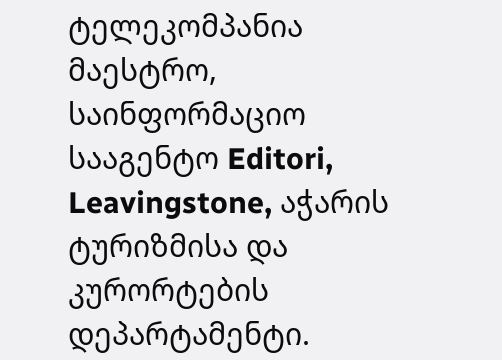ტელეკომპანია მაესტრო, საინფორმაციო სააგენტო Editori, Leavingstone, აჭარის ტურიზმისა და კურორტების დეპარტამენტი.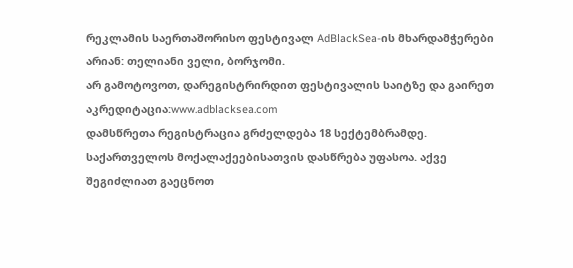რეკლამის საერთაშორისო ფესტივალ AdBlackSea-ის მხარდამჭერები არიან: თელიანი ველი, ბორჯომი.
არ გამოტოვოთ, დარეგისტრირდით ფესტივალის საიტზე და გაირეთ აკრედიტაცია:www.adblacksea.com
დამსწრეთა რეგისტრაცია გრძელდება 18 სექტემბრამდე. საქართველოს მოქალაქეებისათვის დასწრება უფასოა. აქვე შეგიძლიათ გაეცნოთ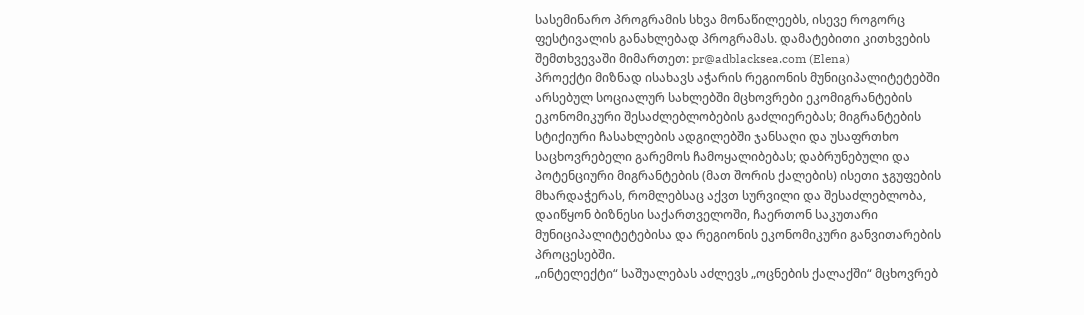სასემინარო პროგრამის სხვა მონაწილეებს, ისევე როგორც ფესტივალის განახლებად პროგრამას. დამატებითი კითხვების შემთხვევაში მიმართეთ: pr@adblacksea.com (Elena)
პროექტი მიზნად ისახავს აჭარის რეგიონის მუნიციპალიტეტებში არსებულ სოციალურ სახლებში მცხოვრები ეკომიგრანტების ეკონომიკური შესაძლებლობების გაძლიერებას; მიგრანტების სტიქიური ჩასახლების ადგილებში ჯანსაღი და უსაფრთხო საცხოვრებელი გარემოს ჩამოყალიბებას; დაბრუნებული და პოტენციური მიგრანტების (მათ შორის ქალების) ისეთი ჯგუფების მხარდაჭერას, რომლებსაც აქვთ სურვილი და შესაძლებლობა, დაიწყონ ბიზნესი საქართველოში, ჩაერთონ საკუთარი მუნიციპალიტეტებისა და რეგიონის ეკონომიკური განვითარების პროცესებში.
„ინტელექტი“ საშუალებას აძლევს „ოცნების ქალაქში“ მცხოვრებ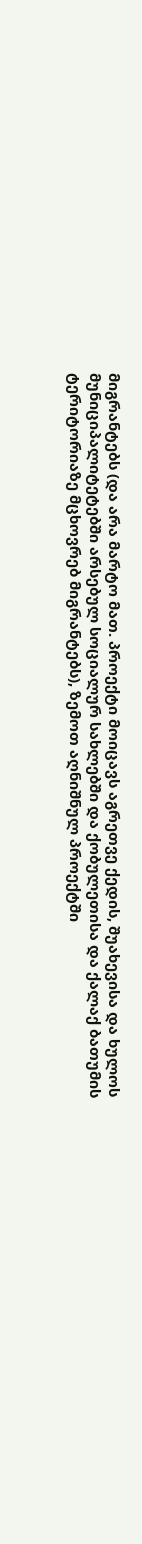მიგრანტებს (და არა მარტო მათ. პროექტი მოიცავს აგრეთვე ქედის, შუახევისა და ხულოს მუნიციპალიტეტებში არსებულ სოციალურ სახლებში და ქობულეთისა და ქალაქ ბათუმის ტერიტორიაზე მცხოვრებ მიგრანტებს), ზემოთ აღნიშნულ პროექტში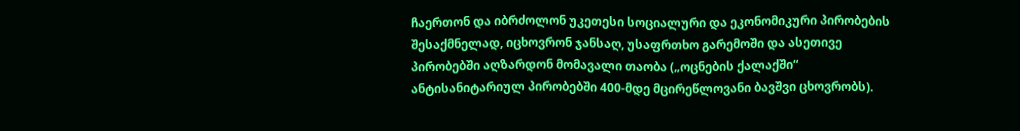ჩაერთონ და იბრძოლონ უკეთესი სოციალური და ეკონომიკური პირობების შესაქმნელად, იცხოვრონ ჯანსაღ, უსაფრთხო გარემოში და ასეთივე პირობებში აღზარდონ მომავალი თაობა („ოცნების ქალაქში“ ანტისანიტარიულ პირობებში 400-მდე მცირეწლოვანი ბავშვი ცხოვრობს).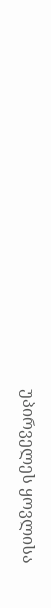უპირველეს ყოვლისა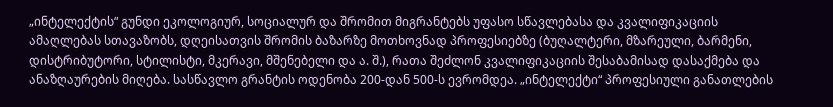„ინტელექტის“ გუნდი ეკოლოგიურ, სოციალურ და შრომით მიგრანტებს უფასო სწავლებასა და კვალიფიკაციის ამაღლებას სთავაზობს, დღეისათვის შრომის ბაზარზე მოთხოვნად პროფესიებზე (ბუღალტერი, მზარეული, ბარმენი, დისტრიბუტორი, სტილისტი, მკერავი, მშენებელი და ა. შ.), რათა შეძლონ კვალიფიკაციის შესაბამისად დასაქმება და ანაზღაურების მიღება. სასწავლო გრანტის ოდენობა 200-დან 500-ს ევრომდეა. „ინტელექტი“ პროფესიული განათლების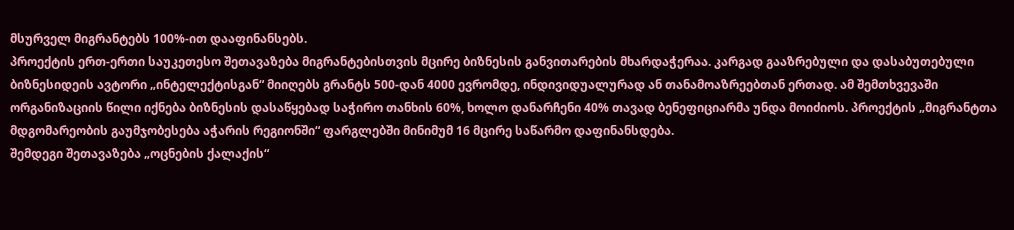მსურველ მიგრანტებს 100%-ით დააფინანსებს.
პროექტის ერთ-ერთი საუკეთესო შეთავაზება მიგრანტებისთვის მცირე ბიზნესის განვითარების მხარდაჭერაა. კარგად გააზრებული და დასაბუთებული ბიზნესიდეის ავტორი „ინტელექტისგან“ მიიღებს გრანტს 500-დან 4000 ევრომდე, ინდივიდუალურად ან თანამოაზრეებთან ერთად. ამ შემთხვევაში ორგანიზაციის წილი იქნება ბიზნესის დასაწყებად საჭირო თანხის 60%, ხოლო დანარჩენი 40% თავად ბენეფიციარმა უნდა მოიძიოს. პროექტის „მიგრანტთა მდგომარეობის გაუმჯობესება აჭარის რეგიონში“ ფარგლებში მინიმუმ 16 მცირე საწარმო დაფინანსდება.
შემდეგი შეთავაზება „ოცნების ქალაქის“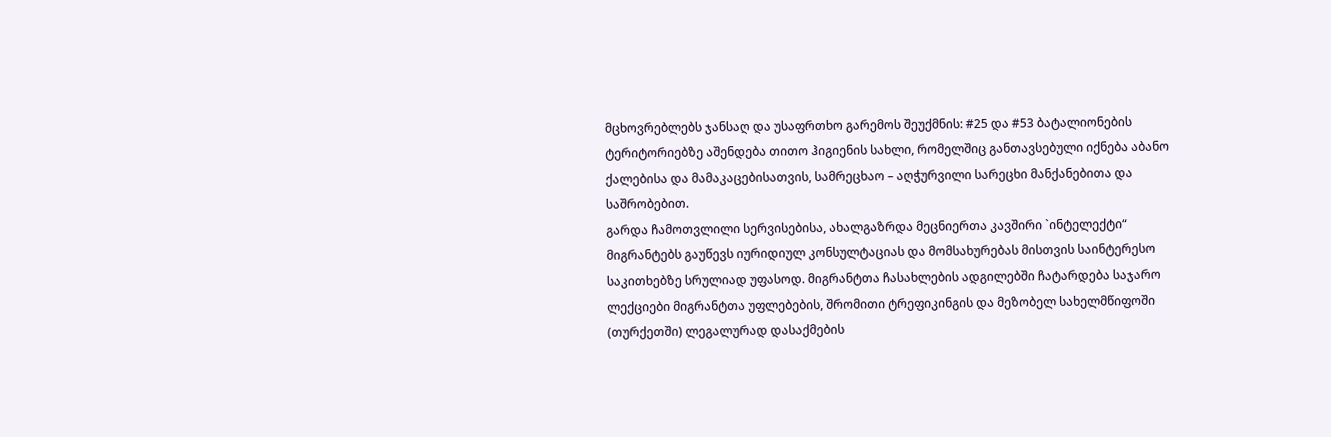მცხოვრებლებს ჯანსაღ და უსაფრთხო გარემოს შეუქმნის: #25 და #53 ბატალიონების ტერიტორიებზე აშენდება თითო ჰიგიენის სახლი, რომელშიც განთავსებული იქნება აბანო ქალებისა და მამაკაცებისათვის, სამრეცხაო – აღჭურვილი სარეცხი მანქანებითა და საშრობებით.
გარდა ჩამოთვლილი სერვისებისა, ახალგაზრდა მეცნიერთა კავშირი `ინტელექტი“ მიგრანტებს გაუწევს იურიდიულ კონსულტაციას და მომსახურებას მისთვის საინტერესო საკითხებზე სრულიად უფასოდ. მიგრანტთა ჩასახლების ადგილებში ჩატარდება საჯარო ლექციები მიგრანტთა უფლებების, შრომითი ტრეფიკინგის და მეზობელ სახელმწიფოში (თურქეთში) ლეგალურად დასაქმების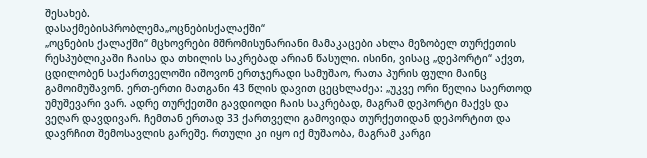შესახებ.
დასაქმებისპრობლემა„ოცნებისქალაქში“
„ოცნების ქალაქში“ მცხოვრები მშრომისუნარიანი მამაკაცები ახლა მეზობელ თურქეთის რესპუბლიკაში ჩაისა და თხილის საკრებად არიან წასული. ისინი, ვისაც „დეპორტი“ აქვთ, ცდილობენ საქართველოში იშოვონ ერთჯერადი სამუშაო, რათა პურის ფული მაინც გამოიმუშავონ. ერთ-ერთი მათგანი 43 წლის დავით ცეცხლაძეა: „უკვე ორი წელია საერთოდ უმუშევარი ვარ. ადრე თურქეთში გავდიოდი ჩაის საკრებად, მაგრამ დეპორტი მაქვს და ვეღარ დავდივარ. ჩემთან ერთად 33 ქართველი გამოვიდა თურქეთიდან დეპორტით და დავრჩით შემოსავლის გარეშე. რთული კი იყო იქ მუშაობა, მაგრამ კარგი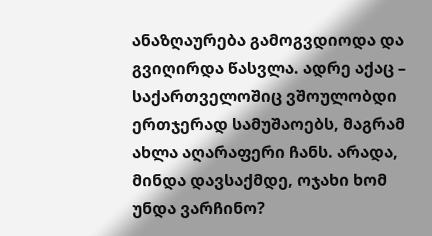ანაზღაურება გამოგვდიოდა და გვიღირდა წასვლა. ადრე აქაც – საქართველოშიც ვშოულობდი ერთჯერად სამუშაოებს, მაგრამ ახლა აღარაფერი ჩანს. არადა, მინდა დავსაქმდე, ოჯახი ხომ უნდა ვარჩინო?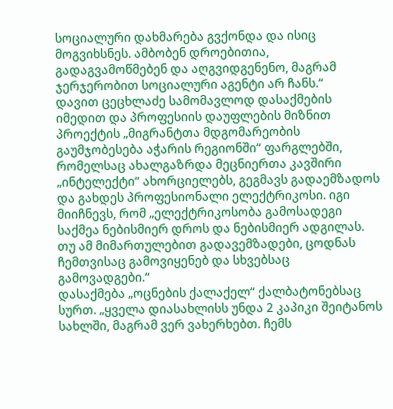სოციალური დახმარება გვქონდა და ისიც მოგვიხსნეს. ამბობენ დროებითია, გადაგვამოწმებენ და აღგვიდგენენო, მაგრამ ჯერჯერობით სოციალური აგენტი არ ჩანს.“
დავით ცეცხლაძე სამომავლოდ დასაქმების იმედით და პროფესიის დაუფლების მიზნით პროექტის „მიგრანტთა მდგომარეობის გაუმჯობესება აჭარის რეგიონში“ ფარგლებში, რომელსაც ახალგაზრდა მეცნიერთა კავშირი „ინტელექტი“ ახორციელებს, გეგმავს გადაემზადოს და გახდეს პროფესიონალი ელექტრიკოსი. იგი მიიჩნევს, რომ „ელექტრიკოსობა გამოსადეგი საქმეა ნებისმიერ დროს და ნებისმიერ ადგილას. თუ ამ მიმართულებით გადავემზადები, ცოდნას ჩემთვისაც გამოვიყენებ და სხვებსაც გამოვადგები.“
დასაქმება „ოცნების ქალაქელ“ ქალბატონებსაც სურთ. „ყველა დიასახლისს უნდა 2 კაპიკი შეიტანოს სახლში, მაგრამ ვერ ვახერხებთ. ჩემს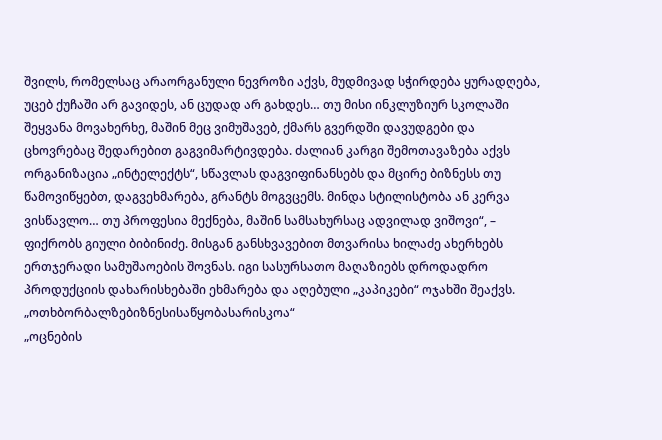შვილს, რომელსაც არაორგანული ნევროზი აქვს, მუდმივად სჭირდება ყურადღება, უცებ ქუჩაში არ გავიდეს, ან ცუდად არ გახდეს… თუ მისი ინკლუზიურ სკოლაში შეყვანა მოვახერხე, მაშინ მეც ვიმუშავებ, ქმარს გვერდში დავუდგები და ცხოვრებაც შედარებით გაგვიმარტივდება. ძალიან კარგი შემოთავაზება აქვს ორგანიზაცია „ინტელექტს“, სწავლას დაგვიფინანსებს და მცირე ბიზნესს თუ წამოვიწყებთ, დაგვეხმარება, გრანტს მოგვცემს. მინდა სტილისტობა ან კერვა ვისწავლო… თუ პროფესია მექნება, მაშინ სამსახურსაც ადვილად ვიშოვი“, – ფიქრობს გიული ბიბინიძე. მისგან განსხვავებით მთვარისა ხილაძე ახერხებს ერთჯერადი სამუშაოების შოვნას. იგი სასურსათო მაღაზიებს დროდადრო პროდუქციის დახარისხებაში ეხმარება და აღებული „კაპიკები“ ოჯახში შეაქვს.
„ოთხბორბალზებიზნესისაწყობასარისკოა“
„ოცნების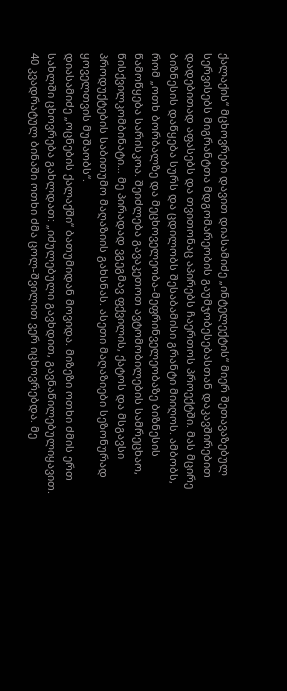ქალაქის“ მცხოვრები დავით დიასამიძე „ინტელექტის“ მიერ შეთავაზებულ სერვისებს მიგრანტთა მდგომარეობის გაუმჯობესებასთან დაკავშირებით დადებითად აფასებს და თვითონაც აპირებს ჩაერთოს პროექტში. მას მცირე ბიზნესის დაწყება სურს და ცდილობს შესაბამისი გრანტი მიიღოს. ამბობს, რომ „ოთხ ბორბალზე და მეცხოველეობა-მეფრინველეობაზე ბიზნესის წამოწყება სარისკოა. შეიძლება გავაკეთოთ ავტომობილების სამრეცხაო, წისქვილკომბინატი… მე პირადად ვგეგმავ ფქვილის, ქატოს და მსგავსი პროდუქტების საბითუმო მაღაზიის გახსნას. ასეთი მაღაზიები სეზონურად ყოველთვის მუშაობს“.
დიასამიძე „ოცნების ქალაქში“ ბათუმიდან მოვიდა. მიზეზი ოთხი ძმის ერთ სახლში ცხოვრება გახლდათ: „იძულებული გავხდით, გავნაწილებულიყავით. 40 კვადრატულ ბინაში ოთხი ძმა ცოლ-შვილით ვერ იცხოვრებდა. მე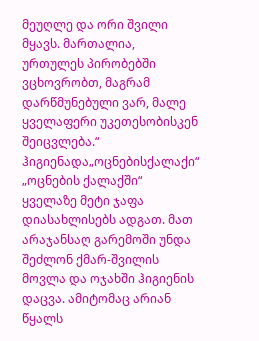მეუღლე და ორი შვილი მყავს. მართალია, ურთულეს პირობებში ვცხოვრობთ, მაგრამ დარწმუნებული ვარ, მალე ყველაფერი უკეთესობისკენ შეიცვლება.“
ჰიგიენადა„ოცნებისქალაქი“
„ოცნების ქალაქში“ ყველაზე მეტი ჯაფა დიასახლისებს ადგათ. მათ არაჯანსაღ გარემოში უნდა შეძლონ ქმარ-შვილის მოვლა და ოჯახში ჰიგიენის დაცვა. ამიტომაც არიან წყალს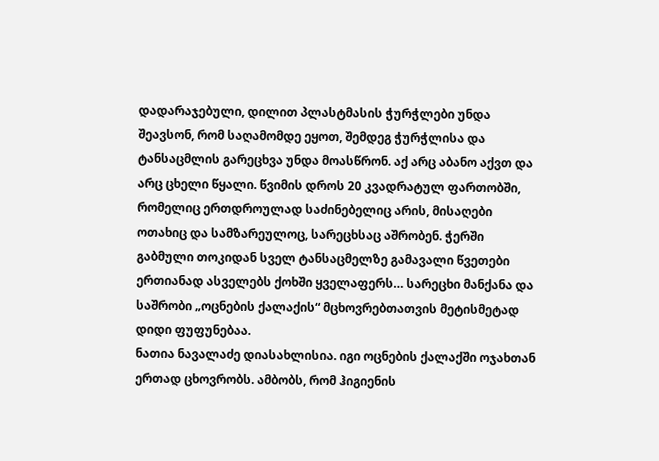დადარაჯებული, დილით პლასტმასის ჭურჭლები უნდა შეავსონ, რომ საღამომდე ეყოთ, შემდეგ ჭურჭლისა და ტანსაცმლის გარეცხვა უნდა მოასწრონ. აქ არც აბანო აქვთ და არც ცხელი წყალი. წვიმის დროს 20 კვადრატულ ფართობში, რომელიც ერთდროულად საძინებელიც არის, მისაღები ოთახიც და სამზარეულოც, სარეცხსაც აშრობენ. ჭერში გაბმული თოკიდან სველ ტანსაცმელზე გამავალი წვეთები ერთიანად ასველებს ქოხში ყველაფერს… სარეცხი მანქანა და საშრობი „ოცნების ქალაქის“ მცხოვრებთათვის მეტისმეტად დიდი ფუფუნებაა.
ნათია ნავალაძე დიასახლისია. იგი ოცნების ქალაქში ოჯახთან ერთად ცხოვრობს. ამბობს, რომ ჰიგიენის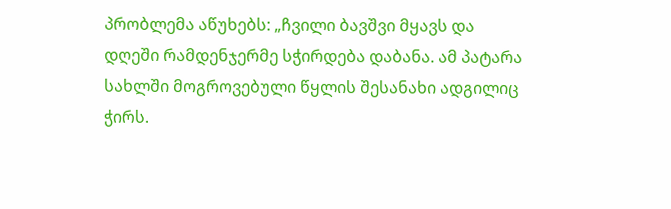პრობლემა აწუხებს: „ჩვილი ბავშვი მყავს და დღეში რამდენჯერმე სჭირდება დაბანა. ამ პატარა სახლში მოგროვებული წყლის შესანახი ადგილიც ჭირს.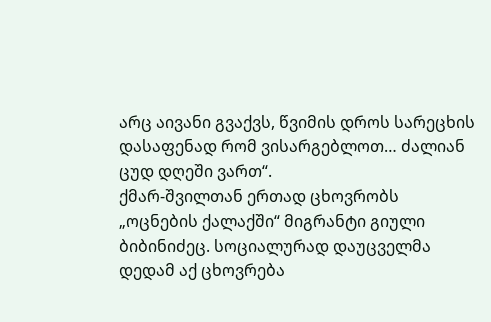არც აივანი გვაქვს, წვიმის დროს სარეცხის დასაფენად რომ ვისარგებლოთ… ძალიან ცუდ დღეში ვართ“.
ქმარ-შვილთან ერთად ცხოვრობს „ოცნების ქალაქში“ მიგრანტი გიული ბიბინიძეც. სოციალურად დაუცველმა დედამ აქ ცხოვრება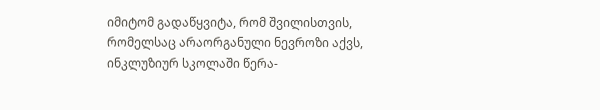იმიტომ გადაწყვიტა, რომ შვილისთვის, რომელსაც არაორგანული ნევროზი აქვს, ინკლუზიურ სკოლაში წერა-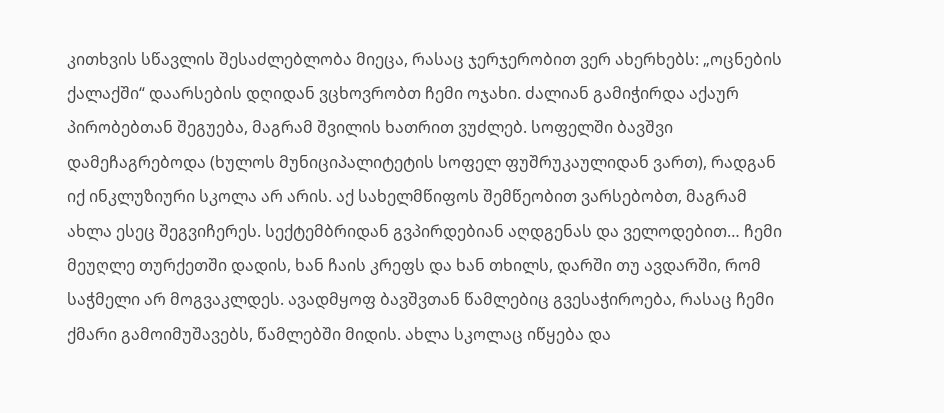კითხვის სწავლის შესაძლებლობა მიეცა, რასაც ჯერჯერობით ვერ ახერხებს: „ოცნების ქალაქში“ დაარსების დღიდან ვცხოვრობთ ჩემი ოჯახი. ძალიან გამიჭირდა აქაურ პირობებთან შეგუება, მაგრამ შვილის ხათრით ვუძლებ. სოფელში ბავშვი დამეჩაგრებოდა (ხულოს მუნიციპალიტეტის სოფელ ფუშრუკაულიდან ვართ), რადგან იქ ინკლუზიური სკოლა არ არის. აქ სახელმწიფოს შემწეობით ვარსებობთ, მაგრამ ახლა ესეც შეგვიჩერეს. სექტემბრიდან გვპირდებიან აღდგენას და ველოდებით… ჩემი მეუღლე თურქეთში დადის, ხან ჩაის კრეფს და ხან თხილს, დარში თუ ავდარში, რომ საჭმელი არ მოგვაკლდეს. ავადმყოფ ბავშვთან წამლებიც გვესაჭიროება, რასაც ჩემი ქმარი გამოიმუშავებს, წამლებში მიდის. ახლა სკოლაც იწყება და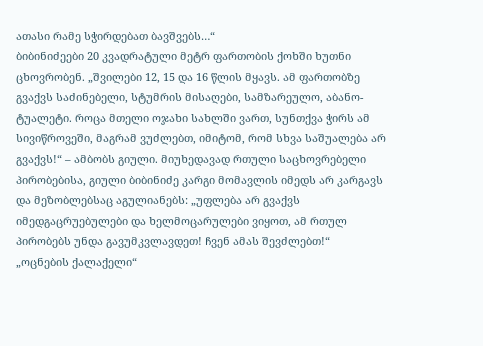ათასი რამე სჭირდებათ ბავშვებს…“
ბიბინიძეები 20 კვადრატული მეტრ ფართობის ქოხში ხუთნი ცხოვრობენ. „შვილები 12, 15 და 16 წლის მყავს. ამ ფართობზე გვაქვს საძინებელი, სტუმრის მისაღები, სამზარეულო, აბანო-ტუალეტი. როცა მთელი ოჯახი სახლში ვართ, სუნთქვა ჭირს ამ სივიწროვეში, მაგრამ ვუძლებთ, იმიტომ, რომ სხვა საშუალება არ გვაქვს!“ – ამბობს გიული. მიუხედავად რთული საცხოვრებელი პირობებისა, გიული ბიბინიძე კარგი მომავლის იმედს არ კარგავს და მეზობლებსაც აგულიანებს: „უფლება არ გვაქვს იმედგაცრუებულები და ხელმოცარულები ვიყოთ, ამ რთულ პირობებს უნდა გავუმკვლავდეთ! ჩვენ ამას შევძლებთ!“
„ოცნების ქალაქელი“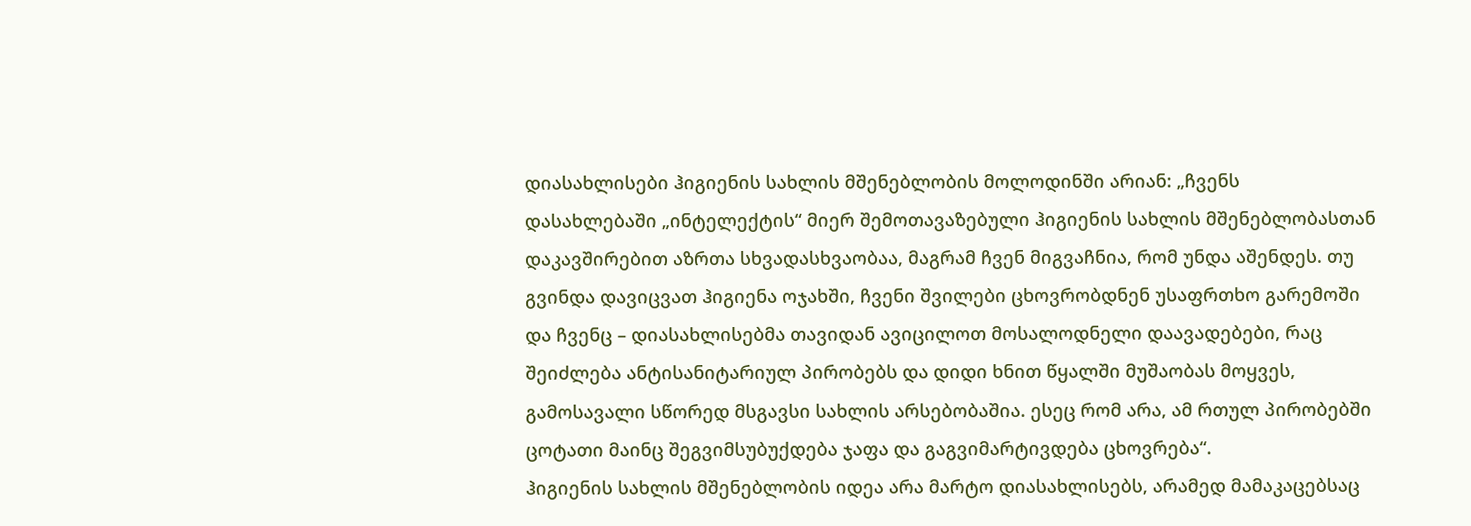დიასახლისები ჰიგიენის სახლის მშენებლობის მოლოდინში არიან: „ჩვენს დასახლებაში „ინტელექტის“ მიერ შემოთავაზებული ჰიგიენის სახლის მშენებლობასთან დაკავშირებით აზრთა სხვადასხვაობაა, მაგრამ ჩვენ მიგვაჩნია, რომ უნდა აშენდეს. თუ გვინდა დავიცვათ ჰიგიენა ოჯახში, ჩვენი შვილები ცხოვრობდნენ უსაფრთხო გარემოში და ჩვენც – დიასახლისებმა თავიდან ავიცილოთ მოსალოდნელი დაავადებები, რაც შეიძლება ანტისანიტარიულ პირობებს და დიდი ხნით წყალში მუშაობას მოყვეს, გამოსავალი სწორედ მსგავსი სახლის არსებობაშია. ესეც რომ არა, ამ რთულ პირობებში ცოტათი მაინც შეგვიმსუბუქდება ჯაფა და გაგვიმარტივდება ცხოვრება“.
ჰიგიენის სახლის მშენებლობის იდეა არა მარტო დიასახლისებს, არამედ მამაკაცებსაც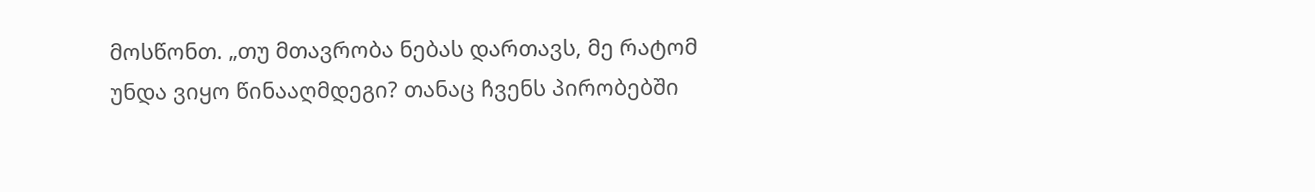მოსწონთ. „თუ მთავრობა ნებას დართავს, მე რატომ უნდა ვიყო წინააღმდეგი? თანაც ჩვენს პირობებში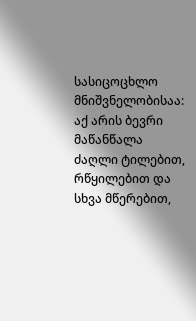სასიცოცხლო მნიშვნელობისაა: აქ არის ბევრი მაწანწალა ძაღლი ტილებით, რწყილებით და სხვა მწერებით,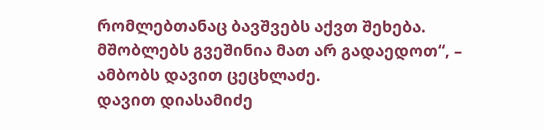რომლებთანაც ბავშვებს აქვთ შეხება. მშობლებს გვეშინია მათ არ გადაედოთ“, – ამბობს დავით ცეცხლაძე.
დავით დიასამიძე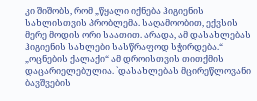კი შიშობს, რომ „წყალი იქნება ჰიგიენის სახლისთვის პრობლემა. საღამოობით, ექვსის მერე მოდის ორი საათით. არადა, ამ დასახლებას ჰიგიენის სახლები სასწრაფოდ სჭირდება.“
„ოცნების ქალაქი“ ამ დროისთვის თითქმის დაცარიელებულია. `დასახლებას მცირეწლოვანი ბავშვების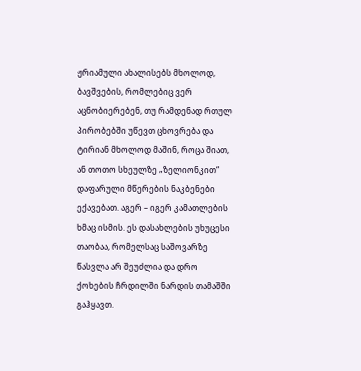ჟრიამული ახალისებს მხოლოდ, ბავშვების, რომლებიც ვერ აცნობიერებენ, თუ რამდენად რთულ პირობებში უწევთ ცხოვრება და ტირიან მხოლოდ მაშინ, როცა შიათ, ან თოთო სხეულზე „ზელიონკით“ დაფარული მწერების ნაკბენები ექავებათ. აგერ – იგერ კამათლების ხმაც ისმის. ეს დასახლების უხუცესი თაობაა, რომელსაც საშოვარზე წასვლა არ შეუძლია და დრო ქოხების ჩრდილში ნარდის თამაშში გაჰყავთ.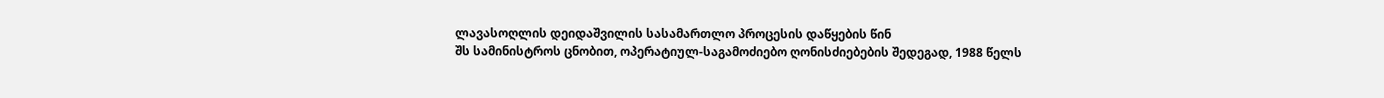ლავასოღლის დეიდაშვილის სასამართლო პროცესის დაწყების წინ
შს სამინისტროს ცნობით, ოპერატიულ-საგამოძიებო ღონისძიებების შედეგად, 1988 წელს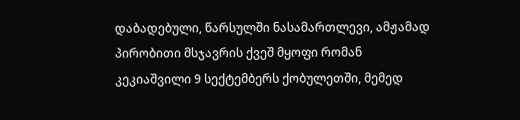დაბადებული, წარსულში ნასამართლევი, ამჟამად პირობითი მსჯავრის ქვეშ მყოფი რომან კეკიაშვილი 9 სექტემბერს ქობულეთში, მემედ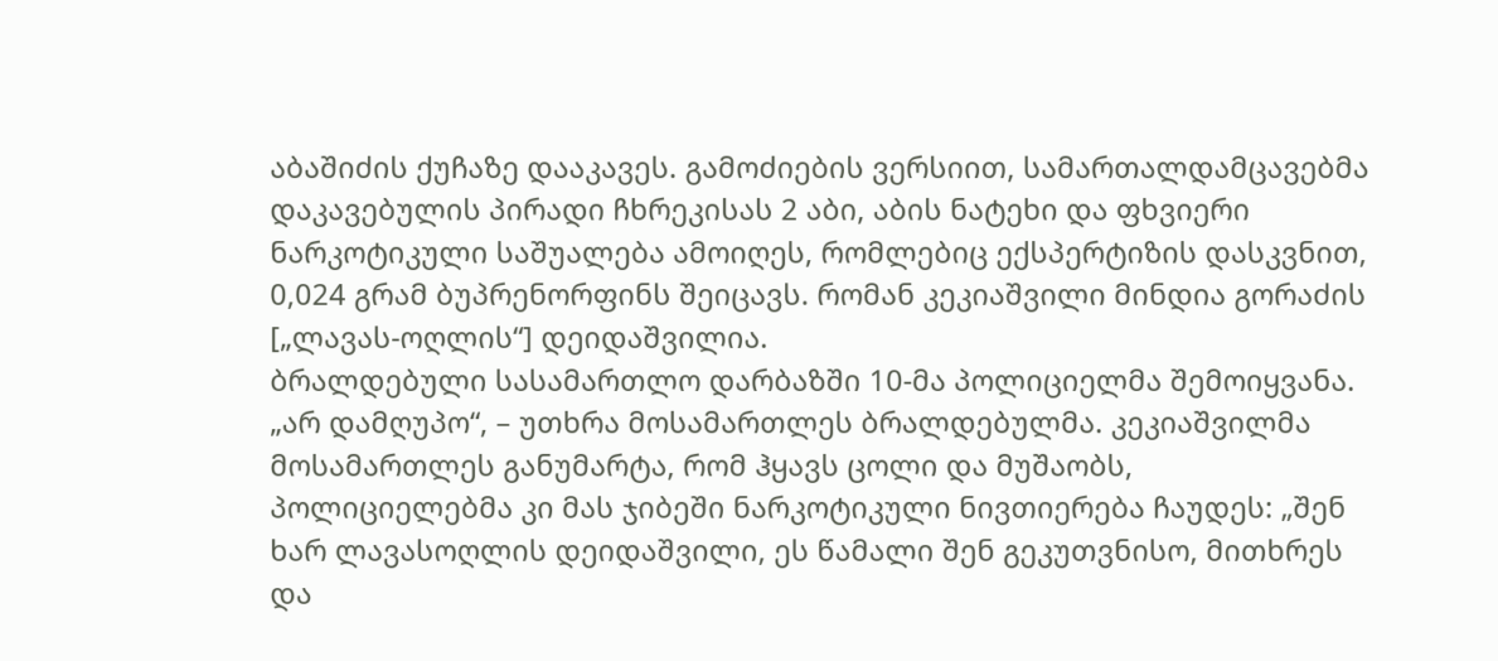აბაშიძის ქუჩაზე დააკავეს. გამოძიების ვერსიით, სამართალდამცავებმა დაკავებულის პირადი ჩხრეკისას 2 აბი, აბის ნატეხი და ფხვიერი ნარკოტიკული საშუალება ამოიღეს, რომლებიც ექსპერტიზის დასკვნით, 0,024 გრამ ბუპრენორფინს შეიცავს. რომან კეკიაშვილი მინდია გორაძის [„ლავას-ოღლის“] დეიდაშვილია.
ბრალდებული სასამართლო დარბაზში 10-მა პოლიციელმა შემოიყვანა. „არ დამღუპო“, – უთხრა მოსამართლეს ბრალდებულმა. კეკიაშვილმა მოსამართლეს განუმარტა, რომ ჰყავს ცოლი და მუშაობს, პოლიციელებმა კი მას ჯიბეში ნარკოტიკული ნივთიერება ჩაუდეს: „შენ ხარ ლავასოღლის დეიდაშვილი, ეს წამალი შენ გეკუთვნისო, მითხრეს და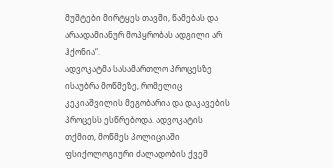მუშტები მირტყეს თავში, წამებას და არაადამიანურ მოპყრობას ადგილი არ ჰქონია“.
ადვოკატმა სასამართლო პროცესზე ისაუბრა მოწმეზე, რომელიც კეკიაშვილის მეგობარია და დაკავების პროცესს ესწრებოდა. ადვოკატის თქმით, მოწმეს პოლიციაში ფსიქოლოგიური ძალადობის ქვეშ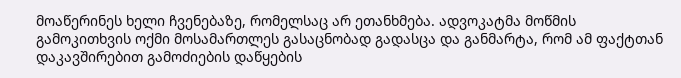მოაწერინეს ხელი ჩვენებაზე, რომელსაც არ ეთანხმება. ადვოკატმა მოწმის გამოკითხვის ოქმი მოსამართლეს გასაცნობად გადასცა და განმარტა, რომ ამ ფაქტთან დაკავშირებით გამოძიების დაწყების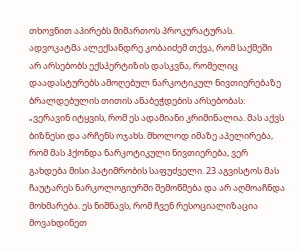თხოვნით აპირებს მიმართოს პროკურატურას.
ადვოკატმა ალექსანდრე კობაიძემ თქვა, რომ საქმეში არ არსებობს ექსპერტიზის დასკვნა, რომელიც დაადასტურებს ამოღებულ ნარკოტიკულ ნივთიერებაზე ბრალდებულის თითის ანაბეჭდების არსებობას: „ვერავინ იტყვის, რომ ეს ადამიანი კრიმინალია. მას აქვს ბიზნესი და არჩენს ოჯახს. მხოლოდ იმაზე აპელირება, რომ მას ჰქონდა ნარკოტიკული ნივთიერება, ვერ გახდება მისი პატიმრობის საფუძველი. 23 აგვისტოს მას ჩაუტარეს ნარკოლოგიურში შემოწმება და არ აღმოაჩნდა მოხმარება. ეს ნიშნავს, რომ ჩვენ რესოციალიზაცია მოვახდინეთ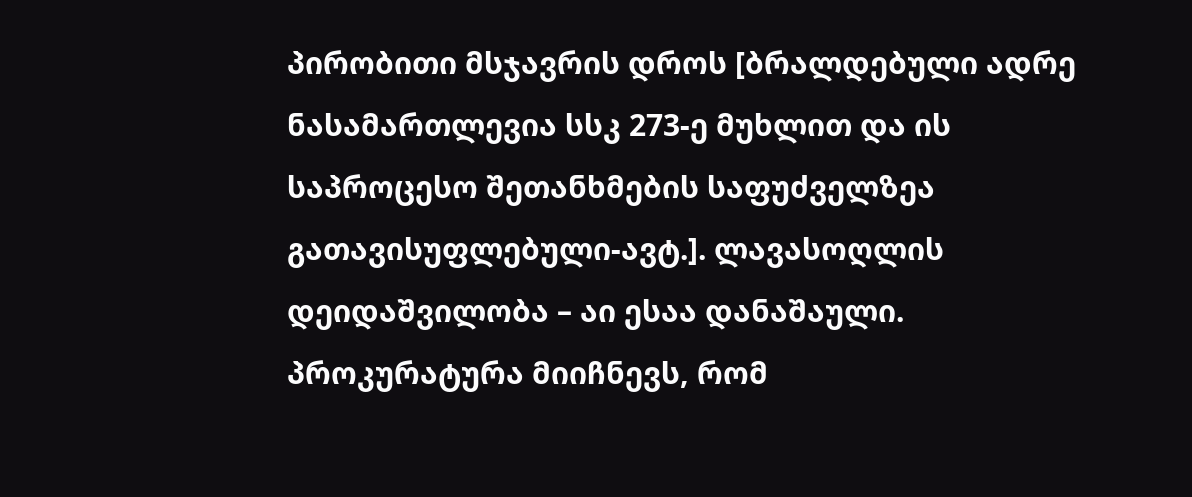პირობითი მსჯავრის დროს [ბრალდებული ადრე ნასამართლევია სსკ 273-ე მუხლით და ის საპროცესო შეთანხმების საფუძველზეა გათავისუფლებული-ავტ.]. ლავასოღლის დეიდაშვილობა – აი ესაა დანაშაული. პროკურატურა მიიჩნევს, რომ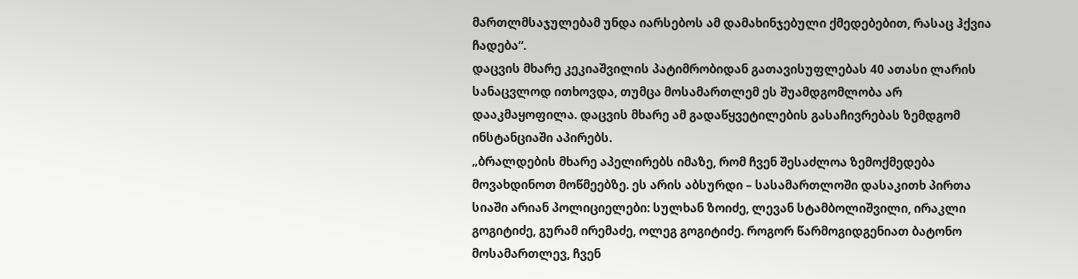მართლმსაჯულებამ უნდა იარსებოს ამ დამახინჯებული ქმედებებით, რასაც ჰქვია ჩადება“.
დაცვის მხარე კეკიაშვილის პატიმრობიდან გათავისუფლებას 40 ათასი ლარის სანაცვლოდ ითხოვდა, თუმცა მოსამართლემ ეს შუამდგომლობა არ დააკმაყოფილა. დაცვის მხარე ამ გადაწყვეტილების გასაჩივრებას ზემდგომ ინსტანციაში აპირებს.
„ბრალდების მხარე აპელირებს იმაზე, რომ ჩვენ შესაძლოა ზემოქმედება მოვახდინოთ მოწმეებზე. ეს არის აბსურდი – სასამართლოში დასაკითხ პირთა სიაში არიან პოლიციელები: სულხან ზოიძე, ლევან სტამბოლიშვილი, ირაკლი გოგიტიძე, გურამ ირემაძე, ოლეგ გოგიტიძე. როგორ წარმოგიდგენიათ ბატონო მოსამართლევ, ჩვენ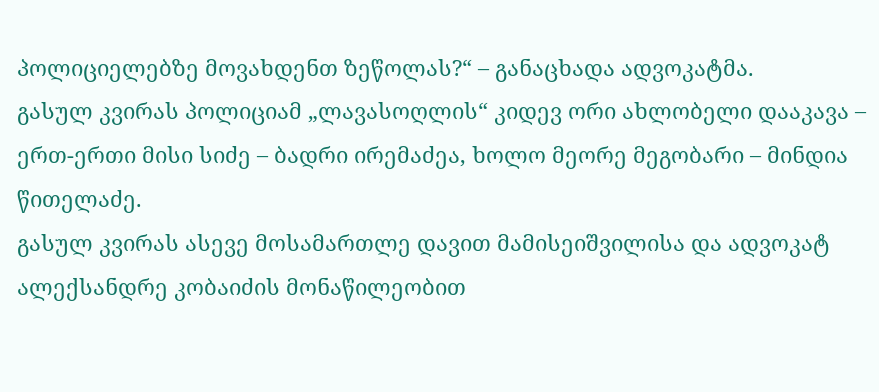პოლიციელებზე მოვახდენთ ზეწოლას?“ – განაცხადა ადვოკატმა.
გასულ კვირას პოლიციამ „ლავასოღლის“ კიდევ ორი ახლობელი დააკავა – ერთ-ერთი მისი სიძე – ბადრი ირემაძეა, ხოლო მეორე მეგობარი – მინდია წითელაძე.
გასულ კვირას ასევე მოსამართლე დავით მამისეიშვილისა და ადვოკატ ალექსანდრე კობაიძის მონაწილეობით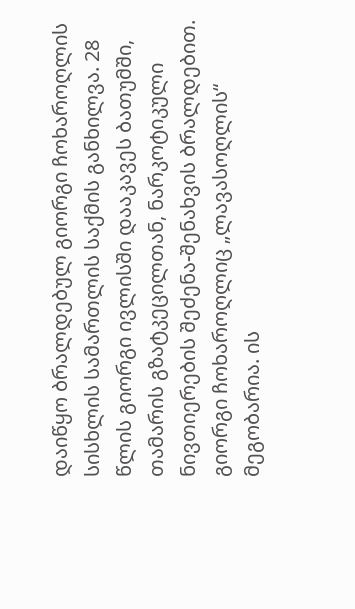დაიწყო ბრალდებულ გიორგი ჩოხაროღლის სისხლის სამართლის საქმის განხილვა. 28 წლის გიორგი ივლისში დააკავეს ბათუმში, თამარის გზატკეცილთან, ნარკოტიკული ნივთიერების შეძენა-შენახვის ბრალდებით. გიორგი ჩოხაროღლიც „ლავასოღლის“ მეგობარია. ის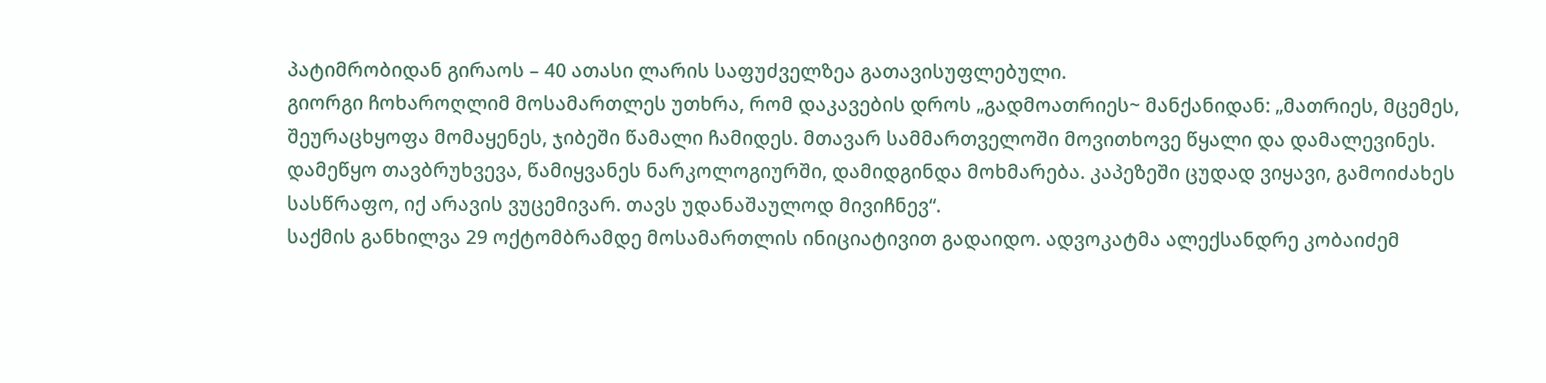პატიმრობიდან გირაოს – 40 ათასი ლარის საფუძველზეა გათავისუფლებული.
გიორგი ჩოხაროღლიმ მოსამართლეს უთხრა, რომ დაკავების დროს „გადმოათრიეს~ მანქანიდან: „მათრიეს, მცემეს, შეურაცხყოფა მომაყენეს, ჯიბეში წამალი ჩამიდეს. მთავარ სამმართველოში მოვითხოვე წყალი და დამალევინეს. დამეწყო თავბრუხვევა, წამიყვანეს ნარკოლოგიურში, დამიდგინდა მოხმარება. კაპეზეში ცუდად ვიყავი, გამოიძახეს სასწრაფო, იქ არავის ვუცემივარ. თავს უდანაშაულოდ მივიჩნევ“.
საქმის განხილვა 29 ოქტომბრამდე მოსამართლის ინიციატივით გადაიდო. ადვოკატმა ალექსანდრე კობაიძემ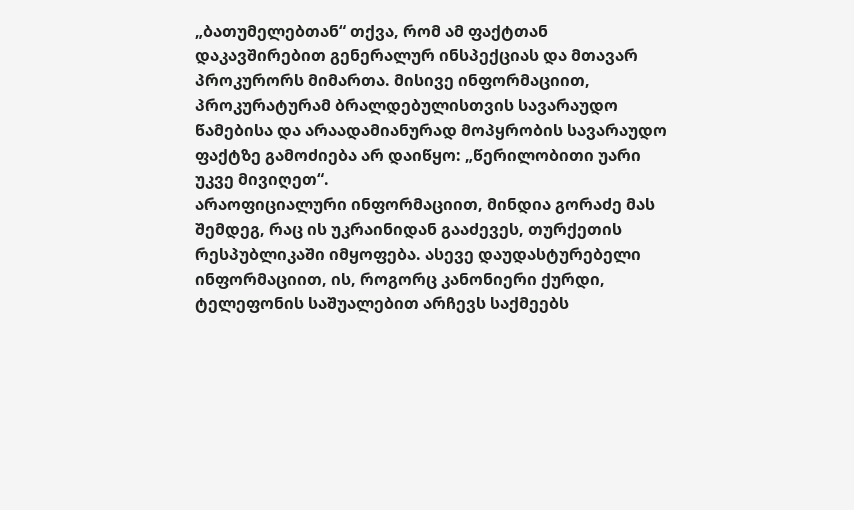„ბათუმელებთან“ თქვა, რომ ამ ფაქტთან დაკავშირებით გენერალურ ინსპექციას და მთავარ პროკურორს მიმართა. მისივე ინფორმაციით, პროკურატურამ ბრალდებულისთვის სავარაუდო წამებისა და არაადამიანურად მოპყრობის სავარაუდო ფაქტზე გამოძიება არ დაიწყო: „წერილობითი უარი უკვე მივიღეთ“.
არაოფიციალური ინფორმაციით, მინდია გორაძე მას შემდეგ, რაც ის უკრაინიდან გააძევეს, თურქეთის რესპუბლიკაში იმყოფება. ასევე დაუდასტურებელი ინფორმაციით, ის, როგორც კანონიერი ქურდი, ტელეფონის საშუალებით არჩევს საქმეებს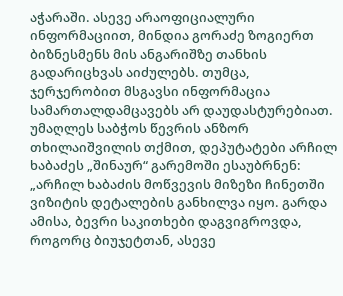აჭარაში. ასევე არაოფიციალური ინფორმაციით, მინდია გორაძე ზოგიერთ ბიზნესმენს მის ანგარიშზე თანხის გადარიცხვას აიძულებს. თუმცა, ჯერჯერობით მსგავსი ინფორმაცია სამართალდამცავებს არ დაუდასტურებიათ.
უმაღლეს საბჭოს წევრის ანზორ თხილაიშვილის თქმით, დეპუტატები არჩილ ხაბაძეს „შინაურ“ გარემოში ესაუბრნენ:
„არჩილ ხაბაძის მოწვევის მიზეზი ჩინეთში ვიზიტის დეტალების განხილვა იყო. გარდა ამისა, ბევრი საკითხები დაგვიგროვდა, როგორც ბიუჯეტთან, ასევე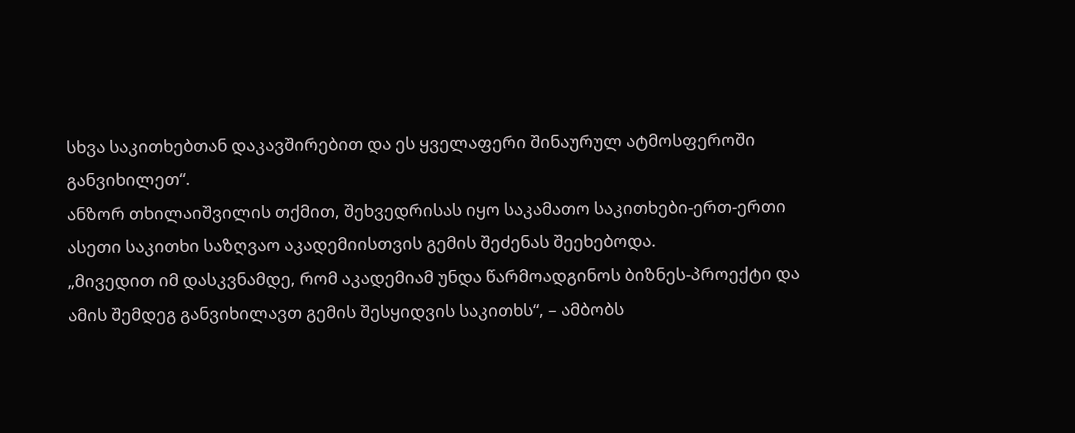სხვა საკითხებთან დაკავშირებით და ეს ყველაფერი შინაურულ ატმოსფეროში განვიხილეთ“.
ანზორ თხილაიშვილის თქმით, შეხვედრისას იყო საკამათო საკითხები-ერთ-ერთი ასეთი საკითხი საზღვაო აკადემიისთვის გემის შეძენას შეეხებოდა.
„მივედით იმ დასკვნამდე, რომ აკადემიამ უნდა წარმოადგინოს ბიზნეს-პროექტი და ამის შემდეგ განვიხილავთ გემის შესყიდვის საკითხს“, – ამბობს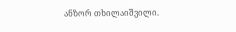ანზორ თხილაიშვილი.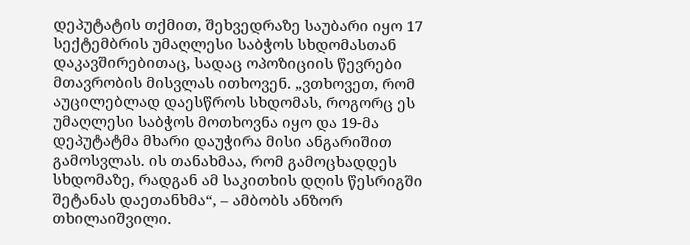დეპუტატის თქმით, შეხვედრაზე საუბარი იყო 17 სექტემბრის უმაღლესი საბჭოს სხდომასთან დაკავშირებითაც, სადაც ოპოზიციის წევრები მთავრობის მისვლას ითხოვენ. „ვთხოვეთ, რომ აუცილებლად დაესწროს სხდომას, როგორც ეს უმაღლესი საბჭოს მოთხოვნა იყო და 19-მა დეპუტატმა მხარი დაუჭირა მისი ანგარიშით გამოსვლას. ის თანახმაა, რომ გამოცხადდეს სხდომაზე, რადგან ამ საკითხის დღის წესრიგში შეტანას დაეთანხმა“, – ამბობს ანზორ თხილაიშვილი.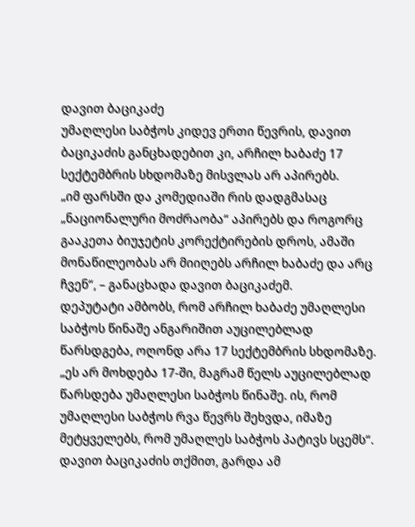დავით ბაციკაძე
უმაღლესი საბჭოს კიდევ ერთი წევრის, დავით ბაციკაძის განცხადებით კი, არჩილ ხაბაძე 17 სექტემბრის სხდომაზე მისვლას არ აპირებს.
„იმ ფარსში და კომედიაში რის დადგმასაც „ნაციონალური მოძრაობა“ აპირებს და როგორც გააკეთა ბიუჯეტის კორექტირების დროს, ამაში მონაწილეობას არ მიიღებს არჩილ ხაბაძე და არც ჩვენ“, – განაცხადა დავით ბაციკაძემ.
დეპუტატი ამბობს, რომ არჩილ ხაბაძე უმაღლესი საბჭოს წინაშე ანგარიშით აუცილებლად წარსდგება, ოღონდ არა 17 სექტემბრის სხდომაზე.
„ეს არ მოხდება 17-ში, მაგრამ წელს აუცილებლად წარსდება უმაღლესი საბჭოს წინაშე. ის, რომ უმაღლესი საბჭოს რვა წევრს შეხვდა, იმაზე მეტყველებს, რომ უმაღლეს საბჭოს პატივს სცემს“.
დავით ბაციკაძის თქმით, გარდა ამ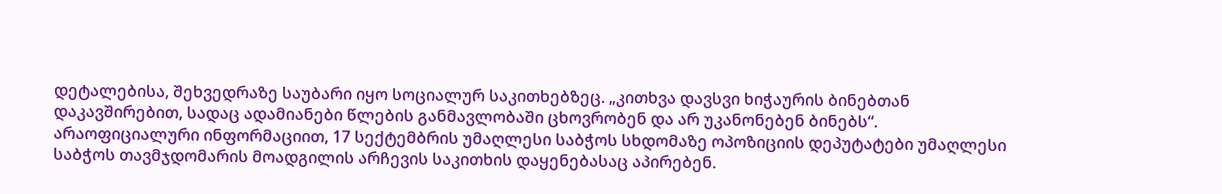დეტალებისა, შეხვედრაზე საუბარი იყო სოციალურ საკითხებზეც. „კითხვა დავსვი ხიჭაურის ბინებთან დაკავშირებით, სადაც ადამიანები წლების განმავლობაში ცხოვრობენ და არ უკანონებენ ბინებს“.
არაოფიციალური ინფორმაციით, 17 სექტემბრის უმაღლესი საბჭოს სხდომაზე ოპოზიციის დეპუტატები უმაღლესი საბჭოს თავმჯდომარის მოადგილის არჩევის საკითხის დაყენებასაც აპირებენ.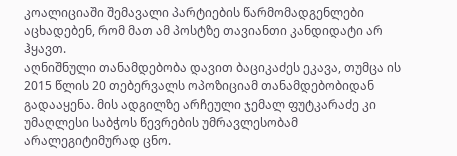კოალიციაში შემავალი პარტიების წარმომადგენლები აცხადებენ, რომ მათ ამ პოსტზე თავიანთი კანდიდატი არ ჰყავთ.
აღნიშნული თანამდებობა დავით ბაციკაძეს ეკავა, თუმცა ის 2015 წლის 20 თებერვალს ოპოზიციამ თანამდებობიდან გადააყენა. მის ადგილზე არჩეული ჯემალ ფუტკარაძე კი უმაღლესი საბჭოს წევრების უმრავლესობამ არალეგიტიმურად ცნო.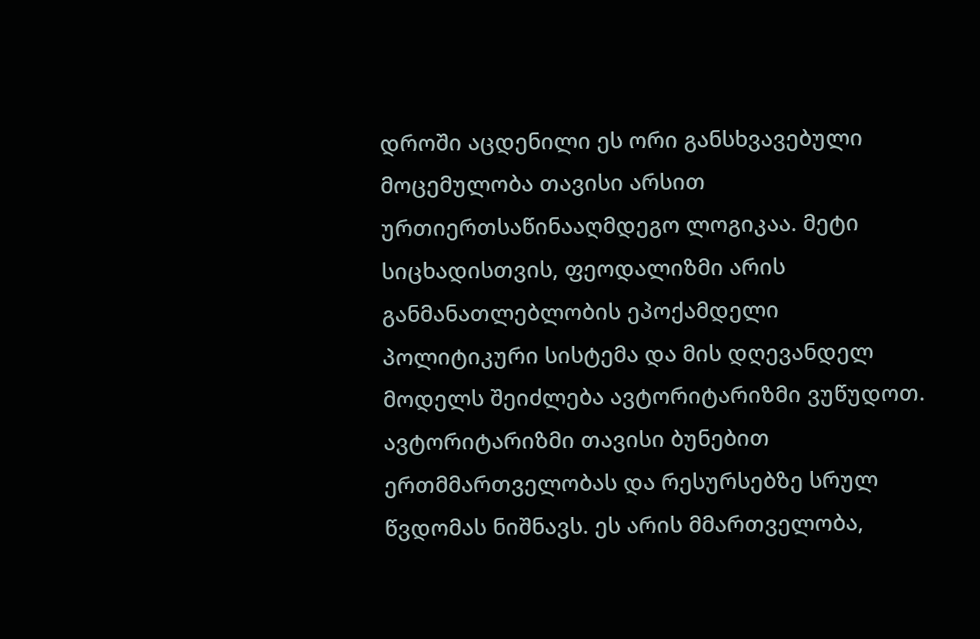დროში აცდენილი ეს ორი განსხვავებული მოცემულობა თავისი არსით ურთიერთსაწინააღმდეგო ლოგიკაა. მეტი სიცხადისთვის, ფეოდალიზმი არის განმანათლებლობის ეპოქამდელი პოლიტიკური სისტემა და მის დღევანდელ მოდელს შეიძლება ავტორიტარიზმი ვუწუდოთ. ავტორიტარიზმი თავისი ბუნებით ერთმმართველობას და რესურსებზე სრულ წვდომას ნიშნავს. ეს არის მმართველობა,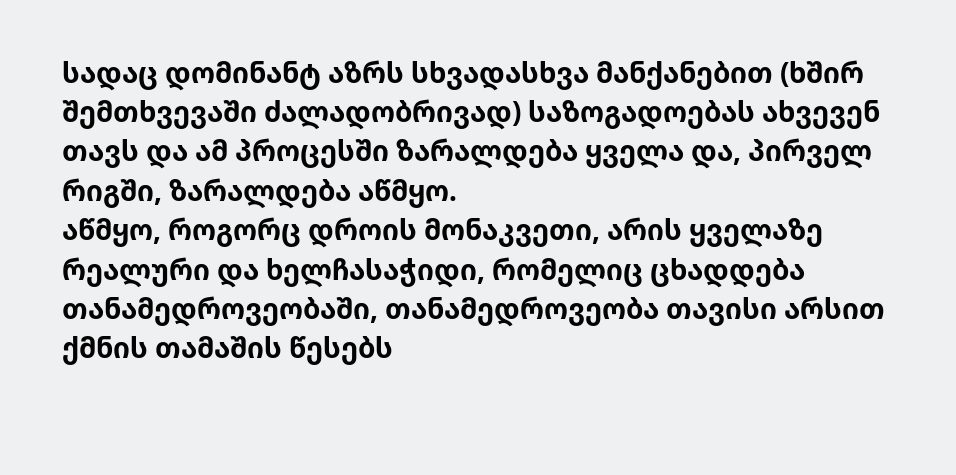სადაც დომინანტ აზრს სხვადასხვა მანქანებით (ხშირ შემთხვევაში ძალადობრივად) საზოგადოებას ახვევენ თავს და ამ პროცესში ზარალდება ყველა და, პირველ რიგში, ზარალდება აწმყო.
აწმყო, როგორც დროის მონაკვეთი, არის ყველაზე რეალური და ხელჩასაჭიდი, რომელიც ცხადდება თანამედროვეობაში, თანამედროვეობა თავისი არსით ქმნის თამაშის წესებს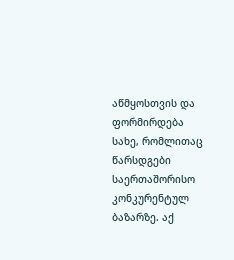აწმყოსთვის და ფორმირდება სახე, რომლითაც წარსდგები საერთაშორისო კონკურენტულ ბაზარზე. აქ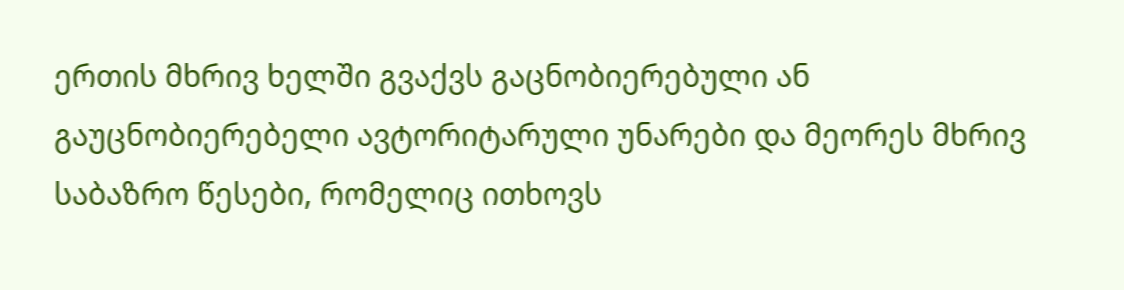ერთის მხრივ ხელში გვაქვს გაცნობიერებული ან გაუცნობიერებელი ავტორიტარული უნარები და მეორეს მხრივ საბაზრო წესები, რომელიც ითხოვს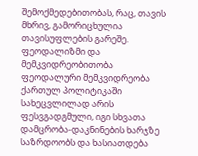შემოქმედებითობას, რაც, თავის მხრივ, გამორიცხულია თავისუფლების გარეშე.
ფეოდალიზმი და მემკვიდრეობითობა
ფეოდალური მემკვიდრეობა ქართულ პოლიტიკაში სახეცვლილად არის ფესვგადგმული, იგი სხვათა დამცრობა-დაკნინების ხარჯზე საზრდოობს და ხასიათდება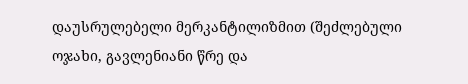დაუსრულებელი მერკანტილიზმით (შეძლებული ოჯახი, გავლენიანი წრე და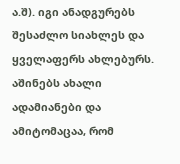ა.შ). იგი ანადგურებს შესაძლო სიახლეს და ყველაფერს ახლებურს. აშინებს ახალი ადამიანები და ამიტომაცაა, რომ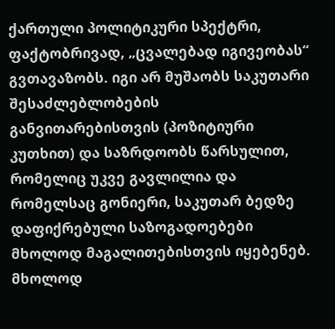ქართული პოლიტიკური სპექტრი, ფაქტობრივად, „ცვალებად იგივეობას“ გვთავაზობს. იგი არ მუშაობს საკუთარი შესაძლებლობების განვითარებისთვის (პოზიტიური კუთხით) და საზრდოობს წარსულით, რომელიც უკვე გავლილია და რომელსაც გონიერი, საკუთარ ბედზე დაფიქრებული საზოგადოებები მხოლოდ მაგალითებისთვის იყებენებ. მხოლოდ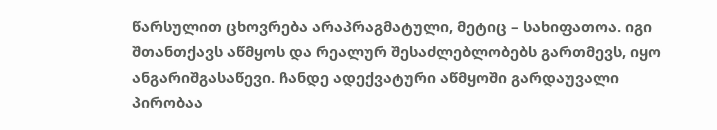წარსულით ცხოვრება არაპრაგმატული, მეტიც – სახიფათოა. იგი შთანთქავს აწმყოს და რეალურ შესაძლებლობებს გართმევს, იყო ანგარიშგასაწევი. ჩანდე ადექვატური აწმყოში გარდაუვალი პირობაა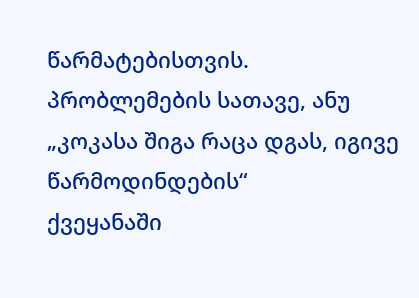წარმატებისთვის.
პრობლემების სათავე, ანუ „კოკასა შიგა რაცა დგას, იგივე წარმოდინდების“
ქვეყანაში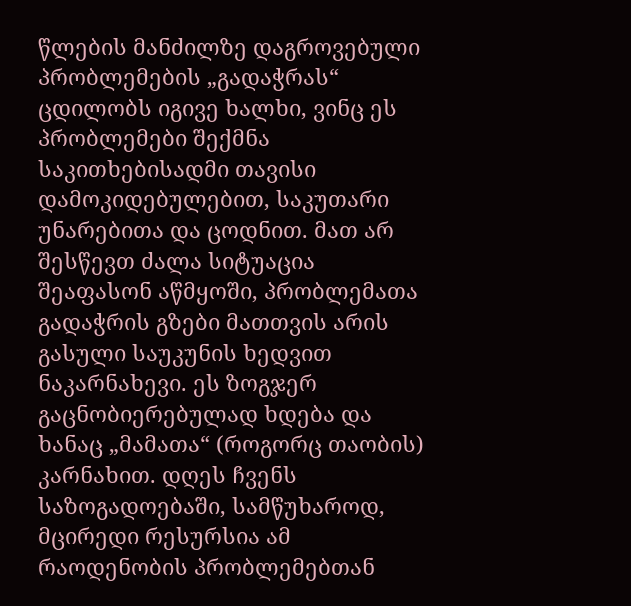წლების მანძილზე დაგროვებული პრობლემების „გადაჭრას“ ცდილობს იგივე ხალხი, ვინც ეს პრობლემები შექმნა საკითხებისადმი თავისი დამოკიდებულებით, საკუთარი უნარებითა და ცოდნით. მათ არ შესწევთ ძალა სიტუაცია შეაფასონ აწმყოში, პრობლემათა გადაჭრის გზები მათთვის არის გასული საუკუნის ხედვით ნაკარნახევი. ეს ზოგჯერ გაცნობიერებულად ხდება და ხანაც „მამათა“ (როგორც თაობის) კარნახით. დღეს ჩვენს საზოგადოებაში, სამწუხაროდ, მცირედი რესურსია ამ რაოდენობის პრობლემებთან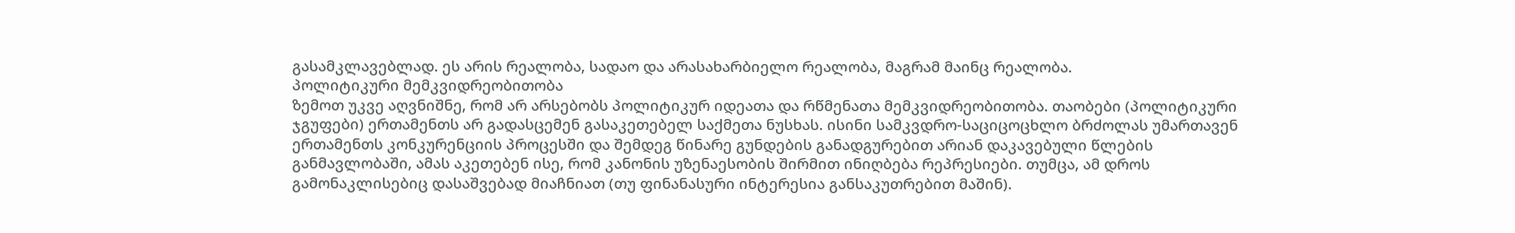გასამკლავებლად. ეს არის რეალობა, სადაო და არასახარბიელო რეალობა, მაგრამ მაინც რეალობა.
პოლიტიკური მემკვიდრეობითობა
ზემოთ უკვე აღვნიშნე, რომ არ არსებობს პოლიტიკურ იდეათა და რწმენათა მემკვიდრეობითობა. თაობები (პოლიტიკური ჯგუფები) ერთამენთს არ გადასცემენ გასაკეთებელ საქმეთა ნუსხას. ისინი სამკვდრო-საციცოცხლო ბრძოლას უმართავენ ერთამენთს კონკურენციის პროცესში და შემდეგ წინარე გუნდების განადგურებით არიან დაკავებული წლების განმავლობაში, ამას აკეთებენ ისე, რომ კანონის უზენაესობის შირმით ინიღბება რეპრესიები. თუმცა, ამ დროს გამონაკლისებიც დასაშვებად მიაჩნიათ (თუ ფინანასური ინტერესია განსაკუთრებით მაშინ).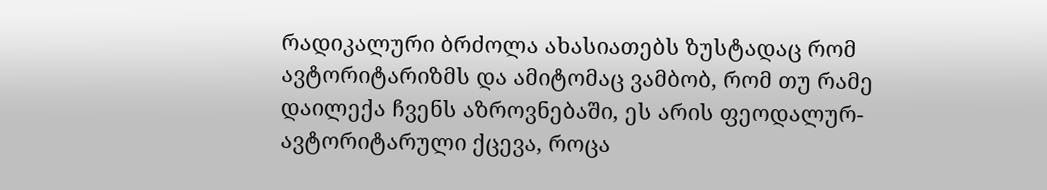რადიკალური ბრძოლა ახასიათებს ზუსტადაც რომ ავტორიტარიზმს და ამიტომაც ვამბობ, რომ თუ რამე დაილექა ჩვენს აზროვნებაში, ეს არის ფეოდალურ-ავტორიტარული ქცევა, როცა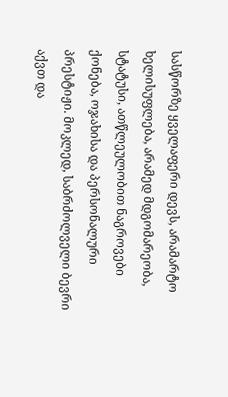სასწორზე ყველაფერი დევს, არამარტო ხელისუფლება, არამედ მდგომარეობა, სტატუსი, ათწლეულობით ნაგროვები ქონება, ოჯახისა და პერსონალური პრესტიჟი. მოკლედ, საბრძოლველი ბევრი აქვთ და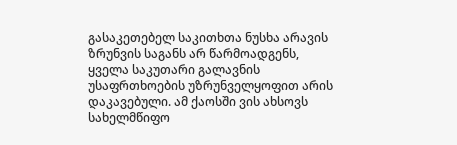გასაკეთებელ საკითხთა ნუსხა არავის ზრუნვის საგანს არ წარმოადგენს, ყველა საკუთარი გალავნის უსაფრთხოების უზრუნველყოფით არის დაკავებული. ამ ქაოსში ვის ახსოვს სახელმწიფო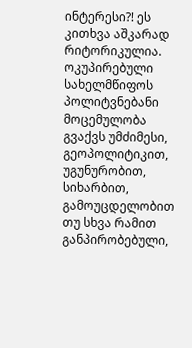ინტერესი?! ეს კითხვა აშკარად რიტორიკულია.
ოკუპირებული სახელმწიფოს პოლიტვნებანი
მოცემულობა გვაქვს უმძიმესი, გეოპოლიტიკით, უგუნურობით, სიხარბით, გამოუცდელობით თუ სხვა რამით განპირობებული,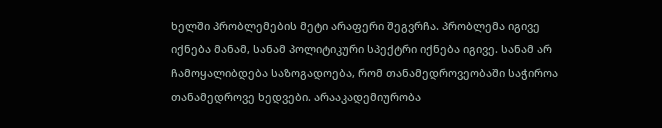ხელში პრობლემების მეტი არაფერი შეგვრჩა. პრობლემა იგივე იქნება მანამ, სანამ პოლიტიკური სპექტრი იქნება იგივე. სანამ არ ჩამოყალიბდება საზოგადოება, რომ თანამედროვეობაში საჭიროა თანამედროვე ხედვები. არააკადემიურობა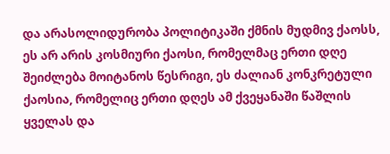და არასოლიდურობა პოლიტიკაში ქმნის მუდმივ ქაოსს, ეს არ არის კოსმიური ქაოსი, რომელმაც ერთი დღე შეიძლება მოიტანოს წესრიგი, ეს ძალიან კონკრეტული ქაოსია, რომელიც ერთი დღეს ამ ქვეყანაში წაშლის ყველას და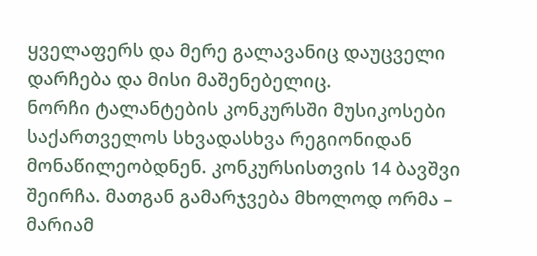ყველაფერს და მერე გალავანიც დაუცველი დარჩება და მისი მაშენებელიც.
ნორჩი ტალანტების კონკურსში მუსიკოსები საქართველოს სხვადასხვა რეგიონიდან მონაწილეობდნენ. კონკურსისთვის 14 ბავშვი შეირჩა. მათგან გამარჯვება მხოლოდ ორმა – მარიამ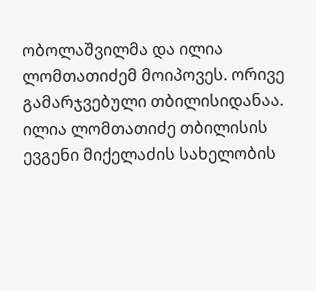ობოლაშვილმა და ილია ლომთათიძემ მოიპოვეს. ორივე გამარჯვებული თბილისიდანაა. ილია ლომთათიძე თბილისის ევგენი მიქელაძის სახელობის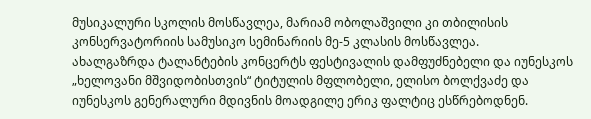მუსიკალური სკოლის მოსწავლეა, მარიამ ობოლაშვილი კი თბილისის კონსერვატორიის სამუსიკო სემინარიის მე-5 კლასის მოსწავლეა.
ახალგაზრდა ტალანტების კონცერტს ფესტივალის დამფუძნებელი და იუნესკოს „ხელოვანი მშვიდობისთვის“ ტიტულის მფლობელი, ელისო ბოლქვაძე და იუნესკოს გენერალური მდივნის მოადგილე ერიკ ფალტიც ესწრებოდნენ.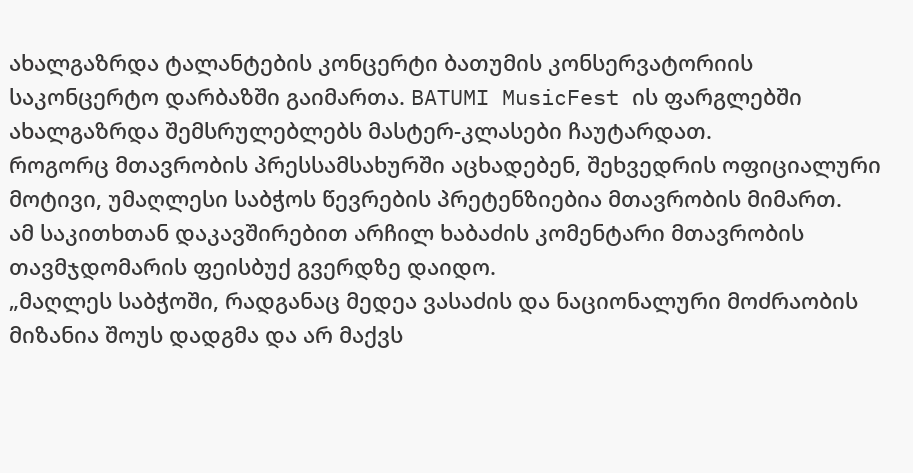ახალგაზრდა ტალანტების კონცერტი ბათუმის კონსერვატორიის საკონცერტო დარბაზში გაიმართა. BATUMI MusicFest ის ფარგლებში ახალგაზრდა შემსრულებლებს მასტერ-კლასები ჩაუტარდათ.
როგორც მთავრობის პრესსამსახურში აცხადებენ, შეხვედრის ოფიციალური მოტივი, უმაღლესი საბჭოს წევრების პრეტენზიებია მთავრობის მიმართ.
ამ საკითხთან დაკავშირებით არჩილ ხაბაძის კომენტარი მთავრობის თავმჯდომარის ფეისბუქ გვერდზე დაიდო.
„მაღლეს საბჭოში, რადგანაც მედეა ვასაძის და ნაციონალური მოძრაობის მიზანია შოუს დადგმა და არ მაქვს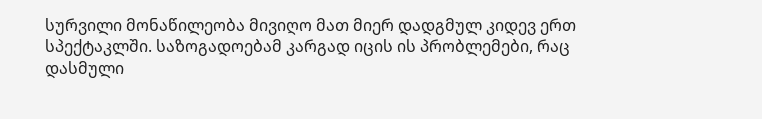სურვილი მონაწილეობა მივიღო მათ მიერ დადგმულ კიდევ ერთ სპექტაკლში. საზოგადოებამ კარგად იცის ის პრობლემები, რაც დასმული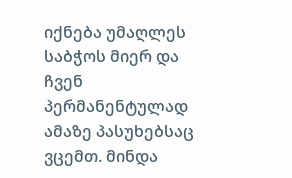იქნება უმაღლეს საბჭოს მიერ და ჩვენ პერმანენტულად ამაზე პასუხებსაც ვცემთ. მინდა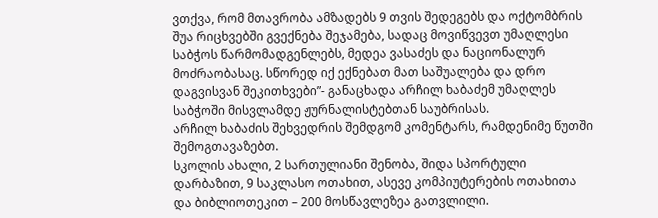ვთქვა, რომ მთავრობა ამზადებს 9 თვის შედეგებს და ოქტომბრის შუა რიცხვებში გვექნება შეჯამება, სადაც მოვიწვევთ უმაღლესი საბჭოს წარმომადგენლებს, მედეა ვასაძეს და ნაციონალურ მოძრაობასაც. სწორედ იქ ექნებათ მათ საშუალება და დრო დაგვისვან შეკითხვები”- განაცხადა არჩილ ხაბაძემ უმაღლეს საბჭოში მისვლამდე ჟურნალისტებთან საუბრისას.
არჩილ ხაბაძის შეხვედრის შემდგომ კომენტარს, რამდენიმე წუთში შემოგთავაზებთ.
სკოლის ახალი, 2 სართულიანი შენობა, შიდა სპორტული დარბაზით, 9 საკლასო ოთახით, ასევე კომპიუტერების ოთახითა და ბიბლიოთეკით – 200 მოსწავლეზეა გათვლილი.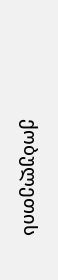ქობულეთის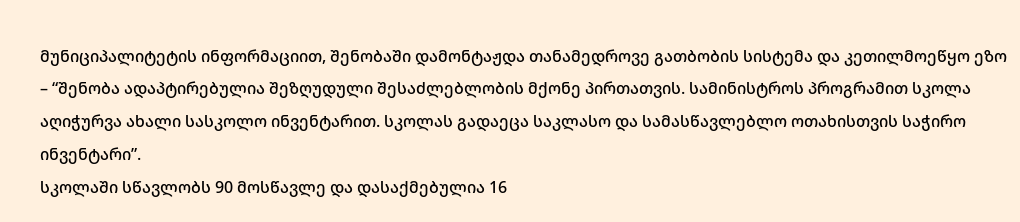მუნიციპალიტეტის ინფორმაციით, შენობაში დამონტაჟდა თანამედროვე გათბობის სისტემა და კეთილმოეწყო ეზო – “შენობა ადაპტირებულია შეზღუდული შესაძლებლობის მქონე პირთათვის. სამინისტროს პროგრამით სკოლა აღიჭურვა ახალი სასკოლო ინვენტარით. სკოლას გადაეცა საკლასო და სამასწავლებლო ოთახისთვის საჭირო ინვენტარი”.
სკოლაში სწავლობს 90 მოსწავლე და დასაქმებულია 16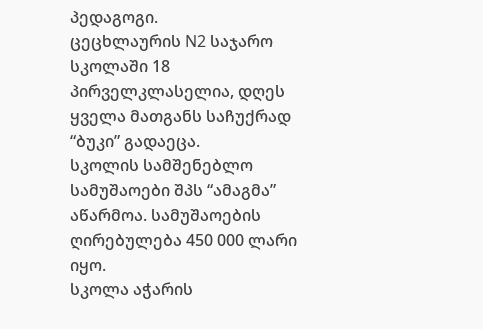პედაგოგი.
ცეცხლაურის N2 საჯარო სკოლაში 18 პირველკლასელია, დღეს ყველა მათგანს საჩუქრად “ბუკი” გადაეცა.
სკოლის სამშენებლო სამუშაოები შპს “ამაგმა” აწარმოა. სამუშაოების ღირებულება 450 000 ლარი იყო.
სკოლა აჭარის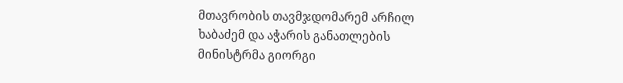მთავრობის თავმჯდომარემ არჩილ ხაბაძემ და აჭარის განათლების მინისტრმა გიორგი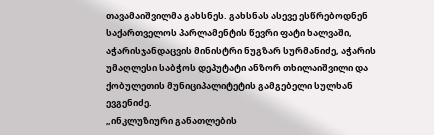თავამაიშვილმა გახსნეს. გახსნას ასევე ესწრებოდნენ საქართველოს პარლამენტის წევრი ფატი ხალვაში, აჭარისჯანდაცვის მინისტრი ნუგზარ სურმანიძე, აჭარის უმაღლესი საბჭოს დეპუტატი ანზორ თხილაიშვილი და ქობულეთის მუნიციპალიტეტის გამგებელი სულხან ევგენიძე.
„ინკლუზიური განათლების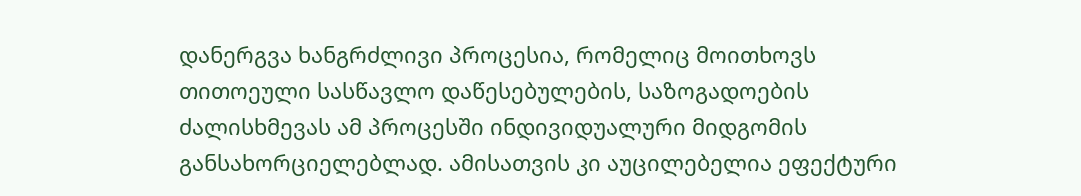დანერგვა ხანგრძლივი პროცესია, რომელიც მოითხოვს თითოეული სასწავლო დაწესებულების, საზოგადოების ძალისხმევას ამ პროცესში ინდივიდუალური მიდგომის განსახორციელებლად. ამისათვის კი აუცილებელია ეფექტური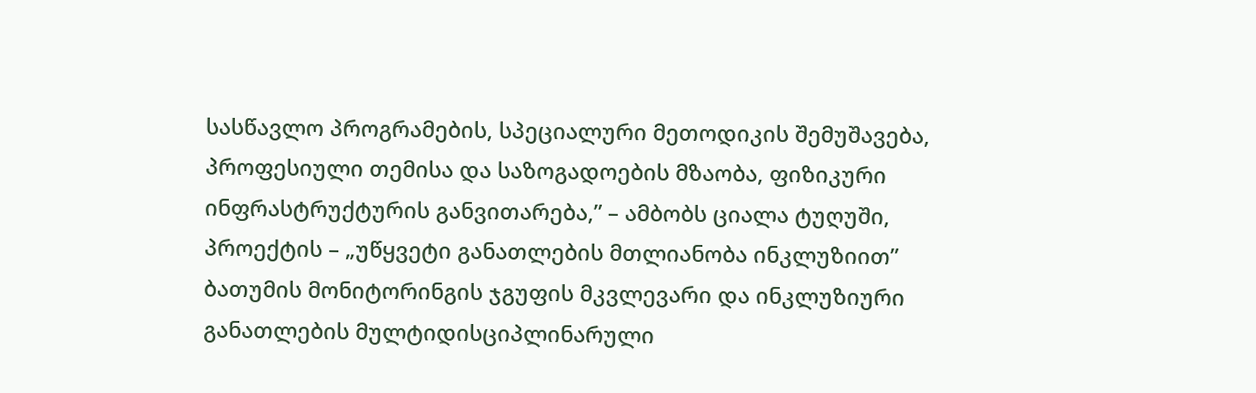სასწავლო პროგრამების, სპეციალური მეთოდიკის შემუშავება, პროფესიული თემისა და საზოგადოების მზაობა, ფიზიკური ინფრასტრუქტურის განვითარება,” – ამბობს ციალა ტუღუში, პროექტის – „უწყვეტი განათლების მთლიანობა ინკლუზიით” ბათუმის მონიტორინგის ჯგუფის მკვლევარი და ინკლუზიური განათლების მულტიდისციპლინარული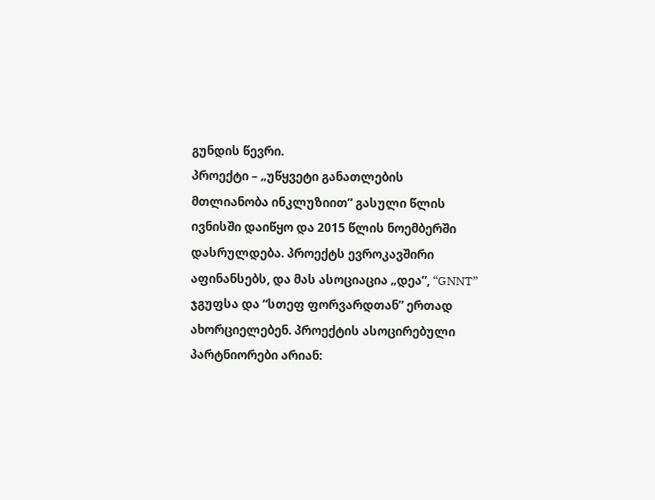გუნდის წევრი.
პროექტი – „უწყვეტი განათლების მთლიანობა ინკლუზიით” გასული წლის ივნისში დაიწყო და 2015 წლის ნოემბერში დასრულდება. პროექტს ევროკავშირი აფინანსებს, და მას ასოციაცია „დეა”, “GNNT” ჯგუფსა და “სთეფ ფორვარდთან” ერთად ახორციელებენ. პროექტის ასოცირებული პარტნიორები არიან: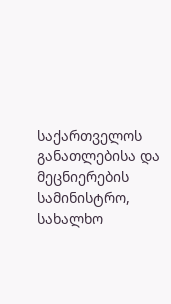საქართველოს განათლებისა და მეცნიერების სამინისტრო, სახალხო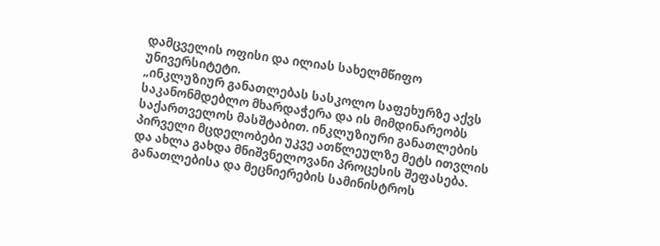დამცველის ოფისი და ილიას სახელმწიფო უნივერსიტეტი.
„ინკლუზიურ განათლებას სასკოლო საფეხურზე აქვს საკანონმდებლო მხარდაჭერა და ის მიმდინარეობს საქართველოს მასშტაბით. ინკლუზიური განათლების პირველი მცდელობები უკვე ათწლეულზე მეტს ითვლის და ახლა გახდა მნიშვნელოვანი პროცესის შეფასება.
განათლებისა და მეცნიერების სამინისტროს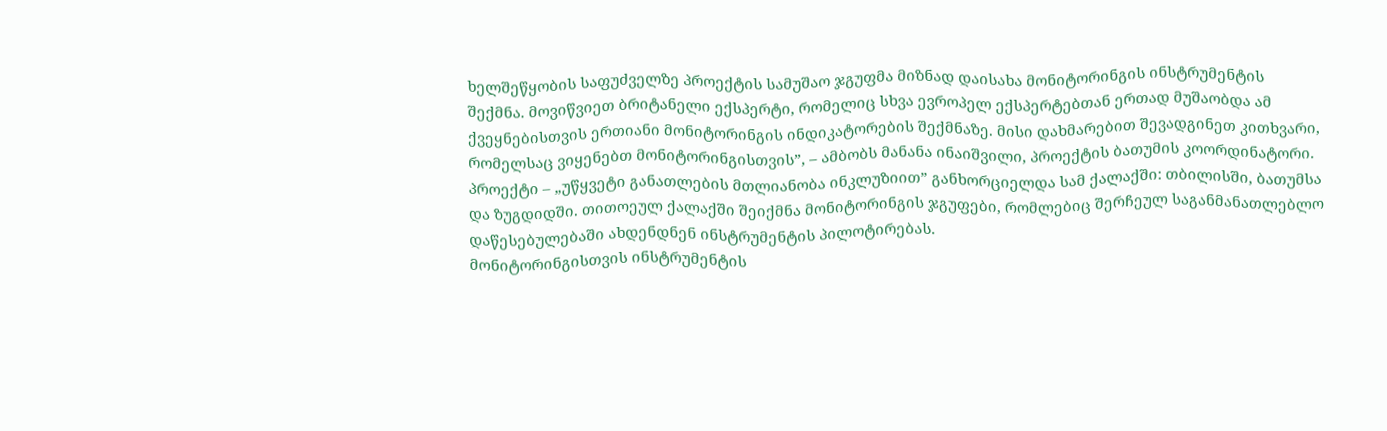ხელშეწყობის საფუძველზე პროექტის სამუშაო ჯგუფმა მიზნად დაისახა მონიტორინგის ინსტრუმენტის შექმნა. მოვიწვიეთ ბრიტანელი ექსპერტი, რომელიც სხვა ევროპელ ექსპერტებთან ერთად მუშაობდა ამ ქვეყნებისთვის ერთიანი მონიტორინგის ინდიკატორების შექმნაზე. მისი დახმარებით შევადგინეთ კითხვარი, რომელსაც ვიყენებთ მონიტორინგისთვის”, – ამბობს მანანა ინაიშვილი, პროექტის ბათუმის კოორდინატორი.
პროექტი – „უწყვეტი განათლების მთლიანობა ინკლუზიით” განხორციელდა სამ ქალაქში: თბილისში, ბათუმსა და ზუგდიდში. თითოეულ ქალაქში შეიქმნა მონიტორინგის ჯგუფები, რომლებიც შერჩეულ საგანმანათლებლო დაწესებულებაში ახდენდნენ ინსტრუმენტის პილოტირებას.
მონიტორინგისთვის ინსტრუმენტის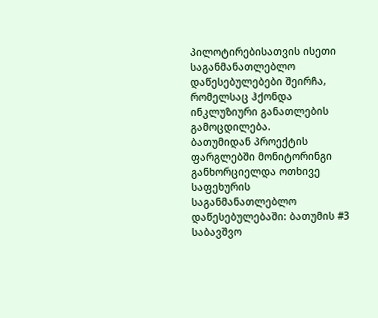პილოტირებისათვის ისეთი საგანმანათლებლო დაწესებულებები შეირჩა, რომელსაც ჰქონდა ინკლუზიური განათლების გამოცდილება.
ბათუმიდან პროექტის ფარგლებში მონიტორინგი განხორციელდა ოთხივე საფეხურის საგანმანათლებლო დაწესებულებაში: ბათუმის #3 საბავშვო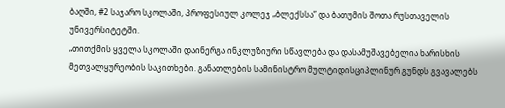ბაღში, #2 საჯარო სკოლაში, პროფესიულ კოლეჯ „ბლექსსა” და ბათუმის შოთა რუსთაველის უნივერსიტეტში.
„თითქმის ყველა სკოლაში დაინერგა ინკლუზიური სწავლება და დასამუშავებელია ხარისხის მეთვალყურეობის საკითხები. განათლების სამინისტრო მულტიდისციპლინურ გუნდს გვავალებს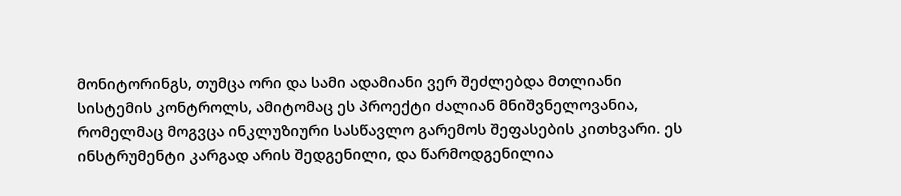მონიტორინგს, თუმცა ორი და სამი ადამიანი ვერ შეძლებდა მთლიანი სისტემის კონტროლს, ამიტომაც ეს პროექტი ძალიან მნიშვნელოვანია, რომელმაც მოგვცა ინკლუზიური სასწავლო გარემოს შეფასების კითხვარი. ეს ინსტრუმენტი კარგად არის შედგენილი, და წარმოდგენილია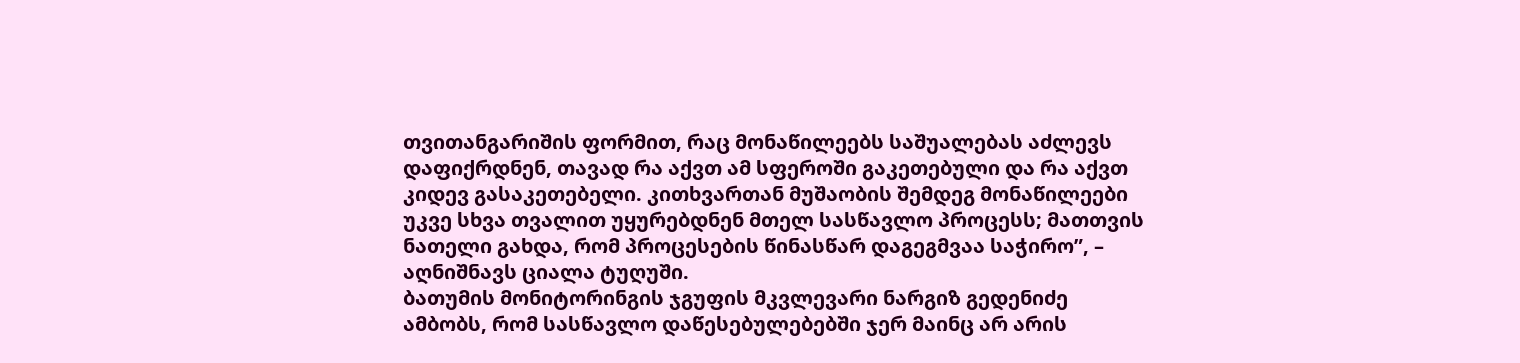თვითანგარიშის ფორმით, რაც მონაწილეებს საშუალებას აძლევს დაფიქრდნენ, თავად რა აქვთ ამ სფეროში გაკეთებული და რა აქვთ კიდევ გასაკეთებელი. კითხვართან მუშაობის შემდეგ მონაწილეები უკვე სხვა თვალით უყურებდნენ მთელ სასწავლო პროცესს; მათთვის ნათელი გახდა, რომ პროცესების წინასწარ დაგეგმვაა საჭირო”, – აღნიშნავს ციალა ტუღუში.
ბათუმის მონიტორინგის ჯგუფის მკვლევარი ნარგიზ გედენიძე ამბობს, რომ სასწავლო დაწესებულებებში ჯერ მაინც არ არის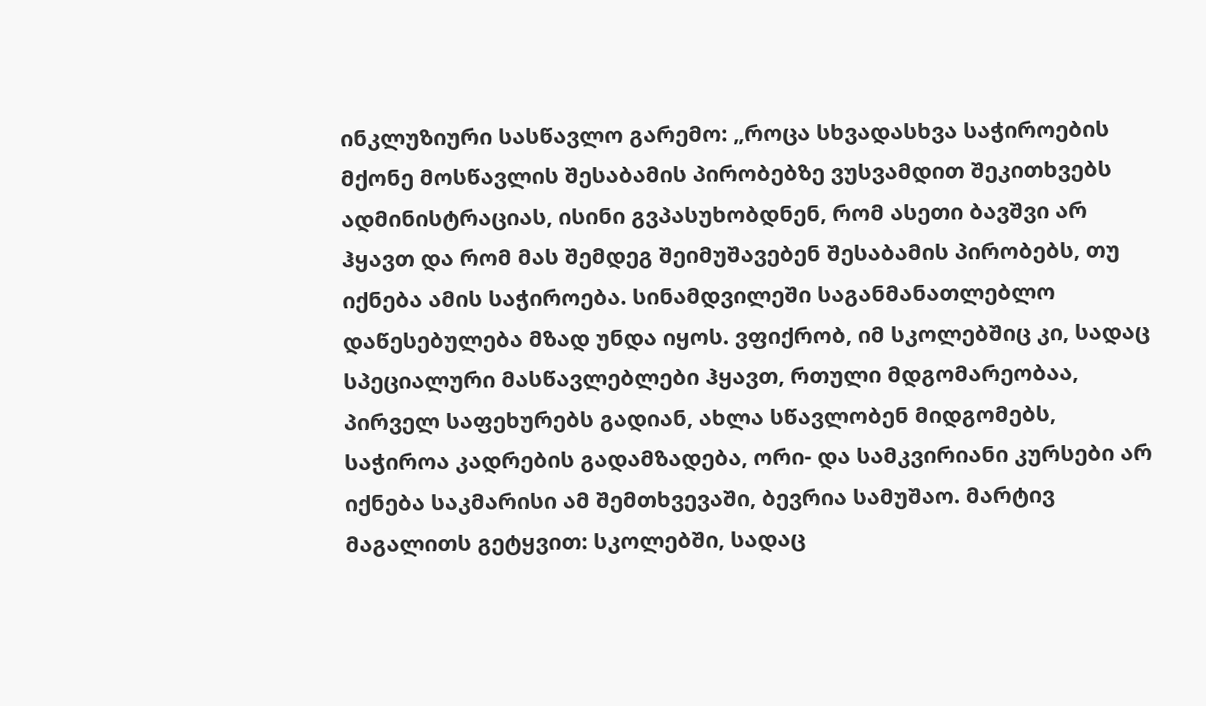ინკლუზიური სასწავლო გარემო: „როცა სხვადასხვა საჭიროების მქონე მოსწავლის შესაბამის პირობებზე ვუსვამდით შეკითხვებს ადმინისტრაციას, ისინი გვპასუხობდნენ, რომ ასეთი ბავშვი არ ჰყავთ და რომ მას შემდეგ შეიმუშავებენ შესაბამის პირობებს, თუ იქნება ამის საჭიროება. სინამდვილეში საგანმანათლებლო დაწესებულება მზად უნდა იყოს. ვფიქრობ, იმ სკოლებშიც კი, სადაც სპეციალური მასწავლებლები ჰყავთ, რთული მდგომარეობაა, პირველ საფეხურებს გადიან, ახლა სწავლობენ მიდგომებს, საჭიროა კადრების გადამზადება, ორი- და სამკვირიანი კურსები არ იქნება საკმარისი ამ შემთხვევაში, ბევრია სამუშაო. მარტივ მაგალითს გეტყვით: სკოლებში, სადაც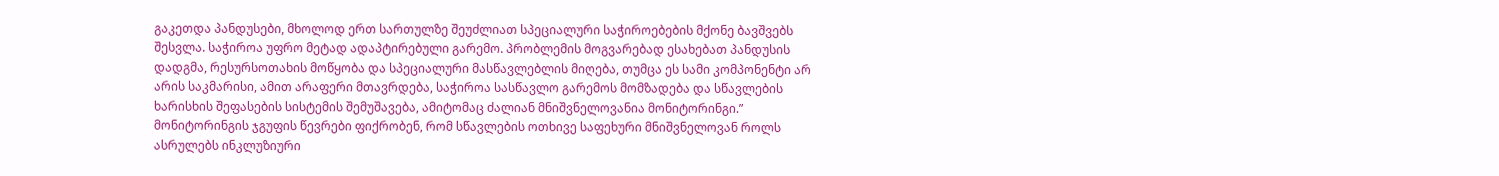გაკეთდა პანდუსები, მხოლოდ ერთ სართულზე შეუძლიათ სპეციალური საჭიროებების მქონე ბავშვებს შესვლა. საჭიროა უფრო მეტად ადაპტირებული გარემო. პრობლემის მოგვარებად ესახებათ პანდუსის დადგმა, რესურსოთახის მოწყობა და სპეციალური მასწავლებლის მიღება, თუმცა ეს სამი კომპონენტი არ არის საკმარისი, ამით არაფერი მთავრდება, საჭიროა სასწავლო გარემოს მომზადება და სწავლების ხარისხის შეფასების სისტემის შემუშავება, ამიტომაც ძალიან მნიშვნელოვანია მონიტორინგი.”
მონიტორინგის ჯგუფის წევრები ფიქრობენ, რომ სწავლების ოთხივე საფეხური მნიშვნელოვან როლს ასრულებს ინკლუზიური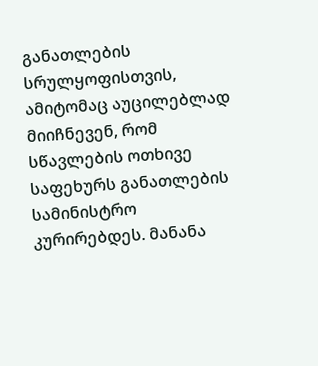განათლების სრულყოფისთვის, ამიტომაც აუცილებლად მიიჩნევენ, რომ სწავლების ოთხივე საფეხურს განათლების სამინისტრო კურირებდეს. მანანა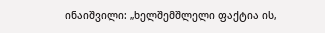ინაიშვილი: „ხელშემშლელი ფაქტია ის,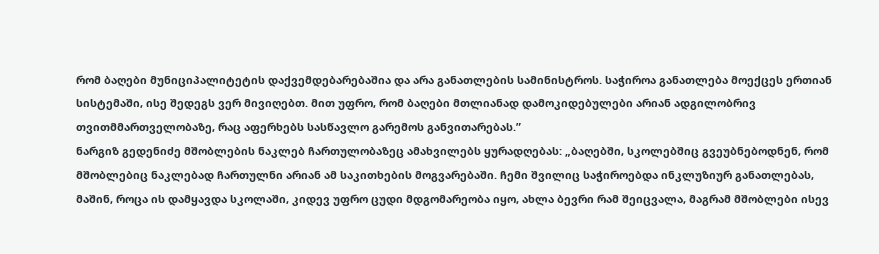რომ ბაღები მუნიციპალიტეტის დაქვემდებარებაშია და არა განათლების სამინისტროს. საჭიროა განათლება მოექცეს ერთიან სისტემაში, ისე შედეგს ვერ მივიღებთ. მით უფრო, რომ ბაღები მთლიანად დამოკიდებულები არიან ადგილობრივ თვითმმართველობაზე, რაც აფერხებს სასწავლო გარემოს განვითარებას.”
ნარგიზ გედენიძე მშობლების ნაკლებ ჩართულობაზეც ამახვილებს ყურადღებას: „ბაღებში, სკოლებშიც გვეუბნებოდნენ, რომ მშობლებიც ნაკლებად ჩართულნი არიან ამ საკითხების მოგვარებაში. ჩემი შვილიც საჭიროებდა ინკლუზიურ განათლებას, მაშინ, როცა ის დამყავდა სკოლაში, კიდევ უფრო ცუდი მდგომარეობა იყო, ახლა ბევრი რამ შეიცვალა, მაგრამ მშობლები ისევ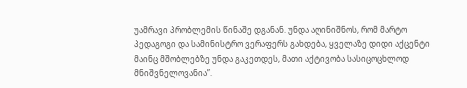უამრავი პრობლემის წინაშე დგანან. უნდა აღინიშნოს, რომ მარტო პედაგოგი და სამინისტრო ვერაფერს გახდება, ყველაზე დიდი აქცენტი მაინც მშობლებზე უნდა გაკეთდეს, მათი აქტივობა სასიცოცხლოდ მნიშვნელოვანია”.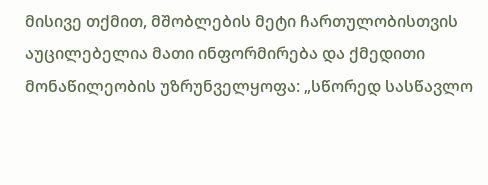მისივე თქმით, მშობლების მეტი ჩართულობისთვის აუცილებელია მათი ინფორმირება და ქმედითი მონაწილეობის უზრუნველყოფა: „სწორედ სასწავლო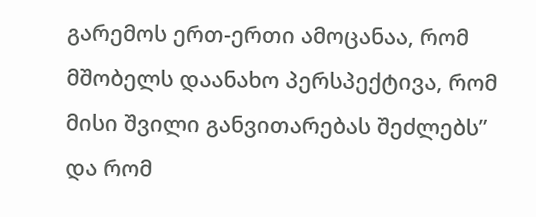გარემოს ერთ-ერთი ამოცანაა, რომ მშობელს დაანახო პერსპექტივა, რომ მისი შვილი განვითარებას შეძლებს” და რომ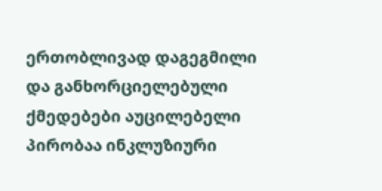ერთობლივად დაგეგმილი და განხორციელებული ქმედებები აუცილებელი პირობაა ინკლუზიური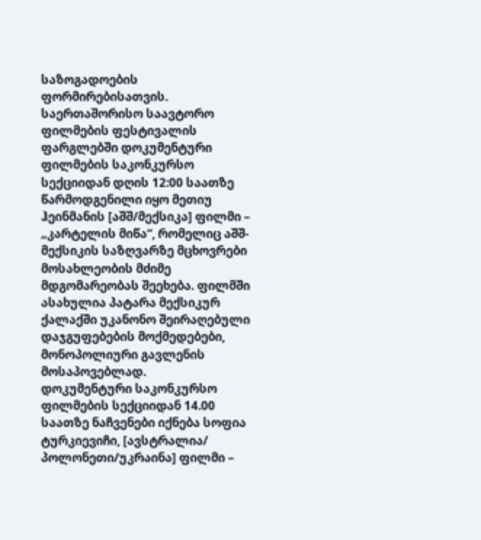საზოგადოების ფორმირებისათვის.
საერთაშორისო საავტორო ფილმების ფესტივალის ფარგლებში დოკუმენტური ფილმების საკონკურსო სექციიდან დღის 12:00 საათზე წარმოდგენილი იყო მეთიუ ჰეინმანის [აშშ/მექსიკა] ფილმი – „კარტელის მიწა“, რომელიც აშშ-მექსიკის საზღვარზე მცხოვრები მოსახლეობის მძიმე მდგომარეობას შეეხება. ფილმში ასახულია პატარა მექსიკურ ქალაქში უკანონო შეირაღებული დაჯგუფებების მოქმედებები, მონოპოლიური გავლენის მოსაპოვებლად.
დოკუმენტური საკონკურსო ფილმების სექციიდან 14.00 საათზე ნაჩვენები იქნება სოფია ტურკიევიჩი, [ავსტრალია/ პოლონეთი/უკრაინა] ფილმი –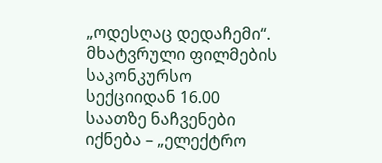„ოდესღაც დედაჩემი“.
მხატვრული ფილმების საკონკურსო სექციიდან 16.00 საათზე ნაჩვენები იქნება – „ელექტრო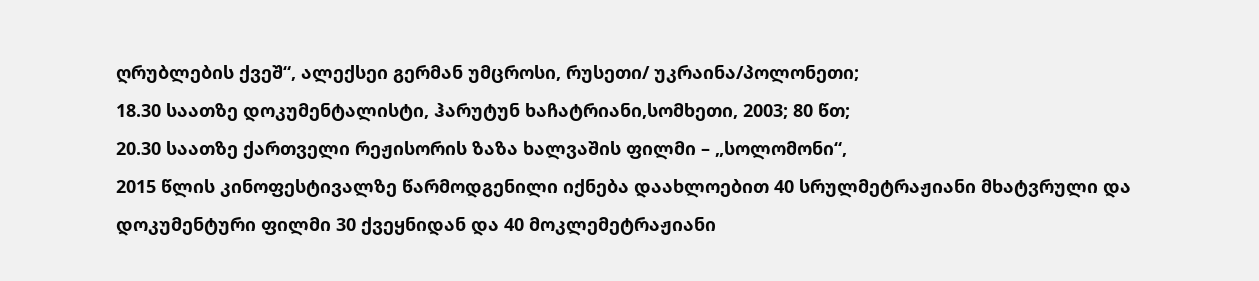ღრუბლების ქვეშ“, ალექსეი გერმან უმცროსი, რუსეთი/ უკრაინა/პოლონეთი;
18.30 საათზე დოკუმენტალისტი, ჰარუტუნ ხაჩატრიანი,სომხეთი, 2003; 80 წთ;
20.30 საათზე ქართველი რეჟისორის ზაზა ხალვაშის ფილმი – „სოლომონი“,
2015 წლის კინოფესტივალზე წარმოდგენილი იქნება დაახლოებით 40 სრულმეტრაჟიანი მხატვრული და დოკუმენტური ფილმი 30 ქვეყნიდან და 40 მოკლემეტრაჟიანი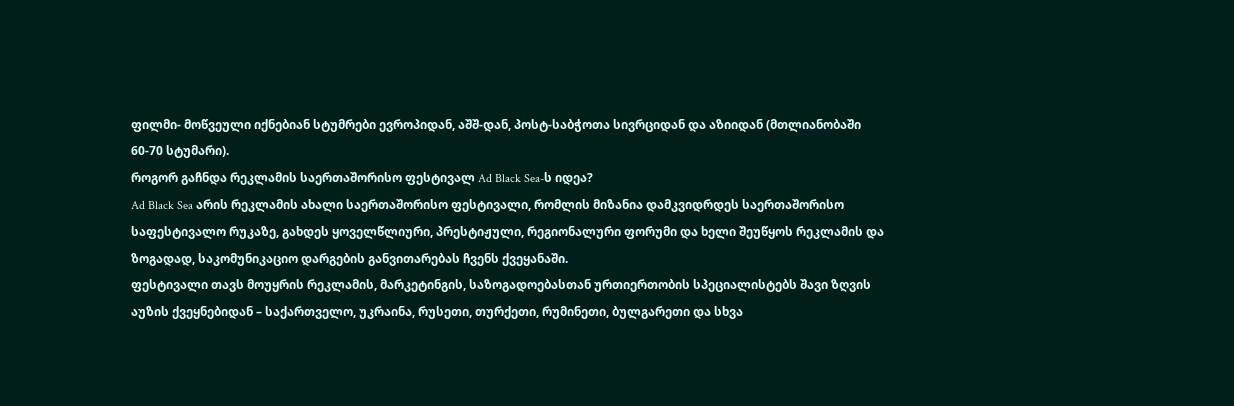ფილმი- მოწვეული იქნებიან სტუმრები ევროპიდან, აშშ-დან, პოსტ-საბჭოთა სივრციდან და აზიიდან (მთლიანობაში 60-70 სტუმარი).
როგორ გაჩნდა რეკლამის საერთაშორისო ფესტივალ Ad Black Sea-ს იდეა?
Ad Black Sea არის რეკლამის ახალი საერთაშორისო ფესტივალი, რომლის მიზანია დამკვიდრდეს საერთაშორისო საფესტივალო რუკაზე, გახდეს ყოველწლიური, პრესტიჟული, რეგიონალური ფორუმი და ხელი შეუწყოს რეკლამის და ზოგადად, საკომუნიკაციო დარგების განვითარებას ჩვენს ქვეყანაში.
ფესტივალი თავს მოუყრის რეკლამის, მარკეტინგის, საზოგადოებასთან ურთიერთობის სპეციალისტებს შავი ზღვის აუზის ქვეყნებიდან – საქართველო, უკრაინა, რუსეთი, თურქეთი, რუმინეთი, ბულგარეთი და სხვა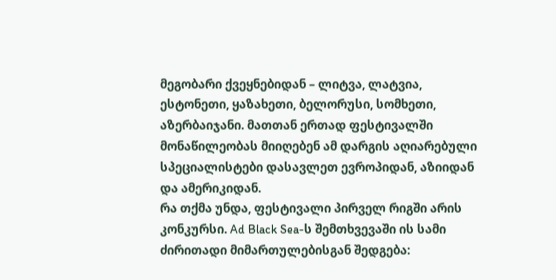მეგობარი ქვეყნებიდან – ლიტვა, ლატვია, ესტონეთი, ყაზახეთი, ბელორუსი, სომხეთი, აზერბაიჯანი. მათთან ერთად ფესტივალში მონაწილეობას მიიღებენ ამ დარგის აღიარებული სპეციალისტები დასავლეთ ევროპიდან, აზიიდან და ამერიკიდან.
რა თქმა უნდა, ფესტივალი პირველ რიგში არის კონკურსი. Ad Black Sea-ს შემთხვევაში ის სამი ძირითადი მიმართულებისგან შედგება: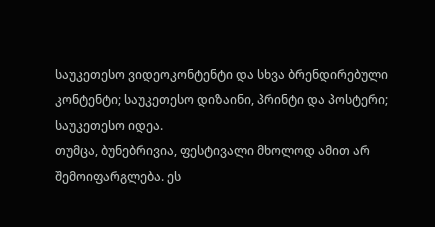საუკეთესო ვიდეოკონტენტი და სხვა ბრენდირებული კონტენტი; საუკეთესო დიზაინი, პრინტი და პოსტერი; საუკეთესო იდეა.
თუმცა, ბუნებრივია, ფესტივალი მხოლოდ ამით არ შემოიფარგლება. ეს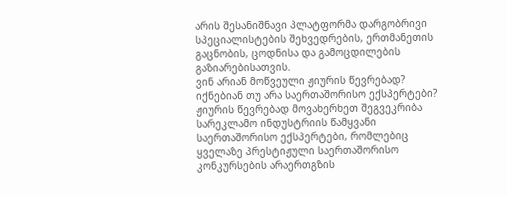არის შესანიშნავი პლატფორმა დარგობრივი სპეციალისტების შეხვედრების, ერთმანეთის გაცნობის, ცოდნისა და გამოცდილების გაზიარებისათვის.
ვინ არიან მოწვეული ჟიურის წევრებად? იქნებიან თუ არა საერთაშორისო ექსპერტები?
ჟიურის წევრებად მოვახერხეთ შეგვეკრიბა სარეკლამო ინდუსტრიის წამყვანი საერთაშორისო ექსპერტები, რომლებიც ყველაზე პრესტიჟული საერთაშორისო კონკურსების არაერთგზის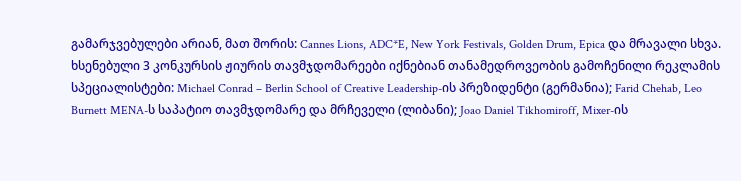გამარჯვებულები არიან, მათ შორის: Cannes Lions, ADC*E, New York Festivals, Golden Drum, Epica და მრავალი სხვა. ხსენებული 3 კონკურსის ჟიურის თავმჯდომარეები იქნებიან თანამედროვეობის გამოჩენილი რეკლამის სპეციალისტები: Michael Conrad – Berlin School of Creative Leadership-ის პრეზიდენტი (გერმანია); Farid Chehab, Leo Burnett MENA-ს საპატიო თავმჯდომარე და მრჩეველი (ლიბანი); Joao Daniel Tikhomiroff, Mixer-ის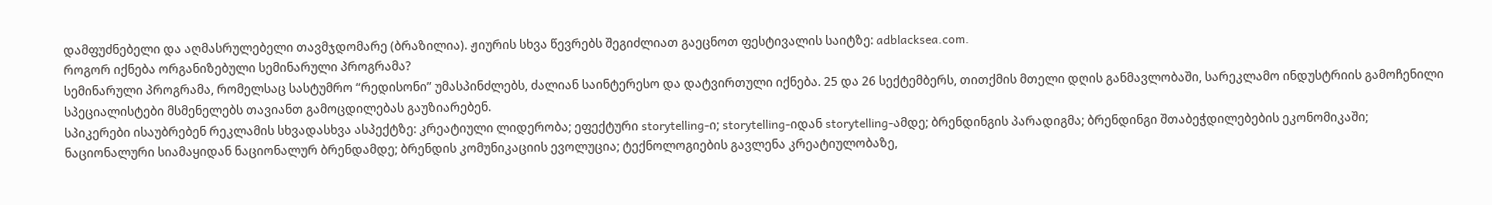დამფუძნებელი და აღმასრულებელი თავმჯდომარე (ბრაზილია). ჟიურის სხვა წევრებს შეგიძლიათ გაეცნოთ ფესტივალის საიტზე: adblacksea.com.
როგორ იქნება ორგანიზებული სემინარული პროგრამა?
სემინარული პროგრამა, რომელსაც სასტუმრო “რედისონი” უმასპინძლებს, ძალიან საინტერესო და დატვირთული იქნება. 25 და 26 სექტემბერს, თითქმის მთელი დღის განმავლობაში, სარეკლამო ინდუსტრიის გამოჩენილი სპეციალისტები მსმენელებს თავიანთ გამოცდილებას გაუზიარებენ.
სპიკერები ისაუბრებენ რეკლამის სხვადასხვა ასპექტზე: კრეატიული ლიდერობა; ეფექტური storytelling-ი; storytelling-იდან storytelling-ამდე; ბრენდინგის პარადიგმა; ბრენდინგი შთაბეჭდილებების ეკონომიკაში; ნაციონალური სიამაყიდან ნაციონალურ ბრენდამდე; ბრენდის კომუნიკაციის ევოლუცია; ტექნოლოგიების გავლენა კრეატიულობაზე,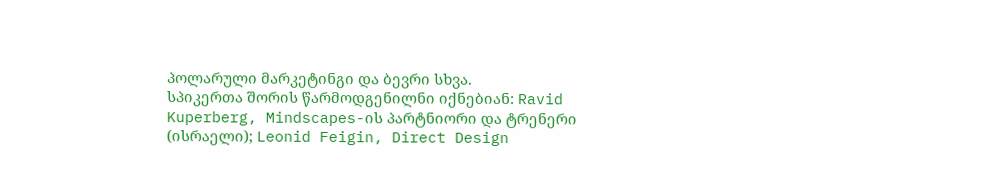პოლარული მარკეტინგი და ბევრი სხვა.
სპიკერთა შორის წარმოდგენილნი იქნებიან: Ravid Kuperberg, Mindscapes-ის პარტნიორი და ტრენერი (ისრაელი); Leonid Feigin, Direct Design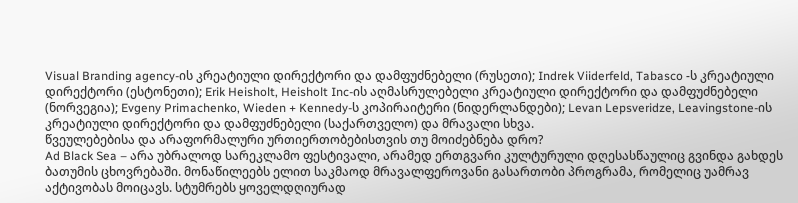Visual Branding agency-ის კრეატიული დირექტორი და დამფუძნებელი (რუსეთი); Indrek Viiderfeld, Tabasco -ს კრეატიული დირექტორი (ესტონეთი); Erik Heisholt, Heisholt Inc-ის აღმასრულებელი კრეატიული დირექტორი და დამფუძნებელი (ნორვეგია); Evgeny Primachenko, Wieden + Kennedy-ს კოპირაიტერი (ნიდერლანდები); Levan Lepsveridze, Leavingstone-ის კრეატიული დირექტორი და დამფუძნებელი (საქართველო) და მრავალი სხვა.
წვეულებებისა და არაფორმალური ურთიერთობებისთვის თუ მოიძებნება დრო?
Ad Black Sea – არა უბრალოდ სარეკლამო ფესტივალი, არამედ ერთგვარი კულტურული დღესასწაულიც გვინდა გახდეს ბათუმის ცხოვრებაში. მონაწილეებს ელით საკმაოდ მრავალფეროვანი გასართობი პროგრამა, რომელიც უამრავ აქტივობას მოიცავს. სტუმრებს ყოველდღიურად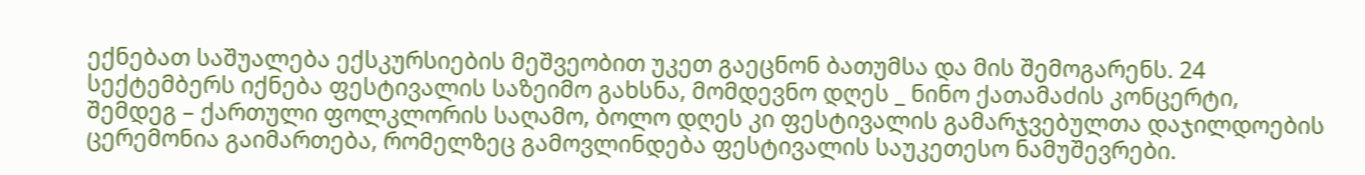ექნებათ საშუალება ექსკურსიების მეშვეობით უკეთ გაეცნონ ბათუმსა და მის შემოგარენს. 24 სექტემბერს იქნება ფესტივალის საზეიმო გახსნა, მომდევნო დღეს _ ნინო ქათამაძის კონცერტი, შემდეგ – ქართული ფოლკლორის საღამო, ბოლო დღეს კი ფესტივალის გამარჯვებულთა დაჯილდოების ცერემონია გაიმართება, რომელზეც გამოვლინდება ფესტივალის საუკეთესო ნამუშევრები.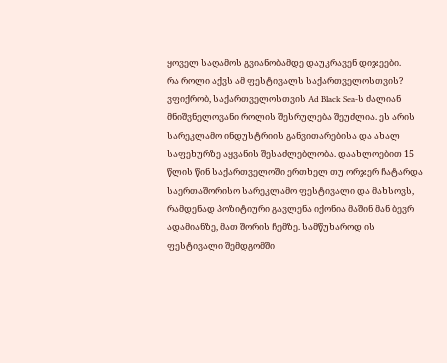ყოველ საღამოს გვიანობამდე დაუკრავენ დიჯეები.
რა როლი აქვს ამ ფესტივალს საქართველოსთვის?
ვფიქრობ, საქართველოსთვის Ad Black Sea-ს ძალიან მნიშვნელოვანი როლის შესრულება შეუძლია. ეს არის სარეკლამო ინდუსტრიის განვითარებისა და ახალ საფეხურზე აყვანის შესაძლებლობა. დაახლოებით 15 წლის წინ საქართველოში ერთხელ თუ ორჯერ ჩატარდა საერთაშორისო სარეკლამო ფესტივალი და მახსოვს, რამდენად პოზიტიური გავლენა იქონია მაშინ მან ბევრ ადამიანზე, მათ შორის ჩემზე. სამწუხაროდ ის ფესტივალი შემდგომში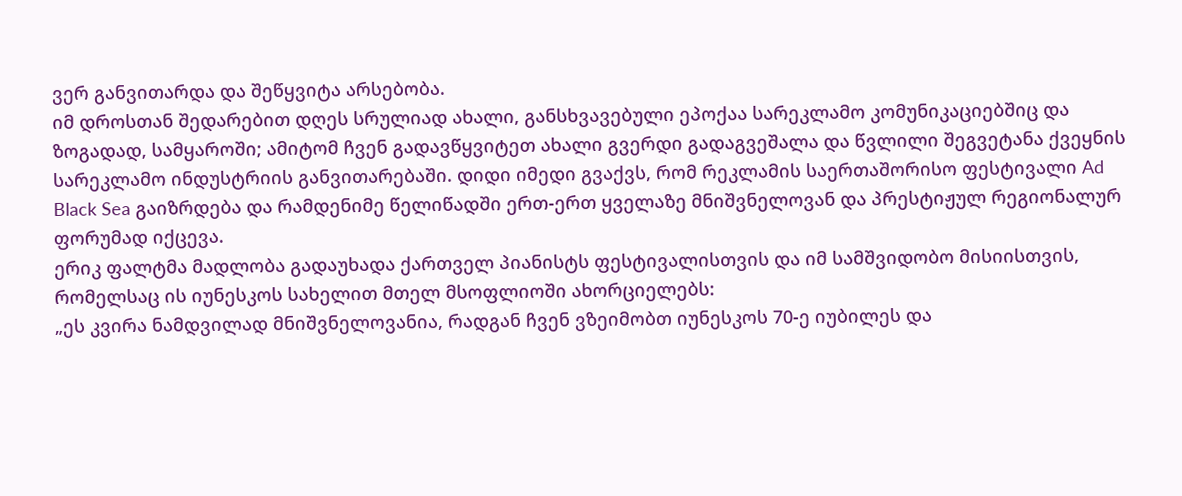ვერ განვითარდა და შეწყვიტა არსებობა.
იმ დროსთან შედარებით დღეს სრულიად ახალი, განსხვავებული ეპოქაა სარეკლამო კომუნიკაციებშიც და ზოგადად, სამყაროში; ამიტომ ჩვენ გადავწყვიტეთ ახალი გვერდი გადაგვეშალა და წვლილი შეგვეტანა ქვეყნის სარეკლამო ინდუსტრიის განვითარებაში. დიდი იმედი გვაქვს, რომ რეკლამის საერთაშორისო ფესტივალი Ad Black Sea გაიზრდება და რამდენიმე წელიწადში ერთ-ერთ ყველაზე მნიშვნელოვან და პრესტიჟულ რეგიონალურ ფორუმად იქცევა.
ერიკ ფალტმა მადლობა გადაუხადა ქართველ პიანისტს ფესტივალისთვის და იმ სამშვიდობო მისიისთვის, რომელსაც ის იუნესკოს სახელით მთელ მსოფლიოში ახორციელებს:
„ეს კვირა ნამდვილად მნიშვნელოვანია, რადგან ჩვენ ვზეიმობთ იუნესკოს 70-ე იუბილეს და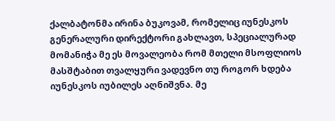ქალბატონმა ირინა ბუკოვამ, რომელიც იუნესკოს გენერალური დირექტორი გახლავთ, სპეციალურად მომანიჭა მე ეს მოვალეობა რომ მთელი მსოფლიოს მასშტაბით თვალყური ვადევნო თუ როგორ ხდება იუნესკოს იუბილეს აღნიშვნა. მე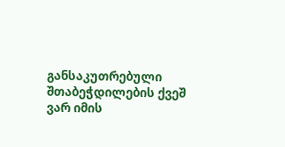განსაკუთრებული შთაბეჭდილების ქვეშ ვარ იმის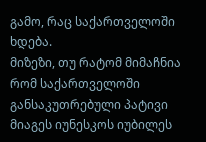გამო, რაც საქართველოში ხდება.
მიზეზი, თუ რატომ მიმაჩნია რომ საქართველოში განსაკუთრებული პატივი მიაგეს იუნესკოს იუბილეს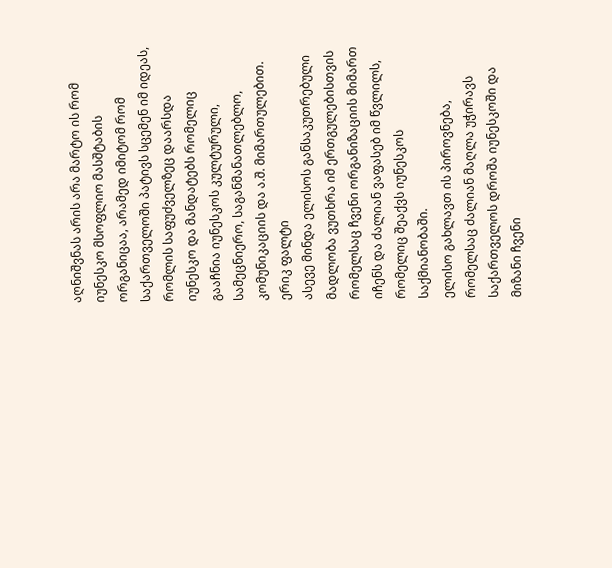აღნიშვნას არის არა მარტო ის რომ იუნესკო მსოფლიო მასშტაბის ორგანიცაა, არამედ იმიტომ რომ საქართველოში პატივს სცემენ იმ იდეას, რომლის საფუძველზეც დაარსდა იუნესკო და მანდატებს რომელიც გააჩნია იუნესკოს კულტურული, სამეცნიერო, საგანმანათლებლო, კომუნიკაციის და ა.შ. მიმართულებით.
ერიკ ფალტი
ასევე მინდა ელისოს განსაკუთრებული მადლობა ვუთხრა იმ ერთგულებისთვის რომელსაც ჩვენი ორგანიზაციის მიმართ იჩენს და ძალიან ვაფასებ იმ წვლილს, რომელიც შეაქვს იუნესკოს საქმიანობაში.
ელისო გახლავთ ის პიროვნება, რომელსაც ძალიან მაღლა უჭირავს საქართველოს დროშა იუნესკოში და მიზანი ჩვენი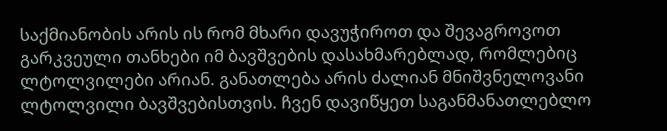საქმიანობის არის ის რომ მხარი დავუჭიროთ და შევაგროვოთ გარკვეული თანხები იმ ბავშვების დასახმარებლად, რომლებიც ლტოლვილები არიან. განათლება არის ძალიან მნიშვნელოვანი ლტოლვილი ბავშვებისთვის. ჩვენ დავიწყეთ საგანმანათლებლო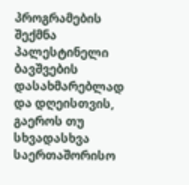პროგრამების შექმნა პალესტინელი ბავშვების დასახმარებლად და დღეისთვის, გაეროს თუ სხვადასხვა საერთაშორისო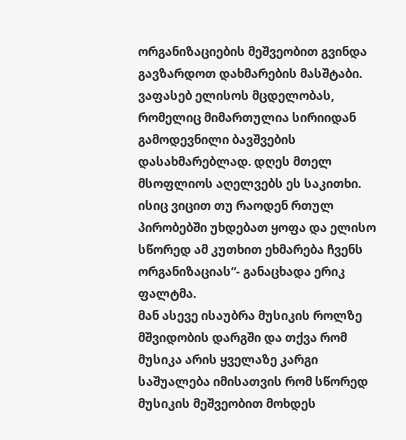ორგანიზაციების მეშვეობით გვინდა გავზარდოთ დახმარების მასშტაბი.
ვაფასებ ელისოს მცდელობას, რომელიც მიმართულია სირიიდან გამოდევნილი ბავშვების დასახმარებლად. დღეს მთელ მსოფლიოს აღელვებს ეს საკითხი. ისიც ვიცით თუ რაოდენ რთულ პირობებში უხდებათ ყოფა და ელისო სწორედ ამ კუთხით ეხმარება ჩვენს ორგანიზაციას“- განაცხადა ერიკ ფალტმა.
მან ასევე ისაუბრა მუსიკის როლზე მშვიდობის დარგში და თქვა რომ მუსიკა არის ყველაზე კარგი საშუალება იმისათვის რომ სწორედ მუსიკის მეშვეობით მოხდეს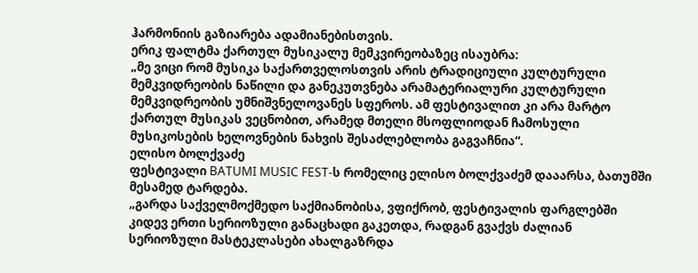ჰარმონიის გაზიარება ადამიანებისთვის.
ერიკ ფალტმა ქართულ მუსიკალუ მემკვირეობაზეც ისაუბრა:
„მე ვიცი რომ მუსიკა საქართველოსთვის არის ტრადიციული კულტურული მემკვიდრეობის ნაწილი და განეკუთვნება არამატერიალური კულტურული მემკვიდრეობის უმნიშვნელოვანეს სფეროს. ამ ფესტივალით კი არა მარტო ქართულ მუსიკას ვეცნობით, არამედ მთელი მსოფლიოდან ჩამოსული მუსიკოსების ხელოვნების ნახვის შესაძლებლობა გაგვაჩნია“.
ელისო ბოლქვაძე
ფესტივალი BATUMI MUSIC FEST-ს რომელიც ელისო ბოლქვაძემ დააარსა, ბათუმში მესამედ ტარდება.
„გარდა საქველმოქმედო საქმიანობისა, ვფიქრობ, ფესტივალის ფარგლებში კიდევ ერთი სერიოზული განაცხადი გაკეთდა, რადგან გვაქვს ძალიან სერიოზული მასტეკლასები ახალგაზრდა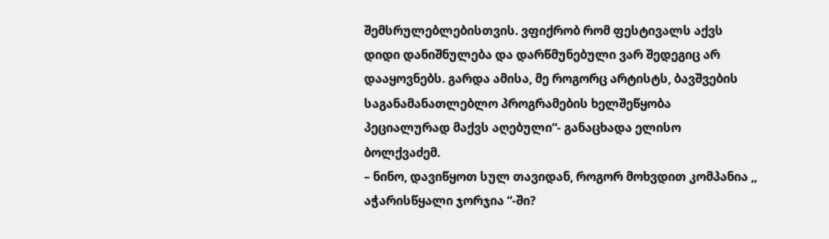შემსრულებლებისთვის. ვფიქრობ რომ ფესტივალს აქვს დიდი დანიშნულება და დარწმუნებული ვარ შედეგიც არ დააყოვნებს. გარდა ამისა, მე როგორც არტისტს, ბავშვების საგანამანათლებლო პროგრამების ხელშეწყობა პეციალურად მაქვს აღებული“- განაცხადა ელისო ბოლქვაძემ.
– ნინო, დავიწყოთ სულ თავიდან, როგორ მოხვდით კომპანია ,, აჭარისწყალი ჯორჯია “-ში?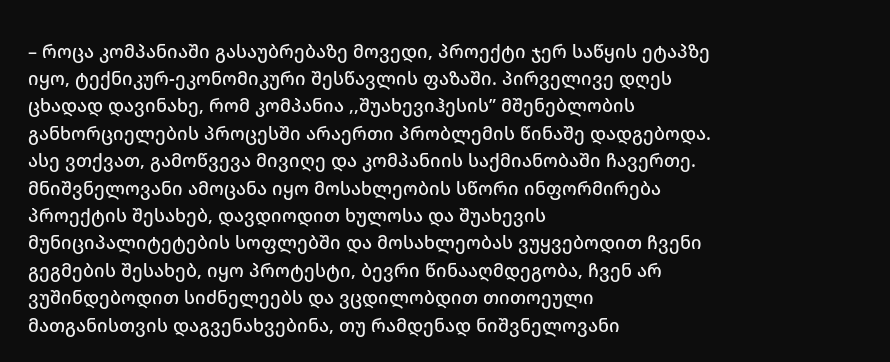– როცა კომპანიაში გასაუბრებაზე მოვედი, პროექტი ჯერ საწყის ეტაპზე იყო, ტექნიკურ-ეკონომიკური შესწავლის ფაზაში. პირველივე დღეს ცხადად დავინახე, რომ კომპანია ,,შუახევიჰესის” მშენებლობის განხორციელების პროცესში არაერთი პრობლემის წინაშე დადგებოდა. ასე ვთქვათ, გამოწვევა მივიღე და კომპანიის საქმიანობაში ჩავერთე. მნიშვნელოვანი ამოცანა იყო მოსახლეობის სწორი ინფორმირება პროექტის შესახებ, დავდიოდით ხულოსა და შუახევის მუნიციპალიტეტების სოფლებში და მოსახლეობას ვუყვებოდით ჩვენი გეგმების შესახებ, იყო პროტესტი, ბევრი წინააღმდეგობა, ჩვენ არ ვუშინდებოდით სიძნელეებს და ვცდილობდით თითოეული მათგანისთვის დაგვენახვებინა, თუ რამდენად ნიშვნელოვანი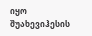იყო შუახევიჰესის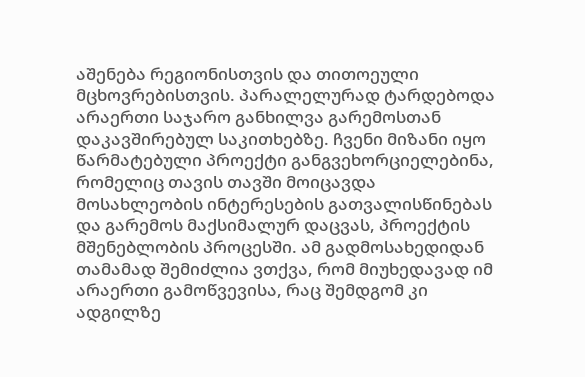აშენება რეგიონისთვის და თითოეული მცხოვრებისთვის. პარალელურად ტარდებოდა არაერთი საჯარო განხილვა გარემოსთან დაკავშირებულ საკითხებზე. ჩვენი მიზანი იყო წარმატებული პროექტი განგვეხორციელებინა, რომელიც თავის თავში მოიცავდა მოსახლეობის ინტერესების გათვალისწინებას და გარემოს მაქსიმალურ დაცვას, პროექტის მშენებლობის პროცესში. ამ გადმოსახედიდან თამამად შემიძლია ვთქვა, რომ მიუხედავად იმ არაერთი გამოწვევისა, რაც შემდგომ კი ადგილზე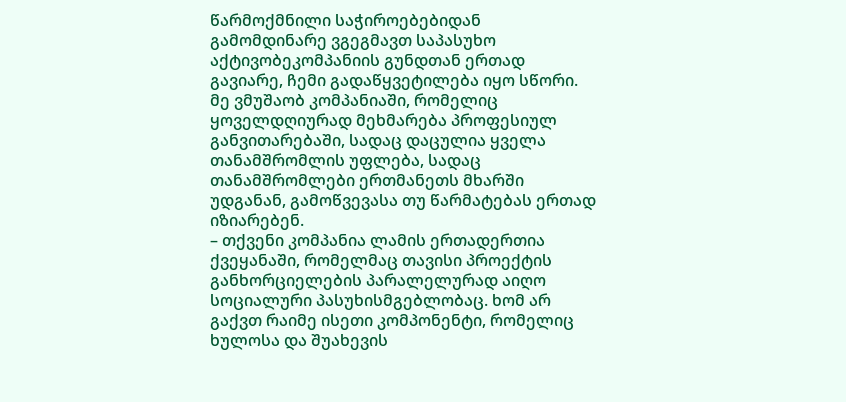წარმოქმნილი საჭიროებებიდან გამომდინარე ვგეგმავთ საპასუხო აქტივობეკომპანიის გუნდთან ერთად გავიარე, ჩემი გადაწყვეტილება იყო სწორი. მე ვმუშაობ კომპანიაში, რომელიც ყოველდღიურად მეხმარება პროფესიულ განვითარებაში, სადაც დაცულია ყველა თანამშრომლის უფლება, სადაც თანამშრომლები ერთმანეთს მხარში უდგანან, გამოწვევასა თუ წარმატებას ერთად იზიარებენ.
– თქვენი კომპანია ლამის ერთადერთია ქვეყანაში, რომელმაც თავისი პროექტის განხორციელების პარალელურად აიღო სოციალური პასუხისმგებლობაც. ხომ არ გაქვთ რაიმე ისეთი კომპონენტი, რომელიც ხულოსა და შუახევის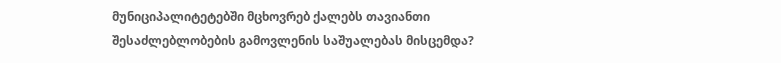მუნიციპალიტეტებში მცხოვრებ ქალებს თავიანთი შესაძლებლობების გამოვლენის საშუალებას მისცემდა?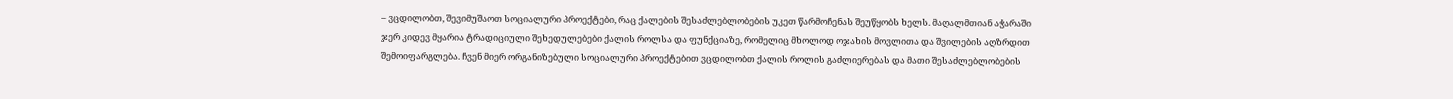– ვცდილობთ, შევიმუშაოთ სოციალური პროექტები, რაც ქალების შესაძლებლობების უკეთ წარმოჩენას შეუწყობს ხელს. მაღალმთიან აჭარაში ჯერ კიდევ მყარია ტრადიციული შეხედულებები ქალის როლსა და ფუნქციაზე, რომელიც მხოლოდ ოჯახის მოვლითა და შვილების აღზრდით შემოიფარგლება. ჩვენ მიერ ორგანიზებული სოციალური პროექტებით ვცდილობთ ქალის როლის გაძლიერებას და მათი შესაძლებლობების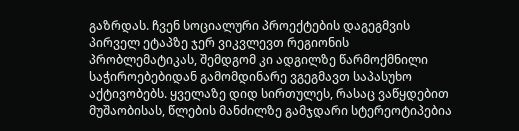გაზრდას. ჩვენ სოციალური პროექტების დაგეგმვის პირველ ეტაპზე ჯერ ვიკვლევთ რეგიონის პრობლემატიკას, შემდგომ კი ადგილზე წარმოქმნილი საჭიროებებიდან გამომდინარე ვგეგმავთ საპასუხო აქტივობებს. ყველაზე დიდ სირთულეს, რასაც ვაწყდებით მუშაობისას, წლების მანძილზე გამჯდარი სტერეოტიპებია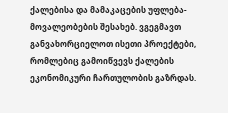ქალებისა და მამაკაცების უფლება-მოვალეობების შესახებ. ვგეგმავთ განვახორციელოთ ისეთი პროექტები, რომლებიც გამოიწვევს ქალების ეკონომიკური ჩართულობის გაზრდას.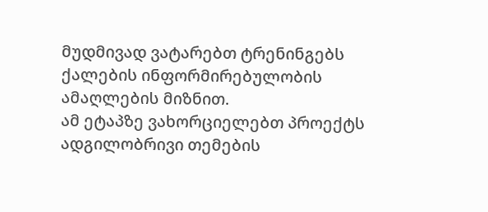მუდმივად ვატარებთ ტრენინგებს ქალების ინფორმირებულობის ამაღლების მიზნით.
ამ ეტაპზე ვახორციელებთ პროექტს ადგილობრივი თემების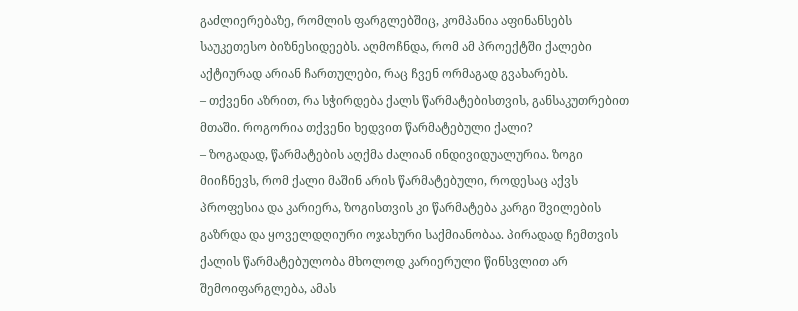გაძლიერებაზე, რომლის ფარგლებშიც, კომპანია აფინანსებს საუკეთესო ბიზნესიდეებს. აღმოჩნდა, რომ ამ პროექტში ქალები აქტიურად არიან ჩართულები, რაც ჩვენ ორმაგად გვახარებს.
– თქვენი აზრით, რა სჭირდება ქალს წარმატებისთვის, განსაკუთრებით მთაში. როგორია თქვენი ხედვით წარმატებული ქალი?
– ზოგადად, წარმატების აღქმა ძალიან ინდივიდუალურია. ზოგი მიიჩნევს, რომ ქალი მაშინ არის წარმატებული, როდესაც აქვს პროფესია და კარიერა, ზოგისთვის კი წარმატება კარგი შვილების გაზრდა და ყოველდღიური ოჯახური საქმიანობაა. პირადად ჩემთვის ქალის წარმატებულობა მხოლოდ კარიერული წინსვლით არ შემოიფარგლება, ამას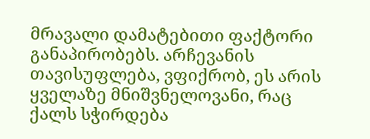მრავალი დამატებითი ფაქტორი განაპირობებს. არჩევანის თავისუფლება, ვფიქრობ, ეს არის ყველაზე მნიშვნელოვანი, რაც ქალს სჭირდება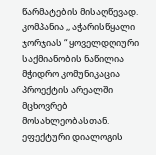წარმატების მისაღწევად.
კომპანია ,, აჭარისწყალი ჯორჯიას “ ყოველდღიური საქმიანობის ნაწილია მჭიდრო კომუნიკაცია პროექტის არეალში მცხოვრებ მოსახლეობასთან. ეფექტური დიალოგის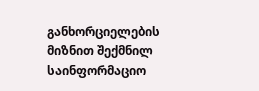განხორციელების მიზნით შექმნილ საინფორმაციო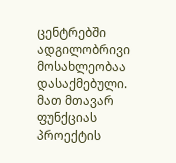ცენტრებში ადგილობრივი მოსახლეობაა დასაქმებული. მათ მთავარ ფუნქციას პროექტის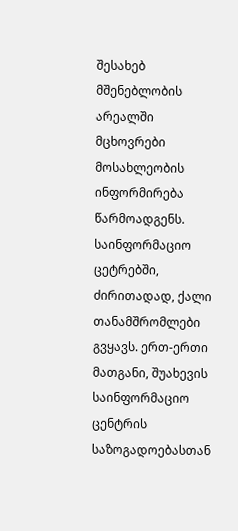შესახებ მშენებლობის არეალში მცხოვრები მოსახლეობის ინფორმირება წარმოადგენს. საინფორმაციო ცეტრებში, ძირითადად, ქალი თანამშრომლები გვყავს. ერთ-ერთი მათგანი, შუახევის საინფორმაციო ცენტრის საზოგადოებასთან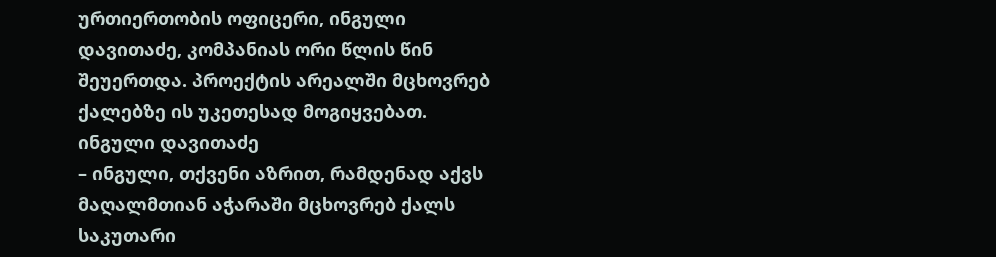ურთიერთობის ოფიცერი, ინგული დავითაძე, კომპანიას ორი წლის წინ შეუერთდა. პროექტის არეალში მცხოვრებ ქალებზე ის უკეთესად მოგიყვებათ.
ინგული დავითაძე
– ინგული, თქვენი აზრით, რამდენად აქვს მაღალმთიან აჭარაში მცხოვრებ ქალს საკუთარი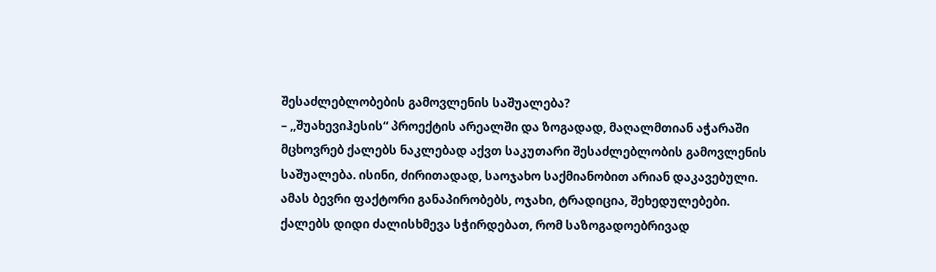შესაძლებლობების გამოვლენის საშუალება?
– ,,შუახევიჰესის“ პროექტის არეალში და ზოგადად, მაღალმთიან აჭარაში მცხოვრებ ქალებს ნაკლებად აქვთ საკუთარი შესაძლებლობის გამოვლენის საშუალება. ისინი, ძირითადად, საოჯახო საქმიანობით არიან დაკავებული. ამას ბევრი ფაქტორი განაპირობებს, ოჯახი, ტრადიცია, შეხედულებები. ქალებს დიდი ძალისხმევა სჭირდებათ, რომ საზოგადოებრივად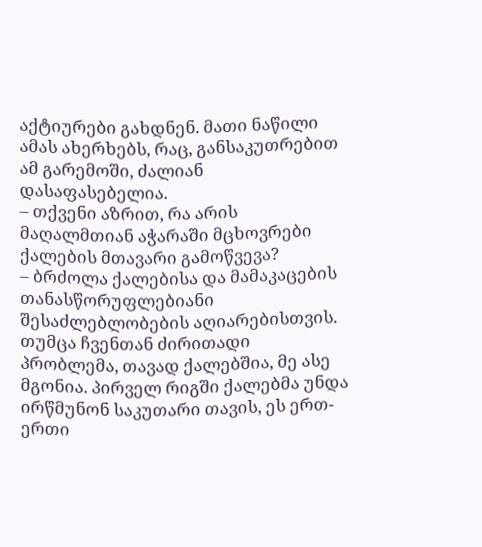აქტიურები გახდნენ. მათი ნაწილი ამას ახერხებს, რაც, განსაკუთრებით ამ გარემოში, ძალიან დასაფასებელია.
– თქვენი აზრით, რა არის მაღალმთიან აჭარაში მცხოვრები ქალების მთავარი გამოწვევა?
– ბრძოლა ქალებისა და მამაკაცების თანასწორუფლებიანი შესაძლებლობების აღიარებისთვის. თუმცა ჩვენთან ძირითადი პრობლემა, თავად ქალებშია, მე ასე მგონია. პირველ რიგში ქალებმა უნდა ირწმუნონ საკუთარი თავის, ეს ერთ-ერთი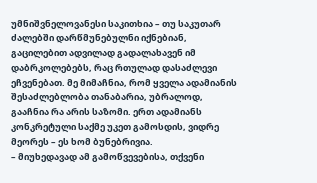უმნიშვნელოვანესი საკითხია – თუ საკუთარ ძალებში დარწმუნებულნი იქნებიან, გაცილებით ადვილად გადალახავენ იმ დაბრკოლებებს, რაც რთულად დასაძლევი ეჩვენებათ. მე მიმაჩნია, რომ ყველა ადამიანის შესაძლებლობა თანაბარია, უბრალოდ, გააჩნია რა არის საზომი. ერთ ადამიანს კონკრეტული საქმე უკეთ გამოსდის, ვიდრე მეორეს – ეს ხომ ბუნებრივია.
– მიუხედავად ამ გამოწვევებისა, თქვენი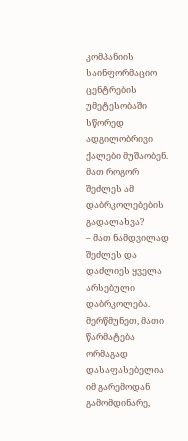კომპანიის საინფორმაციო ცენტრების უმეტესობაში სწორედ ადგილობრივი ქალები მუშაობენ. მათ როგორ შეძლეს ამ დაბრკოლებების გადალახვა?
– მათ ნამდვილად შეძლეს და დაძლიეს ყველა არსებული დაბრკოლება. მერწმუნეთ, მათი წარმატება ორმაგად დასაფასებელია იმ გარემოდან გამომდინარე,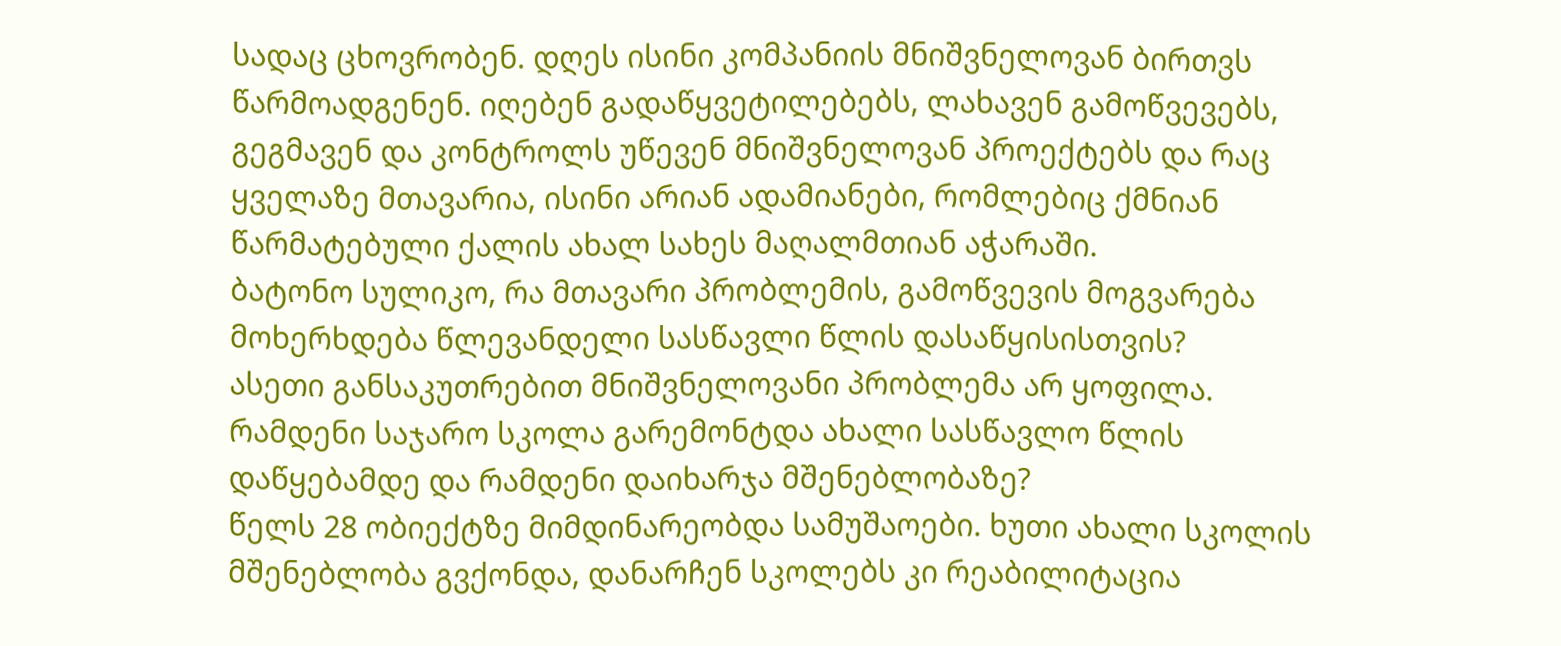სადაც ცხოვრობენ. დღეს ისინი კომპანიის მნიშვნელოვან ბირთვს წარმოადგენენ. იღებენ გადაწყვეტილებებს, ლახავენ გამოწვევებს, გეგმავენ და კონტროლს უწევენ მნიშვნელოვან პროექტებს და რაც ყველაზე მთავარია, ისინი არიან ადამიანები, რომლებიც ქმნიან წარმატებული ქალის ახალ სახეს მაღალმთიან აჭარაში.
ბატონო სულიკო, რა მთავარი პრობლემის, გამოწვევის მოგვარება მოხერხდება წლევანდელი სასწავლი წლის დასაწყისისთვის?
ასეთი განსაკუთრებით მნიშვნელოვანი პრობლემა არ ყოფილა.
რამდენი საჯარო სკოლა გარემონტდა ახალი სასწავლო წლის დაწყებამდე და რამდენი დაიხარჯა მშენებლობაზე?
წელს 28 ობიექტზე მიმდინარეობდა სამუშაოები. ხუთი ახალი სკოლის მშენებლობა გვქონდა, დანარჩენ სკოლებს კი რეაბილიტაცია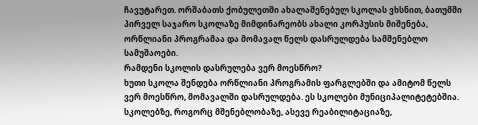ჩავუტარეთ. ორშაბათს ქობულეთში ახალაშენებულ სკოლას ვხსნით, ბათუმში პირველ საჯარო სკოლაზე მიმდინარეობს ახალი კორპუსის მიშენება, ორწლიანი პროგრამაა და მომავალ წელს დასრულდება სამშენებლო სამუშაოები.
რამდენი სკოლის დასრულება ვერ მოესწრო?
ხუთი სკოლა შენდება ორწლიანი პროგრამის ფარგლებში და ამიტომ წელს ვერ მოესწრო, მომავალში დასრულდება. ეს სკოლები მუნიციპალიტეტებშია. სკოლებზე, როგორც მშენებლობაზე, ასევე რეაბილიტაციაზე,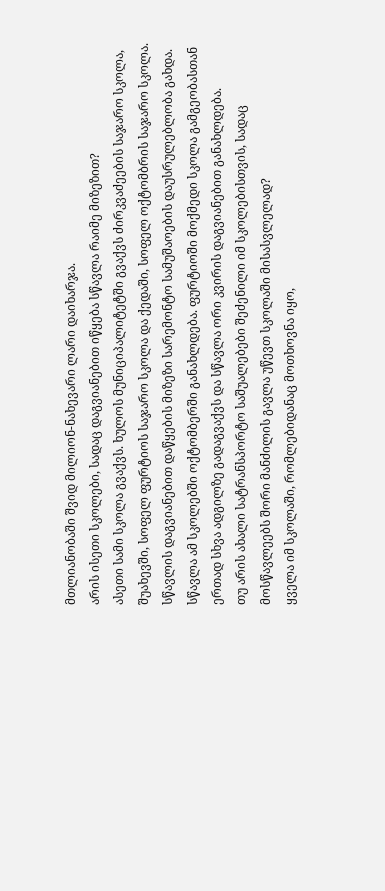მთლიანობაში შვიდ მილიონ-ნახევარი ლარი დაიხარჯა.
არის ისეთი სკოლები, სადაც დაგვიანებით იწყება სწავლა რაიმე მიზეზით?
ასეთი სამი სკოლა გვაქვს. ხულოს მუნიციპალიტეტში გვაქვს ძირკვაძეების საჯარო სკოლა, შუახევში, სოფელ ფურტიოს საჯარო სკოლა და ქედაში, სოფელ ოქტომბრის საჯარო სკოლა. სწავლის დაგვიანებით დაწყების მიზეზი სარემონტო სამუშაოების დაუსრულებლობა გახდა. სწავლა ამ სკოლებში ოქტომბერში განახლდება. ფურტიოში მოქმედი სკოლა გამგეობასთან ერთად სხვა ადგილზე გადაგვაქვს და სწავლა ორი კვირის დაგვიანებით განახლდება.
თუ არის ახალი სატრანსპორტო საშუალებები შეძენილი იმ სკოლებისთვის, სადაც მოსწავლეებს შორი მანძილის გავლა უწევთ სკოლაში მისასვლელად?
ყველა იმ სკოლაში, რომლებიდანაც მოთხოვნა იყო,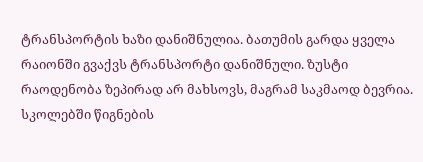ტრანსპორტის ხაზი დანიშნულია. ბათუმის გარდა ყველა რაიონში გვაქვს ტრანსპორტი დანიშნული. ზუსტი რაოდენობა ზეპირად არ მახსოვს, მაგრამ საკმაოდ ბევრია.
სკოლებში წიგნების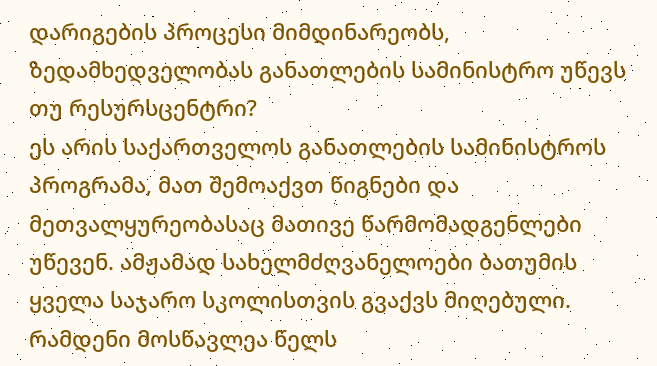დარიგების პროცესი მიმდინარეობს, ზედამხედველობას განათლების სამინისტრო უწევს თუ რესურსცენტრი?
ეს არის საქართველოს განათლების სამინისტროს პროგრამა, მათ შემოაქვთ წიგნები და მეთვალყურეობასაც მათივე წარმომადგენლები უწევენ. ამჟამად სახელმძღვანელოები ბათუმის ყველა საჯარო სკოლისთვის გვაქვს მიღებული.
რამდენი მოსწავლეა წელს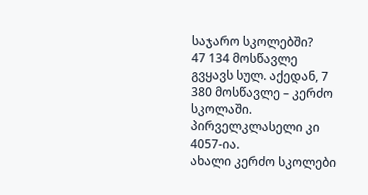საჯარო სკოლებში?
47 134 მოსწავლე გვყავს სულ. აქედან, 7 380 მოსწავლე – კერძო სკოლაში. პირველკლასელი კი 4057-ია.
ახალი კერძო სკოლები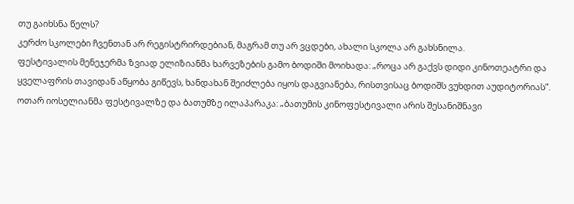თუ გაიხსნა წელს?
კერძო სკოლები ჩვენთან არ რეგისტრირდებიან, მაგრამ თუ არ ვცდები, ახალი სკოლა არ გახსნილა.
ფესტივალის მენეჯერმა ზვიად ელიზიანმა ხარვეზების გამო ბოდიში მოიხადა: „როცა არ გაქვს დიდი კინოთეატრი და ყველაფრის თავიდან აწყობა გიწევს, ხანდახან შეიძლება იყოს დაგვიანება, რისთვისაც ბოდიშს ვუხდით აუდიტორიას“.
ოთარ იოსელიანმა ფესტივალზე და ბათუმზე ილაპარაკა: „ბათუმის კინოფესტივალი არის შესანიშნავი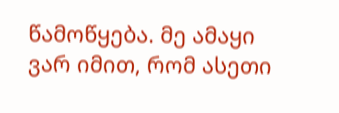წამოწყება. მე ამაყი ვარ იმით, რომ ასეთი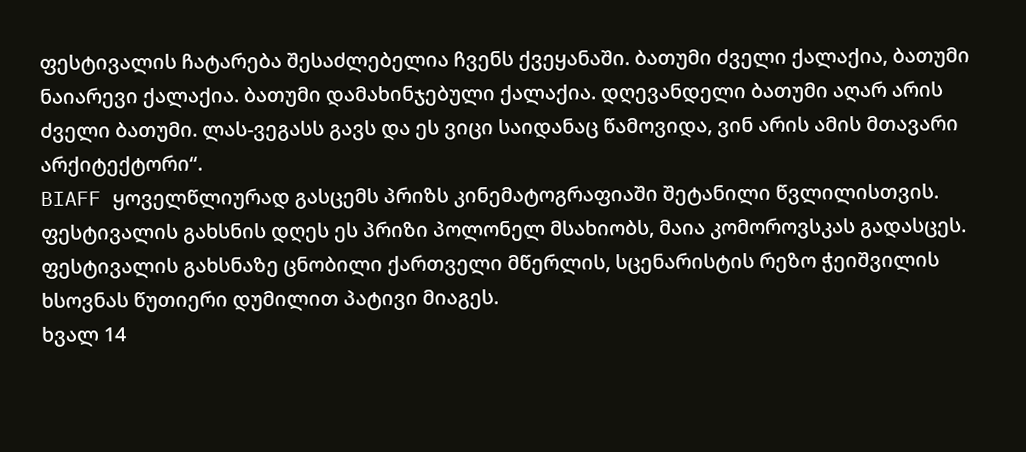ფესტივალის ჩატარება შესაძლებელია ჩვენს ქვეყანაში. ბათუმი ძველი ქალაქია, ბათუმი ნაიარევი ქალაქია. ბათუმი დამახინჯებული ქალაქია. დღევანდელი ბათუმი აღარ არის ძველი ბათუმი. ლას-ვეგასს გავს და ეს ვიცი საიდანაც წამოვიდა, ვინ არის ამის მთავარი არქიტექტორი“.
BIAFF ყოველწლიურად გასცემს პრიზს კინემატოგრაფიაში შეტანილი წვლილისთვის. ფესტივალის გახსნის დღეს ეს პრიზი პოლონელ მსახიობს, მაია კომოროვსკას გადასცეს.
ფესტივალის გახსნაზე ცნობილი ქართველი მწერლის, სცენარისტის რეზო ჭეიშვილის ხსოვნას წუთიერი დუმილით პატივი მიაგეს.
ხვალ 14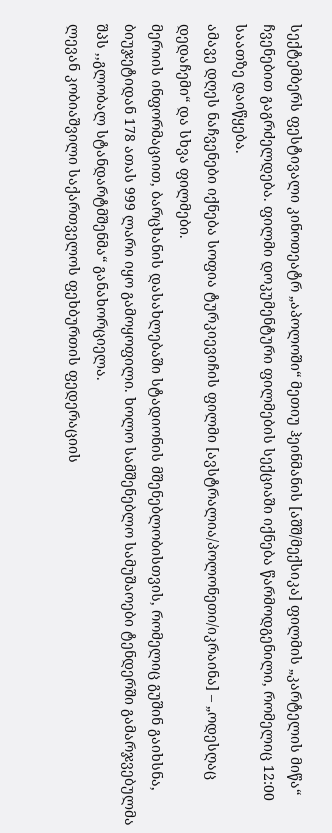სექტემბერს ფესტივალი კინოთეატრ „აპოლოში“ მეთიუ ჰეინმანის [აშშ/მექსიკა] ფილმის „კარტელის მიწა“ ჩვენებით გაგრძელდება. ფილმი დოკუმენტური ფილმების სექციაში იქნება წარმოდგენილი, რომელიც 12:00 საათზე დაიწყება.
ამავე დღეს ნაჩვენები იქნება სოფია ტურკიევიჩის ფილმი [ავსტრალია/პოლონეთი/იკრაინა] – „ოდესღაც დედაჩემი“ და სხვა ფილმები.
მერიის ინფორმაციით, ბარცხანის დასახლებაში სტადიონის მშენებლობისთვის, რომელიც გუშინ გაიხსნა, ბიუჯეტიდან 178 ათას 999 ლარი იყო გამოყოფილი. ხოლო სამშენებლო სამუშაოები ტენდერში გამარჯვებულმა შპს ,,გლობალ სტანდარტმშენმა“ განახორციელა.
ლევან კობიაშვილი საქართველოს ფეხბურთის ფედერაციის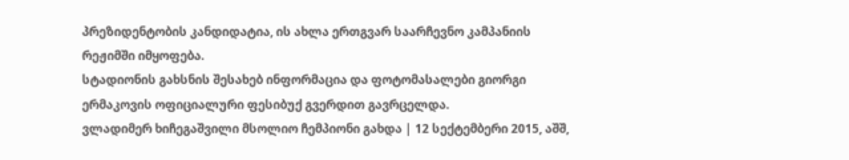პრეზიდენტობის კანდიდატია, ის ახლა ერთგვარ საარჩევნო კამპანიის რეჟიმში იმყოფება.
სტადიონის გახსნის შესახებ ინფორმაცია და ფოტომასალები გიორგი ერმაკოვის ოფიციალური ფესიბუქ გვერდით გავრცელდა.
ვლადიმერ ხიჩეგაშვილი მსოლიო ჩემპიონი გახდა | 12 სექტემბერი 2015, აშშ,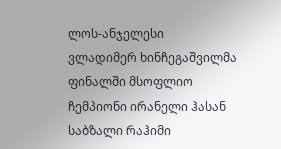ლოს-ანჯელესი
ვლადიმერ ხინჩეგაშვილმა ფინალში მსოფლიო ჩემპიონი ირანელი ჰასან საბზალი რაჰიმი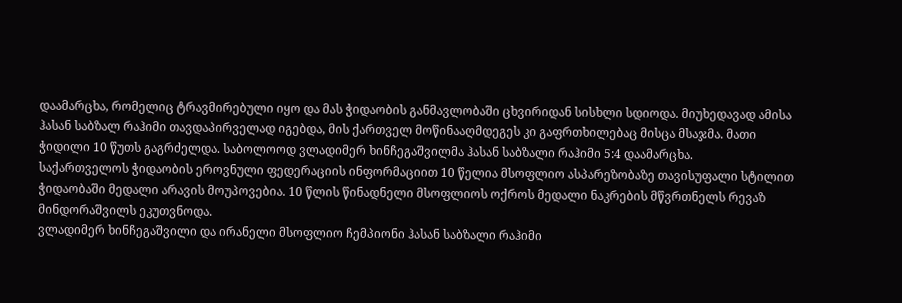დაამარცხა, რომელიც ტრავმირებული იყო და მას ჭიდაობის განმავლობაში ცხვირიდან სისხლი სდიოდა. მიუხედავად ამისა ჰასან საბზალ რაჰიმი თავდაპირველად იგებდა, მის ქართველ მოწინააღმდეგეს კი გაფრთხილებაც მისცა მსაჯმა. მათი ჭიდილი 10 წუთს გაგრძელდა. საბოლოოდ ვლადიმერ ხინჩეგაშვილმა ჰასან საბზალი რაჰიმი 5:4 დაამარცხა.
საქართველოს ჭიდაობის ეროვნული ფედერაციის ინფორმაციით 10 წელია მსოფლიო ასპარეზობაზე თავისუფალი სტილით ჭიდაობაში მედალი არავის მოუპოვებია. 10 წლის წინადნელი მსოფლიოს ოქროს მედალი ნაკრების მწვრთნელს რევაზ მინდორაშვილს ეკუთვნოდა.
ვლადიმერ ხინჩეგაშვილი და ირანელი მსოფლიო ჩემპიონი ჰასან საბზალი რაჰიმი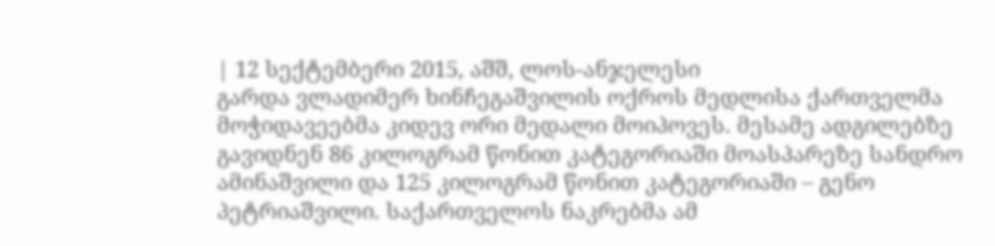| 12 სექტემბერი 2015, აშშ, ლოს-ანჯელესი
გარდა ვლადიმერ ხინჩეგაშვილის ოქროს მედლისა ქართველმა მოჭიდავეებმა კიდევ ორი მედალი მოიპოვეს. მესამე ადგილებზე გავიდნენ 86 კილოგრამ წონით კატეგორიაში მოასპარეზე სანდრო ამინაშვილი და 125 კილოგრამ წონით კატეგორიაში – გენო პეტრიაშვილი. საქართველოს ნაკრებმა ამ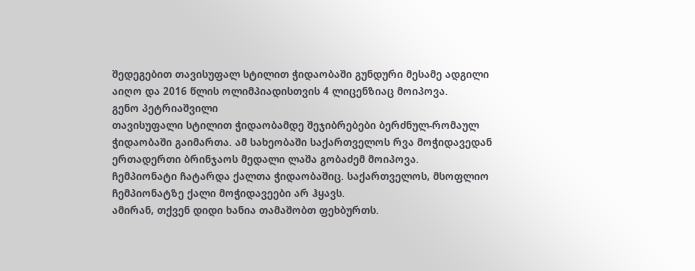შედეგებით თავისუფალ სტილით ჭიდაობაში გუნდური მესამე ადგილი აიღო და 2016 წლის ოლიმპიადისთვის 4 ლიცენზიაც მოიპოვა.
გენო პეტრიაშვილი
თავისუფალი სტილით ჭიდაობამდე შეჯიბრებები ბერძნულ-რომაულ ჭიდაობაში გაიმართა. ამ სახეობაში საქართველოს რვა მოჭიდავედან ერთადერთი ბრინჯაოს მედალი ლაშა გობაძემ მოიპოვა.
ჩემპიონატი ჩატარდა ქალთა ჭიდაობაშიც. საქართველოს, მსოფლიო ჩემპიონატზე ქალი მოჭიდავეები არ ჰყავს.
ამირან, თქვენ დიდი ხანია თამაშობთ ფეხბურთს.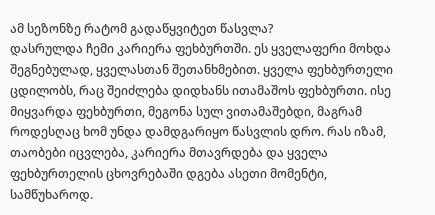ამ სეზონზე რატომ გადაწყვიტეთ წასვლა?
დასრულდა ჩემი კარიერა ფეხბურთში. ეს ყველაფერი მოხდა შეგნებულად, ყველასთან შეთანხმებით. ყველა ფეხბურთელი ცდილობს, რაც შეიძლება დიდხანს ითამაშოს ფეხბურთი. ისე მიყვარდა ფეხბურთი, მეგონა სულ ვითამაშებდი, მაგრამ როდესღაც ხომ უნდა დამდგარიყო წასვლის დრო. რას იზამ, თაობები იცვლება, კარიერა მთავრდება და ყველა ფეხბურთელის ცხოვრებაში დგება ასეთი მომენტი, სამწუხაროდ.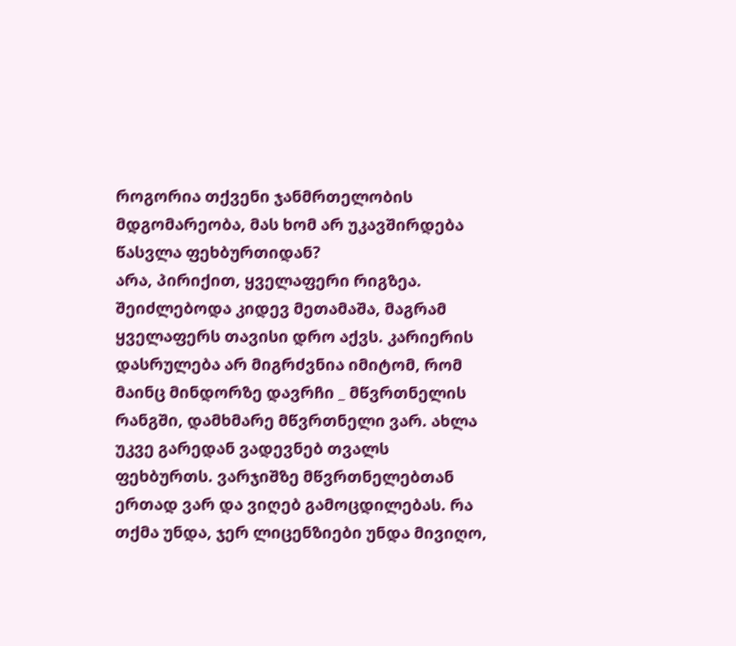როგორია თქვენი ჯანმრთელობის მდგომარეობა, მას ხომ არ უკავშირდება წასვლა ფეხბურთიდან?
არა, პირიქით, ყველაფერი რიგზეა. შეიძლებოდა კიდევ მეთამაშა, მაგრამ ყველაფერს თავისი დრო აქვს. კარიერის დასრულება არ მიგრძვნია იმიტომ, რომ მაინც მინდორზე დავრჩი _ მწვრთნელის რანგში, დამხმარე მწვრთნელი ვარ. ახლა უკვე გარედან ვადევნებ თვალს ფეხბურთს. ვარჯიშზე მწვრთნელებთან ერთად ვარ და ვიღებ გამოცდილებას. რა თქმა უნდა, ჯერ ლიცენზიები უნდა მივიღო,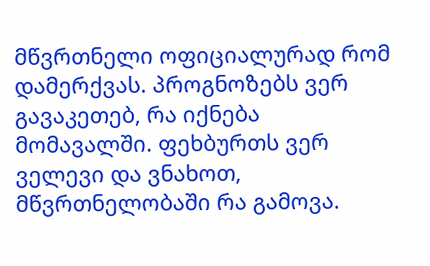მწვრთნელი ოფიციალურად რომ დამერქვას. პროგნოზებს ვერ გავაკეთებ, რა იქნება მომავალში. ფეხბურთს ვერ ველევი და ვნახოთ, მწვრთნელობაში რა გამოვა.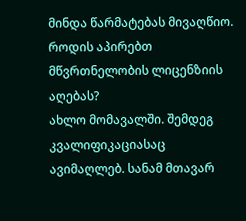მინდა წარმატებას მივაღწიო.
როდის აპირებთ მწვრთნელობის ლიცენზიის აღებას?
ახლო მომავალში. შემდეგ კვალიფიკაციასაც ავიმაღლებ. სანამ მთავარ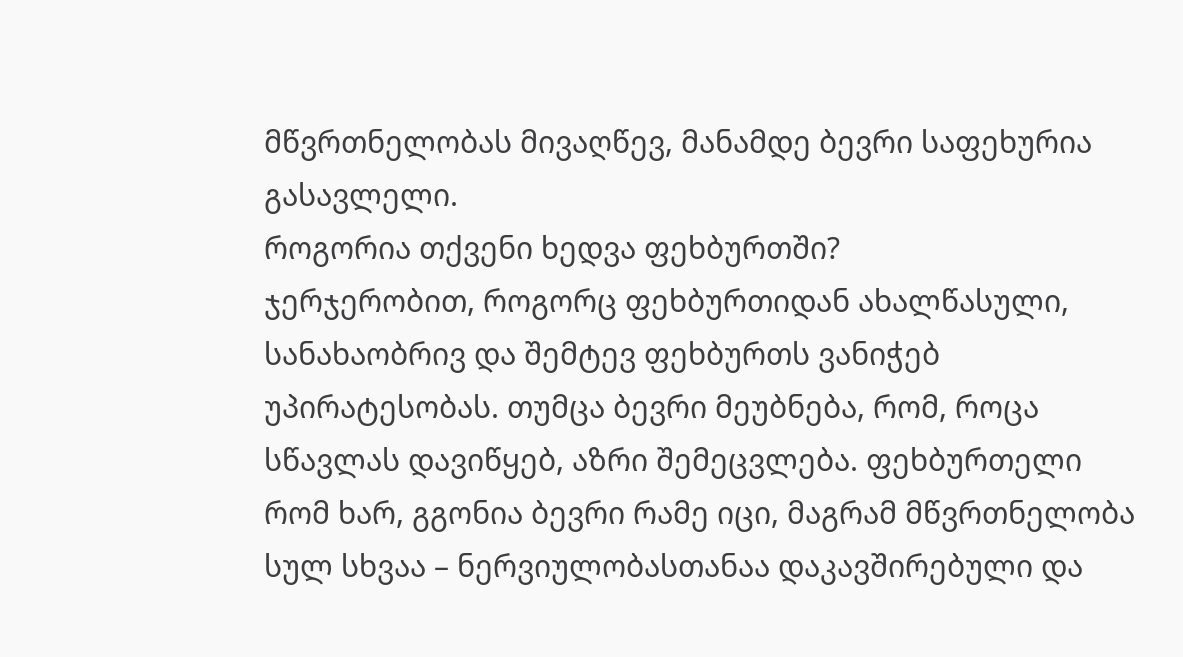მწვრთნელობას მივაღწევ, მანამდე ბევრი საფეხურია გასავლელი.
როგორია თქვენი ხედვა ფეხბურთში?
ჯერჯერობით, როგორც ფეხბურთიდან ახალწასული, სანახაობრივ და შემტევ ფეხბურთს ვანიჭებ უპირატესობას. თუმცა ბევრი მეუბნება, რომ, როცა სწავლას დავიწყებ, აზრი შემეცვლება. ფეხბურთელი რომ ხარ, გგონია ბევრი რამე იცი, მაგრამ მწვრთნელობა სულ სხვაა – ნერვიულობასთანაა დაკავშირებული და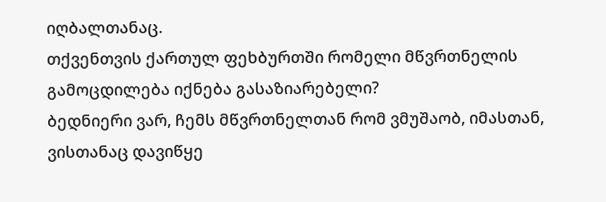იღბალთანაც.
თქვენთვის ქართულ ფეხბურთში რომელი მწვრთნელის გამოცდილება იქნება გასაზიარებელი?
ბედნიერი ვარ, ჩემს მწვრთნელთან რომ ვმუშაობ, იმასთან, ვისთანაც დავიწყე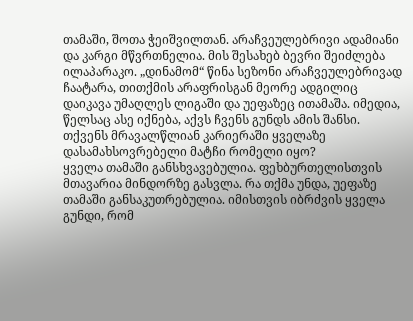თამაში, შოთა ჭეიშვილთან. არაჩვეულებრივი ადამიანი და კარგი მწვრთნელია. მის შესახებ ბევრი შეიძლება ილაპარაკო. „დინამომ“ წინა სეზონი არაჩვეულებრივად ჩაატარა, თითქმის არაფრისგან მეორე ადგილიც დაიკავა უმაღლეს ლიგაში და უეფაზეც ითამაშა. იმედია, წელსაც ასე იქნება, აქვს ჩვენს გუნდს ამის შანსი.
თქვენს მრავალწლიან კარიერაში ყველაზე დასამახსოვრებელი მატჩი რომელი იყო?
ყველა თამაში განსხვავებულია. ფეხბურთელისთვის მთავარია მინდორზე გასვლა. რა თქმა უნდა, უეფაზე თამაში განსაკუთრებულია. იმისთვის იბრძვის ყველა გუნდი, რომ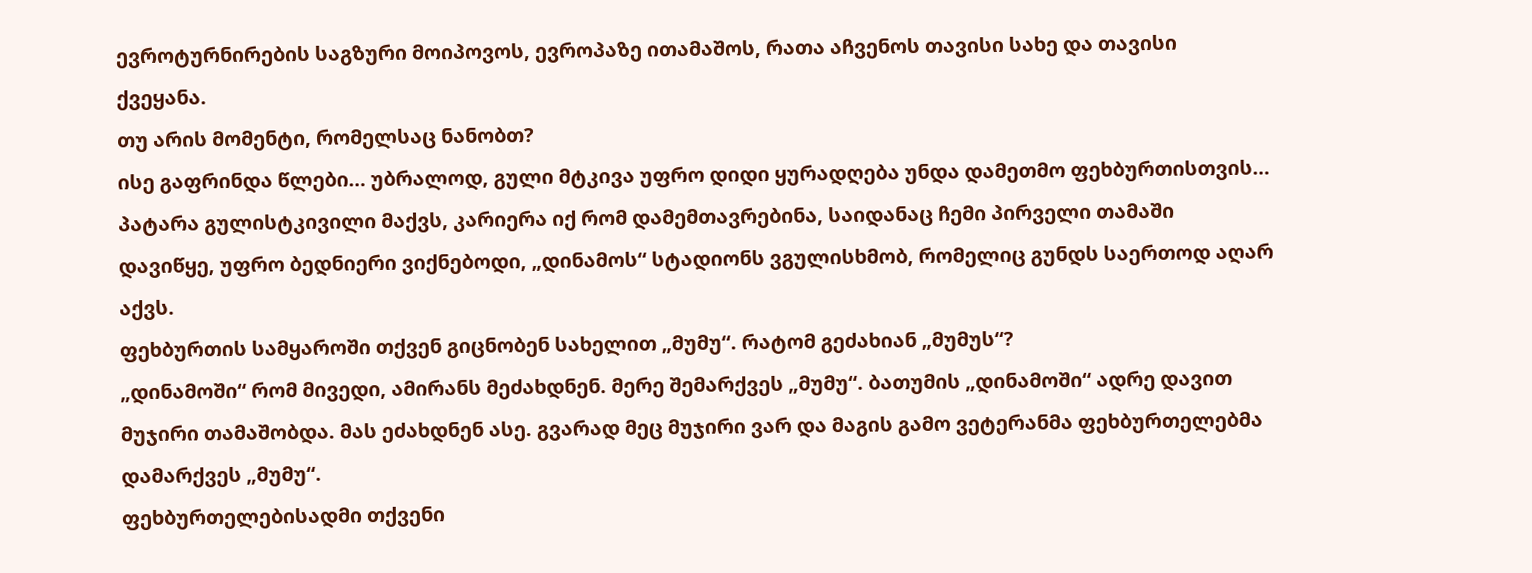ევროტურნირების საგზური მოიპოვოს, ევროპაზე ითამაშოს, რათა აჩვენოს თავისი სახე და თავისი ქვეყანა.
თუ არის მომენტი, რომელსაც ნანობთ?
ისე გაფრინდა წლები… უბრალოდ, გული მტკივა უფრო დიდი ყურადღება უნდა დამეთმო ფეხბურთისთვის… პატარა გულისტკივილი მაქვს, კარიერა იქ რომ დამემთავრებინა, საიდანაც ჩემი პირველი თამაში დავიწყე, უფრო ბედნიერი ვიქნებოდი, „დინამოს“ სტადიონს ვგულისხმობ, რომელიც გუნდს საერთოდ აღარ აქვს.
ფეხბურთის სამყაროში თქვენ გიცნობენ სახელით „მუმუ“. რატომ გეძახიან „მუმუს“?
„დინამოში“ რომ მივედი, ამირანს მეძახდნენ. მერე შემარქვეს „მუმუ“. ბათუმის „დინამოში“ ადრე დავით მუჯირი თამაშობდა. მას ეძახდნენ ასე. გვარად მეც მუჯირი ვარ და მაგის გამო ვეტერანმა ფეხბურთელებმა დამარქვეს „მუმუ“.
ფეხბურთელებისადმი თქვენი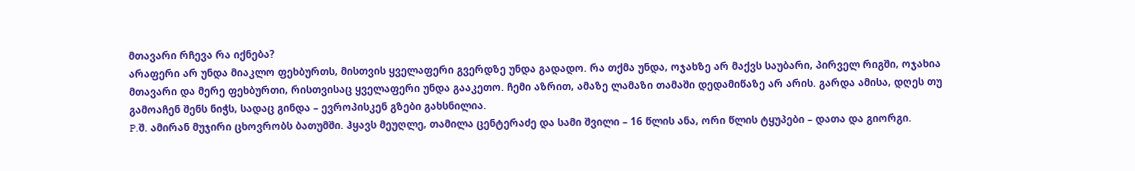მთავარი რჩევა რა იქნება?
არაფერი არ უნდა მიაკლო ფეხბურთს, მისთვის ყველაფერი გვერდზე უნდა გადადო. რა თქმა უნდა, ოჯახზე არ მაქვს საუბარი, პირველ რიგში, ოჯახია მთავარი და მერე ფეხბურთი, რისთვისაც ყველაფერი უნდა გააკეთო. ჩემი აზრით, ამაზე ლამაზი თამაში დედამიწაზე არ არის. გარდა ამისა, დღეს თუ გამოაჩენ შენს ნიჭს, სადაც გინდა – ევროპისკენ გზები გახსნილია.
P.შ. ამირან მუჯირი ცხოვრობს ბათუმში. ჰყავს მეუღლე, თამილა ცენტერაძე და სამი შვილი – 16 წლის ანა, ორი წლის ტყუპები – დათა და გიორგი.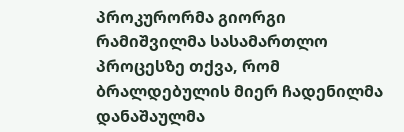პროკურორმა გიორგი რამიშვილმა სასამართლო პროცესზე თქვა, რომ ბრალდებულის მიერ ჩადენილმა დანაშაულმა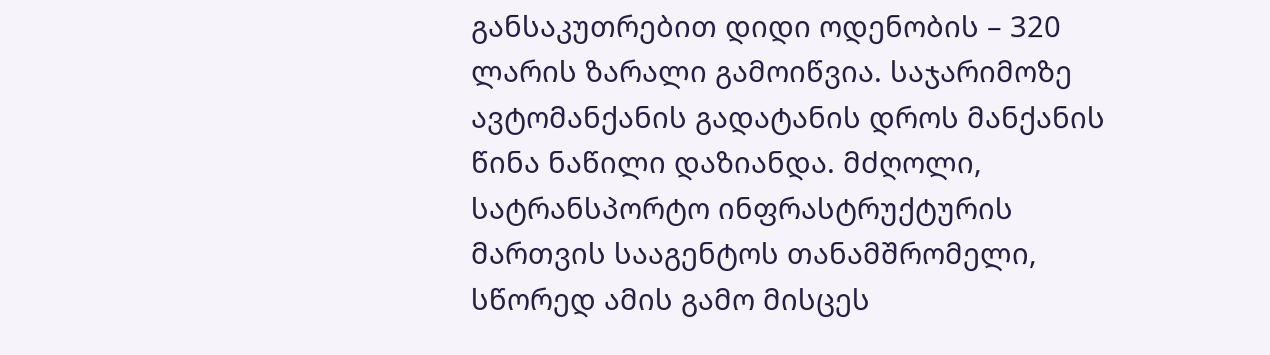განსაკუთრებით დიდი ოდენობის – 320 ლარის ზარალი გამოიწვია. საჯარიმოზე ავტომანქანის გადატანის დროს მანქანის წინა ნაწილი დაზიანდა. მძღოლი, სატრანსპორტო ინფრასტრუქტურის მართვის სააგენტოს თანამშრომელი, სწორედ ამის გამო მისცეს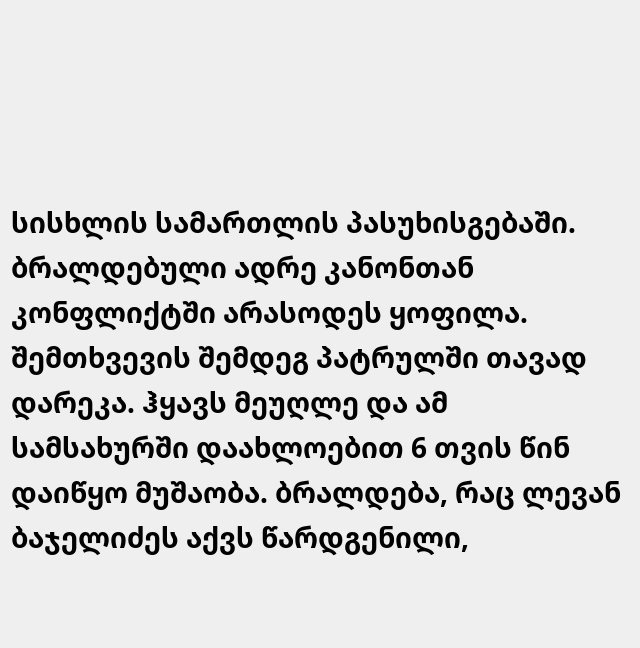სისხლის სამართლის პასუხისგებაში.
ბრალდებული ადრე კანონთან კონფლიქტში არასოდეს ყოფილა. შემთხვევის შემდეგ პატრულში თავად დარეკა. ჰყავს მეუღლე და ამ სამსახურში დაახლოებით 6 თვის წინ დაიწყო მუშაობა. ბრალდება, რაც ლევან ბაჯელიძეს აქვს წარდგენილი,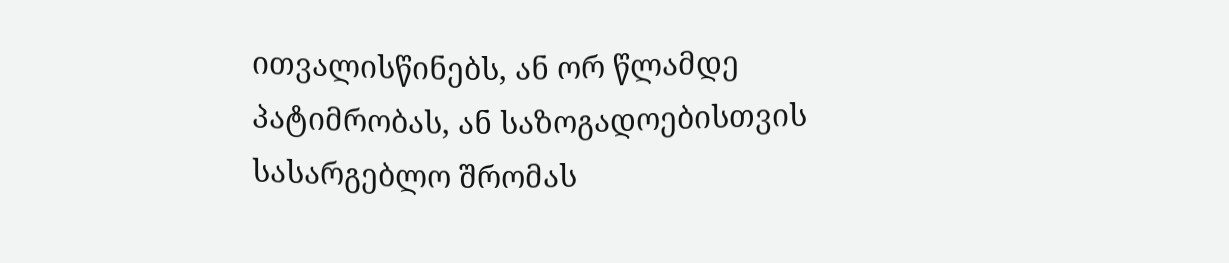ითვალისწინებს, ან ორ წლამდე პატიმრობას, ან საზოგადოებისთვის სასარგებლო შრომას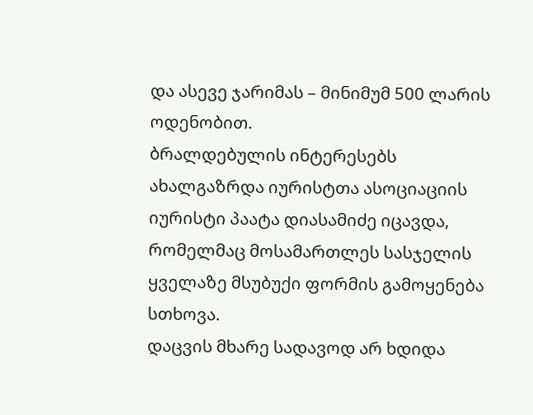და ასევე ჯარიმას – მინიმუმ 500 ლარის ოდენობით.
ბრალდებულის ინტერესებს ახალგაზრდა იურისტთა ასოციაციის იურისტი პაატა დიასამიძე იცავდა, რომელმაც მოსამართლეს სასჯელის ყველაზე მსუბუქი ფორმის გამოყენება სთხოვა.
დაცვის მხარე სადავოდ არ ხდიდა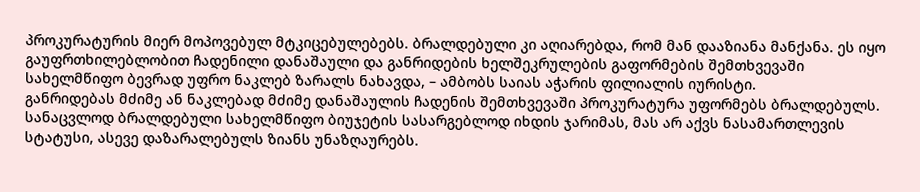პროკურატურის მიერ მოპოვებულ მტკიცებულებებს. ბრალდებული კი აღიარებდა, რომ მან დააზიანა მანქანა. ეს იყო გაუფრთხილებლობით ჩადენილი დანაშაული და განრიდების ხელშეკრულების გაფორმების შემთხვევაში სახელმწიფო ბევრად უფრო ნაკლებ ზარალს ნახავდა, – ამბობს საიას აჭარის ფილიალის იურისტი.
განრიდებას მძიმე ან ნაკლებად მძიმე დანაშაულის ჩადენის შემთხვევაში პროკურატურა უფორმებს ბრალდებულს. სანაცვლოდ ბრალდებული სახელმწიფო ბიუჯეტის სასარგებლოდ იხდის ჯარიმას, მას არ აქვს ნასამართლევის სტატუსი, ასევე დაზარალებულს ზიანს უნაზღაურებს.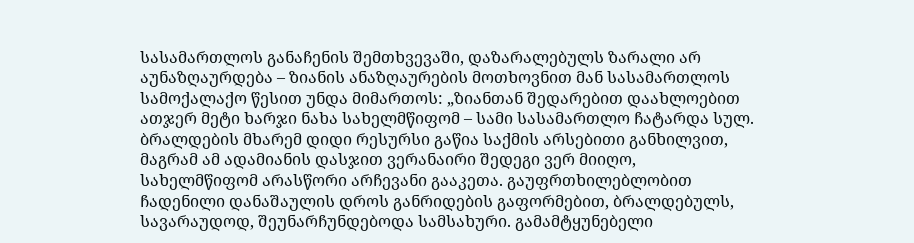სასამართლოს განაჩენის შემთხვევაში, დაზარალებულს ზარალი არ აუნაზღაურდება – ზიანის ანაზღაურების მოთხოვნით მან სასამართლოს სამოქალაქო წესით უნდა მიმართოს: „ზიანთან შედარებით დაახლოებით ათჯერ მეტი ხარჯი ნახა სახელმწიფომ – სამი სასამართლო ჩატარდა სულ. ბრალდების მხარემ დიდი რესურსი გაწია საქმის არსებითი განხილვით, მაგრამ ამ ადამიანის დასჯით ვერანაირი შედეგი ვერ მიიღო, სახელმწიფომ არასწორი არჩევანი გააკეთა. გაუფრთხილებლობით ჩადენილი დანაშაულის დროს განრიდების გაფორმებით, ბრალდებულს, სავარაუდოდ, შეუნარჩუნდებოდა სამსახური. გამამტყუნებელი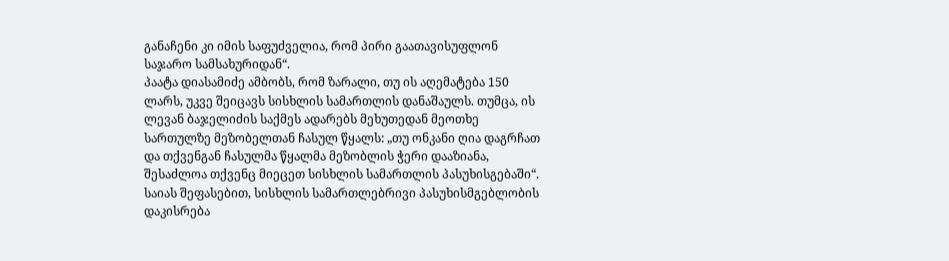განაჩენი კი იმის საფუძველია, რომ პირი გაათავისუფლონ საჯარო სამსახურიდან“.
პაატა დიასამიძე ამბობს, რომ ზარალი, თუ ის აღემატება 150 ლარს, უკვე შეიცავს სისხლის სამართლის დანაშაულს. თუმცა, ის ლევან ბაჯელიძის საქმეს ადარებს მეხუთედან მეოთხე სართულზე მეზობელთან ჩასულ წყალს: „თუ ონკანი ღია დაგრჩათ და თქვენგან ჩასულმა წყალმა მეზობლის ჭერი დააზიანა, შესაძლოა თქვენც მიეცეთ სისხლის სამართლის პასუხისგებაში“.
საიას შეფასებით, სისხლის სამართლებრივი პასუხისმგებლობის დაკისრება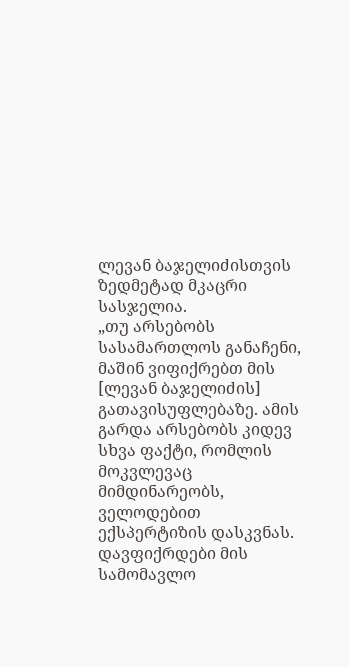ლევან ბაჯელიძისთვის ზედმეტად მკაცრი სასჯელია.
„თუ არსებობს სასამართლოს განაჩენი, მაშინ ვიფიქრებთ მის [ლევან ბაჯელიძის] გათავისუფლებაზე. ამის გარდა არსებობს კიდევ სხვა ფაქტი, რომლის მოკვლევაც მიმდინარეობს, ველოდებით ექსპერტიზის დასკვნას. დავფიქრდები მის სამომავლო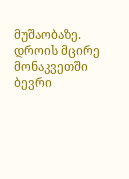მუშაობაზე. დროის მცირე მონაკვეთში ბევრი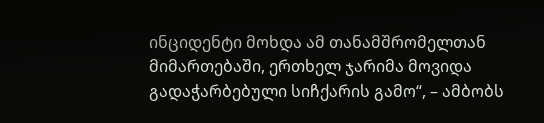ინციდენტი მოხდა ამ თანამშრომელთან მიმართებაში, ერთხელ ჯარიმა მოვიდა გადაჭარბებული სიჩქარის გამო“, – ამბობს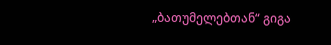„ბათუმელებთან“ გიგა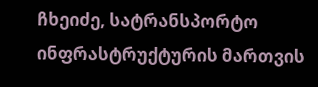ჩხეიძე, სატრანსპორტო ინფრასტრუქტურის მართვის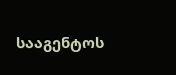სააგენტოს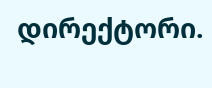დირექტორი.